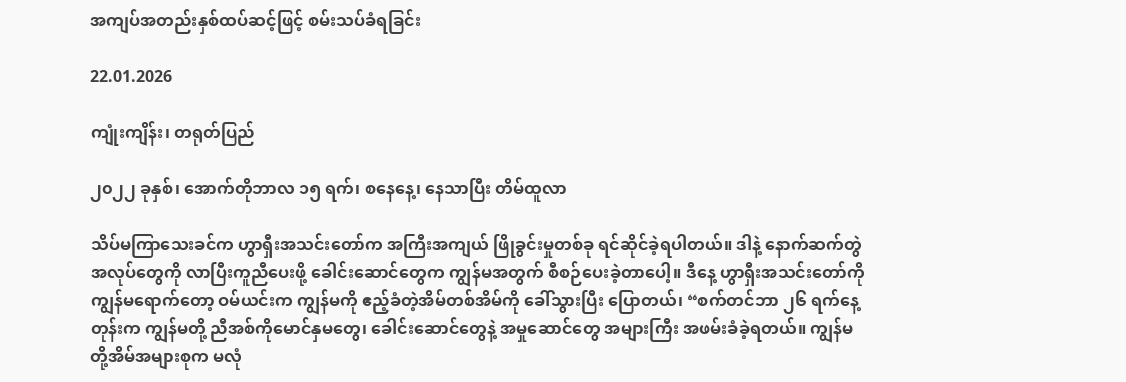အကျပ်အတည်းနှစ်ထပ်ဆင့်ဖြင့် စမ်းသပ်ခံရခြင်း

22.01.2026

ကျုံးကျိန်း၊ တရုတ်ပြည်

၂၀၂၂ ခုနှစ်၊ အောက်တိုဘာလ ၁၅ ရက်၊ စနေနေ့၊ နေသာပြီး တိမ်ထူလာ

သိပ်မကြာသေးခင်က ဟွာရှီးအသင်းတော်က အကြီးအကျယ် ဖြိုခွင်းမှုတစ်ခု ရင်ဆိုင်ခဲ့ရပါတယ်။ ဒါနဲ့ နောက်ဆက်တွဲအလုပ်တွေကို လာပြီးကူညီပေးဖို့ ခေါင်းဆောင်တွေက ကျွန်မအတွက် စီစဉ်ပေးခဲ့တာပေါ့။ ဒီနေ့ ဟွာရှီးအသင်းတော်ကို ကျွန်မရောက်တော့ ဝမ်ယင်းက ကျွန်မကို ဧည့်ခံတဲ့အိမ်တစ်အိမ်ကို ခေါ်သွားပြီး ပြောတယ်၊ “စက်တင်ဘာ ၂၆ ရက်နေ့တုန်းက ကျွန်မတို့ ညီအစ်ကိုမောင်နှမတွေ၊ ခေါင်းဆောင်တွေနဲ့ အမှုဆောင်တွေ အများကြီး အဖမ်းခံခဲ့ရတယ်။ ကျွန်မတို့အိမ်အများစုက မလုံ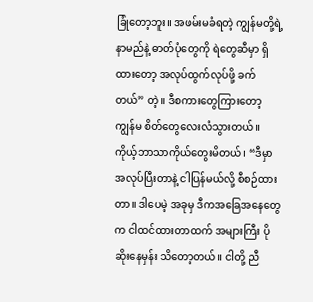ခြုံတော့ဘူး။ အဖမ်းမခံရတဲ့ ကျွန်မတို့ရဲ့ နာမည်နဲ့ ဓာတ်ပုံတွေကို ရဲတွေဆီမှာ ရှိထားတော့ အလုပ်ထွက်လုပ်ဖို့ ခက်တယ်” တဲ့။ ဒီစကားတွေကြားတော့ ကျွန်မ စိတ်တွေလေးလံသွားတယ်။ ကိုယ့်ဘာသာကိုယ်တွေးမိတယ်၊ “ဒီမှာ အလုပ်ပြီးတာနဲ့ ငါပြန်မယ်လို့ စီစဉ်ထားတာ။ ဒါပေမဲ့ အခုမှ ဒီကအခြေအနေတွေက ငါထင်ထားတာထက် အများကြီး ပိုဆိုးနေမှန်း သိတော့တယ်။ ငါတို့ ညီ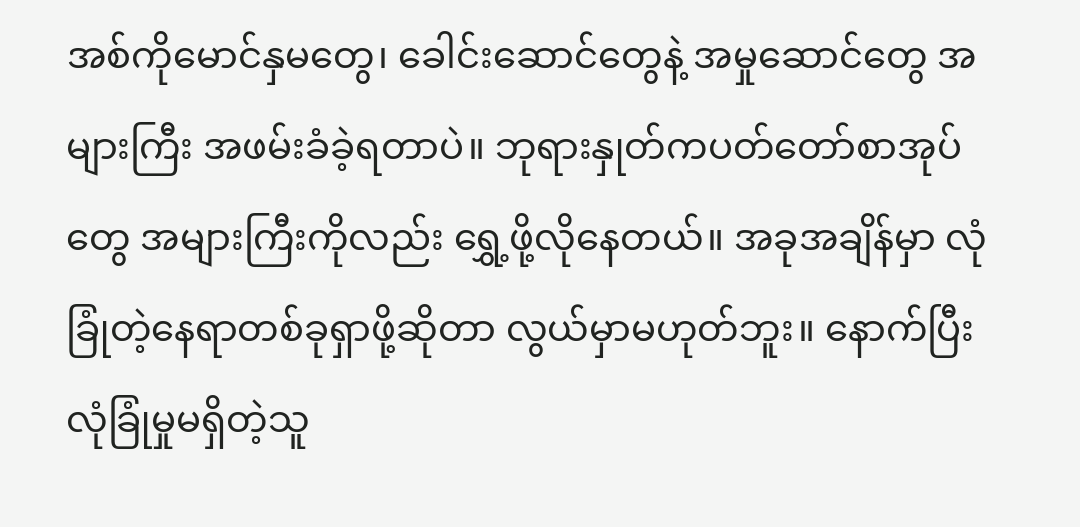အစ်ကိုမောင်နှမတွေ၊ ခေါင်းဆောင်တွေနဲ့ အမှုဆောင်တွေ အများကြီး အဖမ်းခံခဲ့ရတာပဲ။ ဘုရားနှုတ်ကပတ်တော်စာအုပ်တွေ အများကြီးကိုလည်း ရွှေ့ဖို့လိုနေတယ်။ အခုအချိန်မှာ လုံခြုံတဲ့နေရာတစ်ခုရှာဖို့ဆိုတာ လွယ်မှာမဟုတ်ဘူး။ နောက်ပြီး လုံခြုံမှုမရှိတဲ့သူ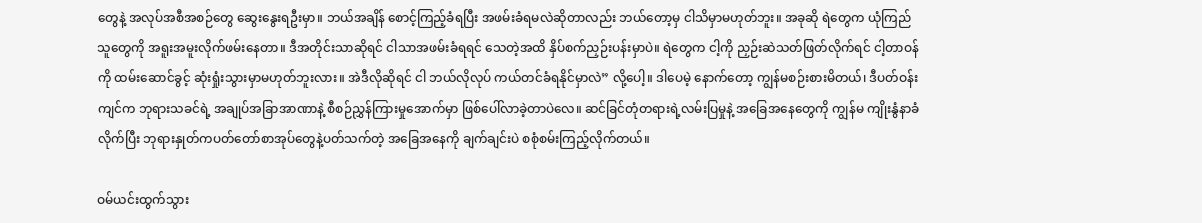တွေနဲ့ အလုပ်အစီအစဉ်တွေ ဆွေးနွေးရဦးမှာ။ ဘယ်အချိန် စောင့်ကြည့်ခံရပြီး အဖမ်းခံရမလဲဆိုတာလည်း ဘယ်တော့မှ ငါသိမှာမဟုတ်ဘူး။ အခုဆို ရဲတွေက ယုံကြည်သူတွေကို အရူးအမူးလိုက်ဖမ်းနေတာ။ ဒီအတိုင်းသာဆိုရင် ငါသာအဖမ်းခံရရင် သေတဲ့အထိ နှိပ်စက်ညှဉ်းပန်းမှာပဲ။ ရဲတွေက ငါ့ကို ညှဉ်းဆဲသတ်ဖြတ်လိုက်ရင် ငါ့တာဝန်ကို ထမ်းဆောင်ခွင့် ဆုံးရှုံးသွားမှာမဟုတ်ဘူးလား။ အဲဒီလိုဆိုရင် ငါ ဘယ်လိုလုပ် ကယ်တင်ခံရနိုင်မှာလဲ” လို့ပေါ့။ ဒါပေမဲ့ နောက်တော့ ကျွန်မစဉ်းစားမိတယ်၊ ဒီပတ်ဝန်းကျင်က ဘုရားသခင်ရဲ့ အချုပ်အခြာအာဏာနဲ့ စီစဉ်ညွှန်ကြားမှုအောက်မှာ ဖြစ်ပေါ်လာခဲ့တာပဲလေ။ ဆင်ခြင်တုံတရားရဲ့လမ်းပြမှုနဲ့ အခြေအနေတွေကို ကျွန်မ ကျိုးနွံနာခံလိုက်ပြီး ဘုရားနှုတ်ကပတ်တော်စာအုပ်တွေနဲ့ပတ်သက်တဲ့ အခြေအနေကို ချက်ချင်းပဲ စစုံစမ်းကြည့်လိုက်တယ်။

ဝမ်ယင်းထွက်သွား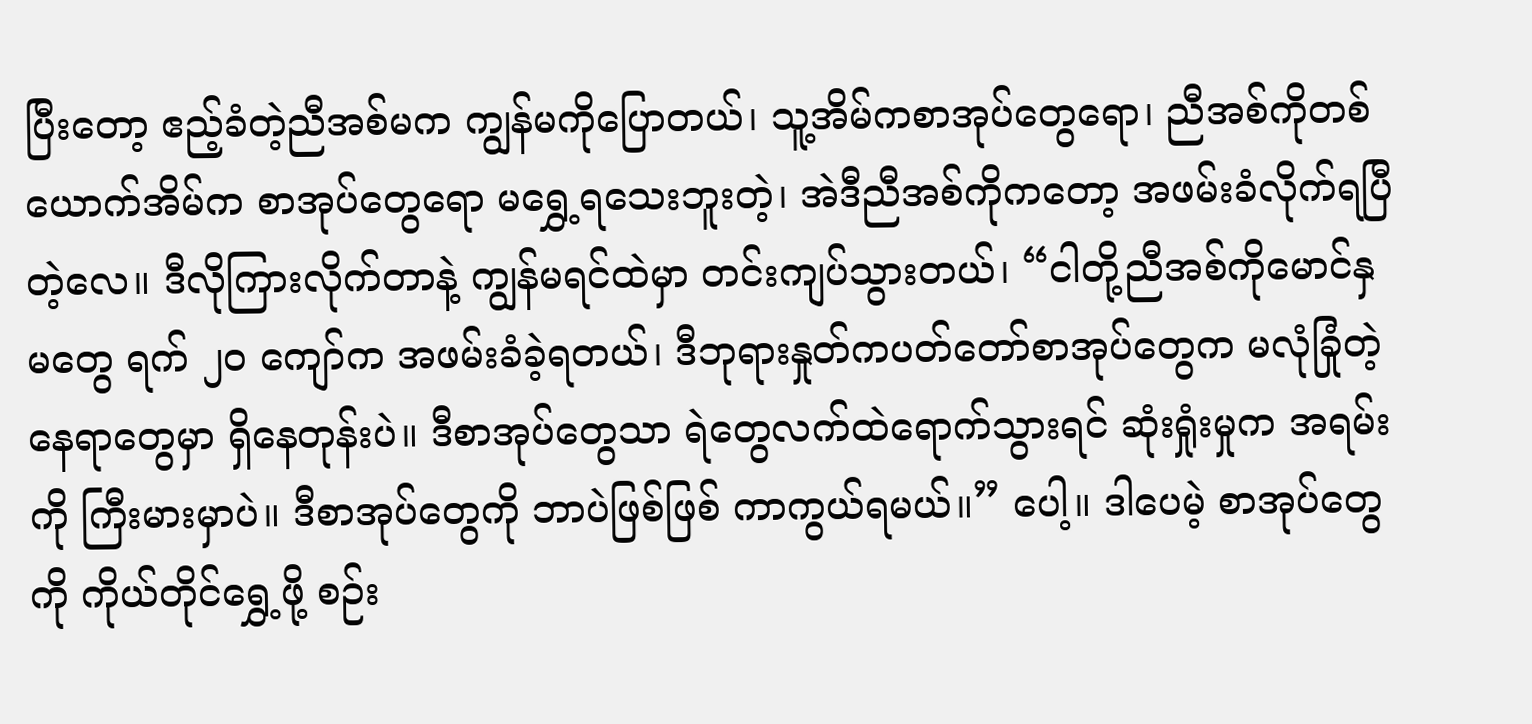ပြီးတော့ ဧည့်ခံတဲ့ညီအစ်မက ကျွန်မကိုပြောတယ်၊ သူ့အိမ်ကစာအုပ်တွေရော၊ ညီအစ်ကိုတစ်ယောက်အိမ်က စာအုပ်တွေရော မရွှေ့ရသေးဘူးတဲ့၊ အဲဒီညီအစ်ကိုကတော့ အဖမ်းခံလိုက်ရပြီတဲ့လေ။ ဒီလိုကြားလိုက်တာနဲ့ ကျွန်မရင်ထဲမှာ တင်းကျပ်သွားတယ်၊ “ငါတို့ညီအစ်ကိုမောင်နှမတွေ ရက် ၂၀ ကျော်က အဖမ်းခံခဲ့ရတယ်၊ ဒီဘုရားနှုတ်ကပတ်တော်စာအုပ်တွေက မလုံခြုံတဲ့နေရာတွေမှာ ရှိနေတုန်းပဲ။ ဒီစာအုပ်တွေသာ ရဲတွေလက်ထဲရောက်သွားရင် ဆုံးရှုံးမှုက အရမ်းကို ကြီးမားမှာပဲ။ ဒီစာအုပ်တွေကို ဘာပဲဖြစ်ဖြစ် ကာကွယ်ရမယ်။” ပေါ့။ ဒါပေမဲ့ စာအုပ်တွေကို ကိုယ်တိုင်ရွှေ့ဖို့ စဉ်း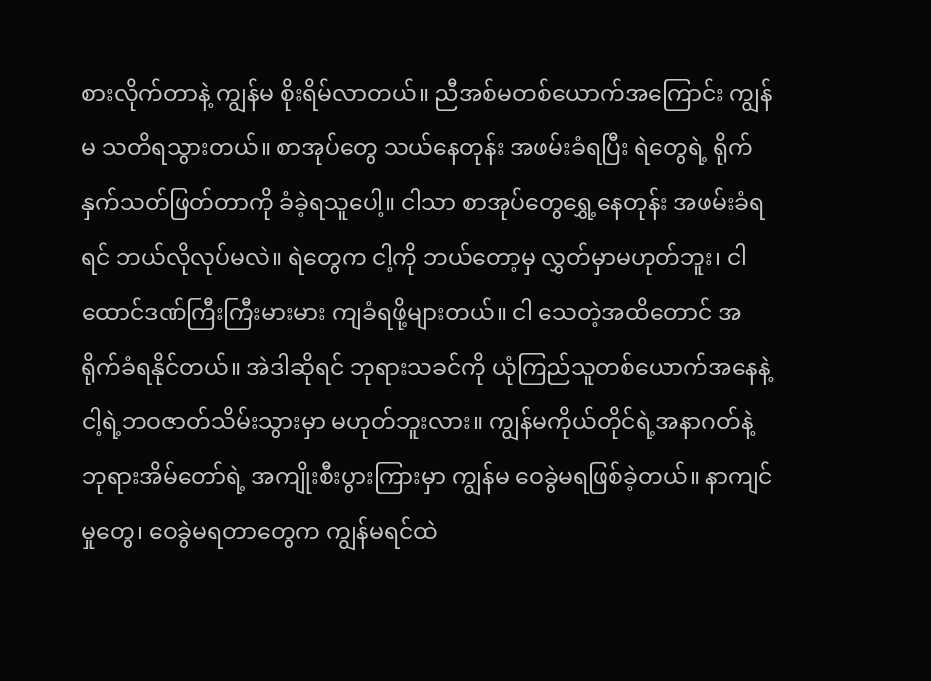စားလိုက်တာနဲ့ ကျွန်မ စိုးရိမ်လာတယ်။ ညီအစ်မတစ်ယောက်အကြောင်း ကျွန်မ သတိရသွားတယ်။ စာအုပ်တွေ သယ်နေတုန်း အဖမ်းခံရပြီး ရဲတွေရဲ့ ရိုက်နှက်သတ်ဖြတ်တာကို ခံခဲ့ရသူပေါ့။ ငါသာ စာအုပ်တွေရွှေ့နေတုန်း အဖမ်းခံရရင် ဘယ်လိုလုပ်မလဲ။ ရဲတွေက ငါ့ကို ဘယ်တော့မှ လွှတ်မှာမဟုတ်ဘူး၊ ငါ ထောင်ဒဏ်ကြီးကြီးမားမား ကျခံရဖို့များတယ်။ ငါ သေတဲ့အထိတောင် အရိုက်ခံရနိုင်တယ်။ အဲဒါဆိုရင် ဘုရားသခင်ကို ယုံကြည်သူတစ်ယောက်အနေနဲ့ ငါ့ရဲ့ဘဝဇာတ်သိမ်းသွားမှာ မဟုတ်ဘူးလား။ ကျွန်မကိုယ်တိုင်ရဲ့အနာဂတ်နဲ့ ဘုရားအိမ်တော်ရဲ့ အကျိုးစီးပွားကြားမှာ ကျွန်မ ဝေခွဲမရဖြစ်ခဲ့တယ်။ နာကျင်မှုတွေ၊ ဝေခွဲမရတာတွေက ကျွန်မရင်ထဲ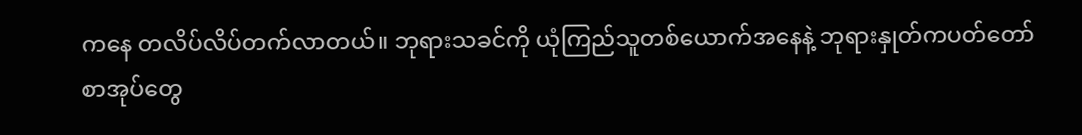ကနေ တလိပ်လိပ်တက်လာတယ်။ ဘုရားသခင်ကို ယုံကြည်သူတစ်ယောက်အနေနဲ့ ဘုရားနှုတ်ကပတ်တော်စာအုပ်တွေ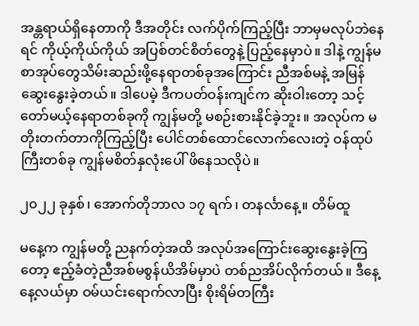အန္တရာယ်ရှိနေတာကို ဒီအတိုင်း လက်ပိုက်ကြည့်ပြီး ဘာမှမလုပ်ဘဲနေရင် ကိုယ့်ကိုယ်ကိုယ် အပြစ်တင်စိတ်တွေနဲ့ ပြည့်နေမှာပဲ။ ဒါနဲ့ ကျွန်မ စာအုပ်တွေသိမ်းဆည်းဖို့နေရာတစ်ခုအကြောင်း ညီအစ်မနဲ့ အမြန်ဆွေးနွေးခဲ့တယ်။ ဒါပေမဲ့ ဒီကပတ်ဝန်းကျင်က ဆိုးဝါးတော့ သင့်တော်မယ့်နေရာတစ်ခုကို ကျွန်မတို့ မစဉ်းစားနိုင်ခဲ့ဘူး။ အလုပ်က မတိုးတက်တာကိုကြည့်ပြီး ပေါင်တစ်ထောင်လောက်လေးတဲ့ ဝန်ထုပ်ကြီးတစ်ခု ကျွန်မစိတ်နှလုံးပေါ် ဖိနေသလိုပဲ။

၂၀၂၂ ခုနှစ်၊ အောက်တိုဘာလ ၁၇ ရက်၊ တနင်္လာနေ့။ တိမ်ထူ

မနေ့က ကျွန်မတို့ ညနက်တဲ့အထိ အလုပ်အကြောင်းဆွေးနွေးခဲ့ကြတော့ ဧည့်ခံတဲ့ညီအစ်မစွန်ယိအိမ်မှာပဲ တစ်ညအိပ်လိုက်တယ်။ ဒီနေ့နေ့လယ်မှာ ဝမ်ယင်းရောက်လာပြီး စိုးရိမ်တကြီး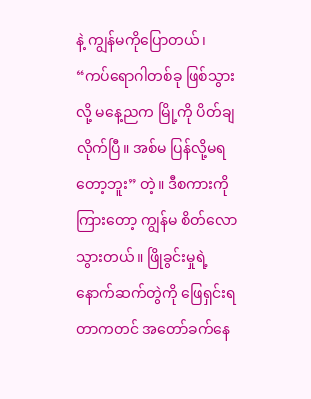နဲ့ ကျွန်မကိုပြောတယ်၊ “ကပ်ရောဂါတစ်ခု ဖြစ်သွားလို့ မနေ့ညက မြို့ကို ပိတ်ချလိုက်ပြီ။ အစ်မ ပြန်လို့မရတော့ဘူး” တဲ့။ ဒီစကားကိုကြားတော့ ကျွန်မ စိတ်လောသွားတယ်။ ဖြိုခွင်းမှုရဲ့နောက်ဆက်တွဲကို ဖြေရှင်းရတာကတင် အတော်ခက်နေ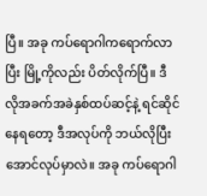ပြီ။ အခု ကပ်ရောဂါကရောက်လာပြီး မြို့ကိုလည်း ပိတ်လိုက်ပြီ။ ဒီလိုအခက်အခဲနှစ်ထပ်ဆင့်နဲ့ ရင်ဆိုင်နေရတော့ ဒီအလုပ်ကို ဘယ်လိုပြီးအောင်လုပ်မှာလဲ။ အခု ကပ်ရောဂါ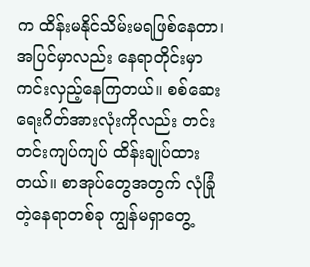က ထိန်းမနိုင်သိမ်းမရဖြစ်နေတာ၊ အပြင်မှာလည်း နေရာတိုင်းမှာ ကင်းလှည့်နေကြတယ်။ စစ်ဆေးရေးဂိတ်အားလုံးကိုလည်း တင်းတင်းကျပ်ကျပ် ထိန်းချုပ်ထားတယ်။ စာအုပ်တွေအတွက် လုံခြုံတဲ့နေရာတစ်ခု ကျွန်မရှာတွေ့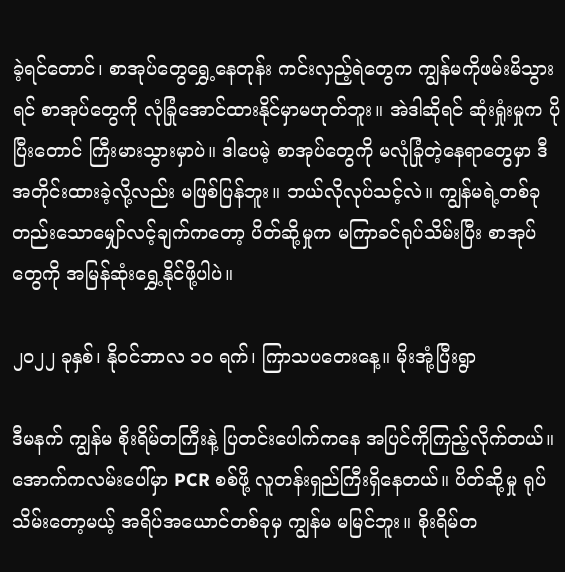ခဲ့ရင်တောင်၊ စာအုပ်တွေရွှေ့နေတုန်း ကင်းလှည့်ရဲတွေက ကျွန်မကိုဖမ်းမိသွားရင် စာအုပ်တွေကို လုံခြုံအောင်ထားနိုင်မှာမဟုတ်ဘူး။ အဲဒါဆိုရင် ဆုံးရှုံးမှုက ပိုပြီးတောင် ကြီးမားသွားမှာပဲ။ ဒါပေမဲ့ စာအုပ်တွေကို မလုံခြုံတဲ့နေရာတွေမှာ ဒီအတိုင်းထားခဲ့လို့လည်း မဖြစ်ပြန်ဘူး။ ဘယ်လိုလုပ်သင့်လဲ။ ကျွန်မရဲ့တစ်ခုတည်းသောမျှော်လင့်ချက်ကတော့ ပိတ်ဆို့မှုက မကြာခင်ရုပ်သိမ်းပြီး စာအုပ်တွေကို အမြန်ဆုံးရွှေ့နိုင်ဖို့ပါပဲ။

၂၀၂၂ ခုနှစ်၊ နိုဝင်ဘာလ ၁၀ ရက်၊ ကြာသပတေးနေ့။ မိုးအုံ့ပြီးရွာ

ဒီမနက် ကျွန်မ စိုးရိမ်တကြီးနဲ့ ပြတင်းပေါက်ကနေ အပြင်ကိုကြည့်လိုက်တယ်။ အောက်ကလမ်းပေါ်မှာ PCR စစ်ဖို့ လူတန်းရှည်ကြီးရှိနေတယ်။ ပိတ်ဆို့မှု ရုပ်သိမ်းတော့မယ့် အရိပ်အယောင်တစ်ခုမှ ကျွန်မ မမြင်ဘူး။ စိုးရိမ်တ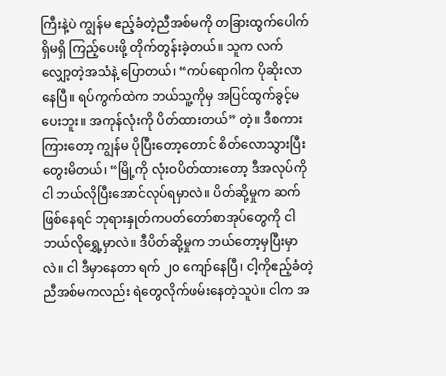ကြီးနဲ့ပဲ ကျွန်မ ဧည့်ခံတဲ့ညီအစ်မကို တခြားထွက်ပေါက်ရှိမရှိ ကြည့်ပေးဖို့ တိုက်တွန်းခဲ့တယ်။ သူက လက်လျှော့တဲ့အသံနဲ့ ပြောတယ်၊ “ကပ်ရောဂါက ပိုဆိုးလာနေပြီ။ ရပ်ကွက်ထဲက ဘယ်သူ့ကိုမှ အပြင်ထွက်ခွင့်မပေးဘူး။ အကုန်လုံးကို ပိတ်ထားတယ်” တဲ့။ ဒီစကားကြားတော့ ကျွန်မ ပိုပြီးတော့တောင် စိတ်လောသွားပြီး တွေးမိတယ်၊ “မြို့ကို လုံးဝပိတ်ထားတော့ ဒီအလုပ်ကို ငါ ဘယ်လိုပြီးအောင်လုပ်ရမှာလဲ။ ပိတ်ဆို့မှုက ဆက်ဖြစ်နေရင် ဘုရားနှုတ်ကပတ်တော်စာအုပ်တွေကို ငါ ဘယ်လိုရွှေ့မှာလဲ။ ဒီပိတ်ဆို့မှုက ဘယ်တော့မှပြီးမှာလဲ။ ငါ ဒီမှာနေတာ ရက် ၂၀ ကျော်နေပြီ၊ ငါ့ကိုဧည့်ခံတဲ့ညီအစ်မကလည်း ရဲတွေလိုက်ဖမ်းနေတဲ့သူပဲ။ ငါက အ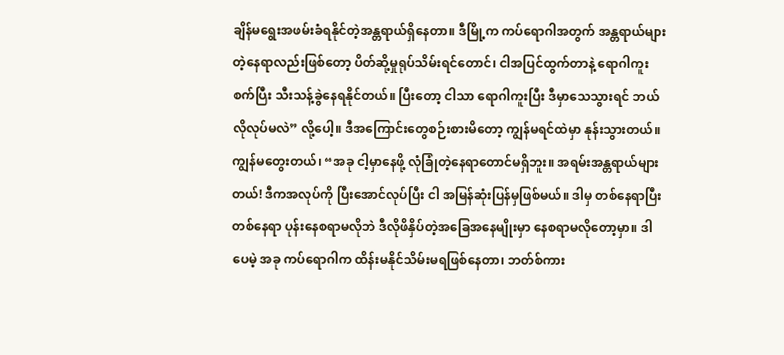ချိန်မရွေးအဖမ်းခံရနိုင်တဲ့အန္တရာယ်ရှိနေတာ။ ဒီမြို့က ကပ်ရောဂါအတွက် အန္တရာယ်များတဲ့နေရာလည်းဖြစ်တော့ ပိတ်ဆို့မှုရုပ်သိမ်းရင်တောင်၊ ငါအပြင်ထွက်တာနဲ့ ရောဂါကူးစက်ပြီး သီးသန့်ခွဲနေရနိုင်တယ်။ ပြီးတော့ ငါသာ ရောဂါကူးပြီး ဒီမှာသေသွားရင် ဘယ်လိုလုပ်မလဲ” လို့ပေါ့။ ဒီအကြောင်းတွေစဉ်းစားမိတော့ ကျွန်မရင်ထဲမှာ နုန်းသွားတယ်။ ကျွန်မတွေးတယ်၊ “အခု ငါ့မှာနေဖို့ လုံခြုံတဲ့နေရာတောင်မရှိဘူး။ အရမ်းအန္တရာယ်များတယ်! ဒီကအလုပ်ကို ပြီးအောင်လုပ်ပြီး ငါ အမြန်ဆုံးပြန်မှဖြစ်မယ်။ ဒါမှ တစ်နေရာပြီးတစ်နေရာ ပုန်းနေစရာမလိုဘဲ ဒီလိုဖိနှိပ်တဲ့အခြေအနေမျိုးမှာ နေစရာမလိုတော့မှာ။ ဒါပေမဲ့ အခု ကပ်ရောဂါက ထိန်းမနိုင်သိမ်းမရဖြစ်နေတာ၊ ဘတ်စ်ကား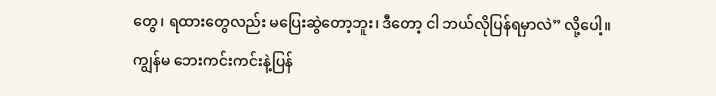တွေ၊ ရထားတွေလည်း မပြေးဆွဲတော့ဘူး၊ ဒီတော့ ငါ ဘယ်လိုပြန်ရမှာလဲ” လို့ပေါ့။ ကျွန်မ ဘေးကင်းကင်းနဲ့ပြန်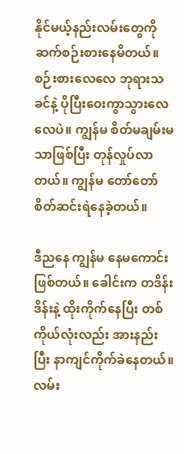နိုင်မယ့်နည်းလမ်းတွေကို ဆက်စဉ်းစားနေမိတယ်။ စဉ်းစားလေလေ ဘုရားသခင်နဲ့ ပိုပြီးဝေးကွာသွားလေလေပဲ။ ကျွန်မ စိတ်မချမ်းမသာဖြစ်ပြီး တုန်လှုပ်လာတယ်။ ကျွန်မ တော်တော်စိတ်ဆင်းရဲနေခဲ့တယ်။

ဒီညနေ ကျွန်မ နေမကောင်းဖြစ်တယ်။ ခေါင်းက တဒိန်းဒိန်းနဲ့ ထိုးကိုက်နေပြီး တစ်ကိုယ်လုံးလည်း အားနည်းပြီး နာကျင်ကိုက်ခဲနေတယ်။ လမ်း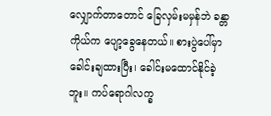လျှောက်တာတောင် ခြေလှမ်းမမှန်ဘဲ ခန္တာကိုယ်က ပျော့ခွေနေတယ်။ စားပွဲပေါ်မှာ ခေါင်းချထားပြီး၊ ခေါင်းမထောင်နိုင်ခဲ့ဘူး။ ကပ်ရောဂါလက္ခ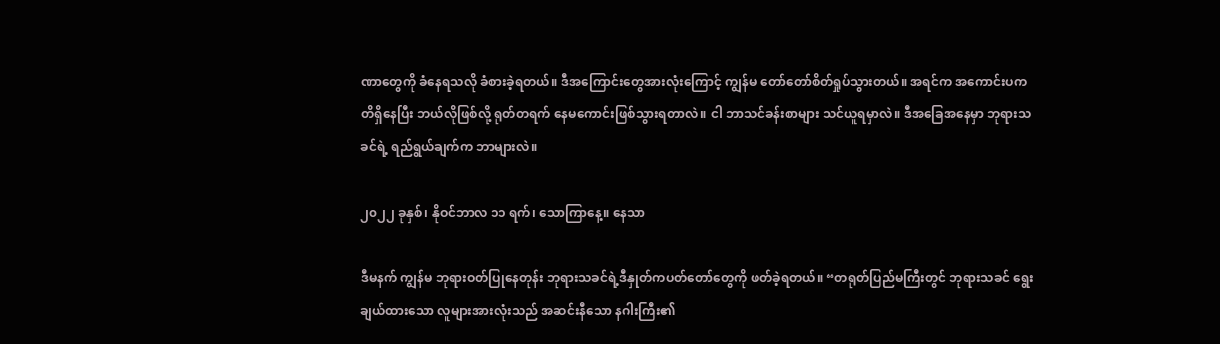ဏာတွေကို ခံနေရသလို ခံစားခဲ့ရတယ်။ ဒီအကြောင်းတွေအားလုံးကြောင့် ကျွန်မ တော်တော်စိတ်ရှုပ်သွားတယ်။ အရင်က အကောင်းပကတိရှိနေပြီး ဘယ်လိုဖြစ်လို့ ရုတ်တရက် နေမကောင်းဖြစ်သွားရတာလဲ။ ငါ ဘာသင်ခန်းစာများ သင်ယူရမှာလဲ။ ဒီအခြေအနေမှာ ဘုရားသခင်ရဲ့ ရည်ရွယ်ချက်က ဘာများလဲ။

၂၀၂၂ ခုနှစ်၊ နိုဝင်ဘာလ ၁၁ ရက်၊ သောကြာနေ့။ နေသာ

ဒီမနက် ကျွန်မ ဘုရားဝတ်ပြုနေတုန်း ဘုရားသခင်ရဲ့ဒီနှုတ်ကပတ်တော်တွေကို ဖတ်ခဲ့ရတယ်။ “တရုတ်ပြည်မကြီးတွင် ဘုရားသခင် ရွေးချယ်ထားသော လူများအားလုံးသည် အဆင်းနီသော နဂါးကြီး၏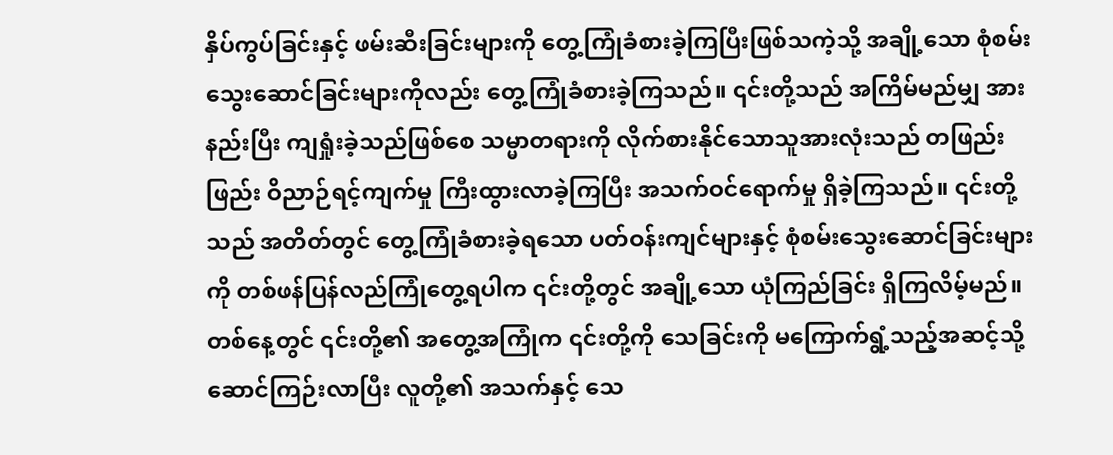နှိပ်ကွပ်ခြင်းနှင့် ဖမ်းဆီးခြင်းများကို တွေ့ကြုံခံစားခဲ့ကြပြီးဖြစ်သကဲ့သို့ အချို့သော စုံစမ်းသွေးဆောင်ခြင်းများကိုလည်း တွေ့ကြုံခံစားခဲ့ကြသည်။ ၎င်းတို့သည် အကြိမ်မည်မျှ အားနည်းပြီး ကျရှုံးခဲ့သည်ဖြစ်စေ သမ္မာတရားကို လိုက်စားနိုင်သောသူအားလုံးသည် တဖြည်းဖြည်း ဝိညာဉ်ရင့်ကျက်မှု ကြီးထွားလာခဲ့ကြပြီး အသက်ဝင်ရောက်မှု ရှိခဲ့ကြသည်။ ၎င်းတို့သည် အတိတ်တွင် တွေ့ကြုံခံစားခဲ့ရသော ပတ်ဝန်းကျင်များနှင့် စုံစမ်းသွေးဆောင်ခြင်းများကို တစ်ဖန်ပြန်လည်ကြုံတွေ့ရပါက ၎င်းတို့တွင် အချို့သော ယုံကြည်ခြင်း ရှိကြလိမ့်မည်။ တစ်နေ့တွင် ၎င်းတို့၏ အတွေ့အကြုံက ၎င်းတို့ကို သေခြင်းကို မကြောက်ရွံ့သည့်အဆင့်သို့ ဆောင်ကြဉ်းလာပြီး လူတို့၏ အသက်နှင့် သေ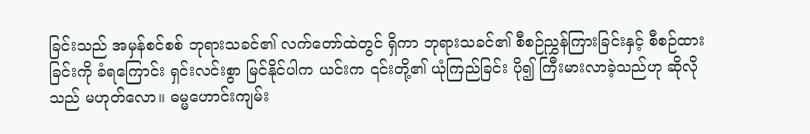ခြင်းသည် အမှန်စင်စစ် ဘုရားသခင်၏ လက်တော်ထဲတွင် ရှိကာ ဘုရားသခင်၏ စီစဉ်ညွှန်ကြားခြင်းနှင့် စီစဉ်ထားခြင်းကို ခံရကြောင်း ရှင်းလင်းစွာ မြင်နိုင်ပါက ယင်းက ၎င်းတို့၏ ယုံကြည်ခြင်း ပို၍ ကြီးမားလာခဲ့သည်ဟု ဆိုလိုသည် မဟုတ်လော။ ဓမ္မဟောင်းကျမ်း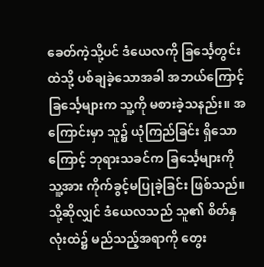ခေတ်ကဲ့သို့ပင် ဒံယေလကို ခြင်္သေ့တွင်းထဲသို့ ပစ်ချခဲ့သောအခါ အဘယ်ကြောင့် ခြင်္သေ့များက သူ့ကို မစားခဲ့သနည်း။ အကြောင်းမှာ သူ၌ ယုံကြည်ခြင်း ရှိသောကြောင့် ဘုရားသခင်က ခြင်္သေ့များကို သူ့အား ကိုက်ခွင့်မပြုခဲ့ခြင်း ဖြစ်သည်။ သို့ဆိုလျှင် ဒံယေလသည် သူ၏ စိတ်နှလုံးထဲ၌ မည်သည့်အရာကို တွေး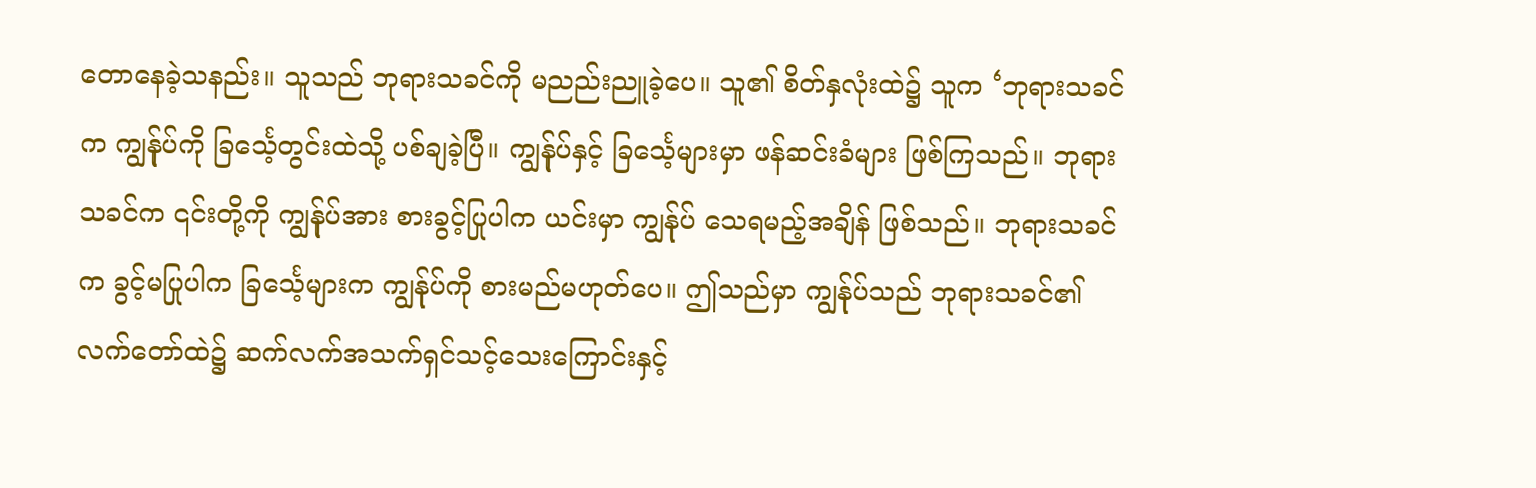တောနေခဲ့သနည်း။ သူသည် ဘုရားသခင်ကို မညည်းညူခဲ့ပေ။ သူ၏ စိတ်နှလုံးထဲ၌ သူက ‘ဘုရားသခင်က ကျွန်ုပ်ကို ခြင်္သေ့တွင်းထဲသို့ ပစ်ချခဲ့ပြီ။ ကျွန်ုပ်နှင့် ခြင်္သေ့များမှာ ဖန်ဆင်းခံများ ဖြစ်ကြသည်။ ဘုရားသခင်က ၎င်းတို့ကို ကျွန်ုပ်အား စားခွင့်ပြုပါက ယင်းမှာ ကျွန်ုပ် သေရမည့်အချိန် ဖြစ်သည်။ ဘုရားသခင်က ခွင့်မပြုပါက ခြင်္သေ့များက ကျွန်ုပ်ကို စားမည်မဟုတ်ပေ။ ဤသည်မှာ ကျွန်ုပ်သည် ဘုရားသခင်၏ လက်တော်ထဲ၌ ဆက်လက်အသက်ရှင်သင့်သေးကြောင်းနှင့်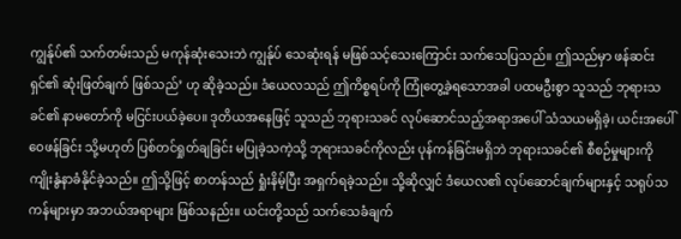ကျွန်ုပ်၏ သက်တမ်းသည် မကုန်ဆုံးသေးဘဲ ကျွန်ုပ် သေဆုံးရန် မဖြစ်သင့်သေးကြောင်း သက်သေပြသည်။ ဤသည်မှာ ဖန်ဆင်းရှင်၏ ဆုံးဖြတ်ချက် ဖြစ်သည်’ ဟု ဆိုခဲ့သည်။ ဒံယေလသည် ဤကိစ္စရပ်ကို ကြုံတွေ့ခဲ့ရသောအခါ ပထမဦးစွာ သူသည် ဘုရားသခင်၏ နာမတော်ကို မငြင်းပယ်ခဲ့ပေ။ ဒုတိယအနေဖြင့် သူသည် ဘုရားသခင် လုပ်ဆောင်သည့်အရာအပေါ် သံသယမရှိခဲ့၊ ယင်းအပေါ် ဝေဖန်ခြင်း သို့မဟုတ် ပြစ်တင်ရှုတ်ချခြင်း မပြုခဲ့သကဲ့သို့ ဘုရားသခင်ကိုလည်း ပုန်ကန်ခြင်းမရှိဘဲ ဘုရားသခင်၏ စီစဉ်မှုများကို ကျိုးနွံနာခံနိုင်ခဲ့သည်။ ဤသို့ဖြင့် စာတန်သည် ရှုံးနိမ့်ပြီး အရှက်ရခဲ့သည်။ သို့ဆိုလျှင် ဒံယေလ၏ လုပ်ဆောင်ချက်များနှင့် သရုပ်သကန်များမှာ အဘယ်အရာများ ဖြစ်သနည်း။ ယင်းတို့သည် သက်သေခံချက်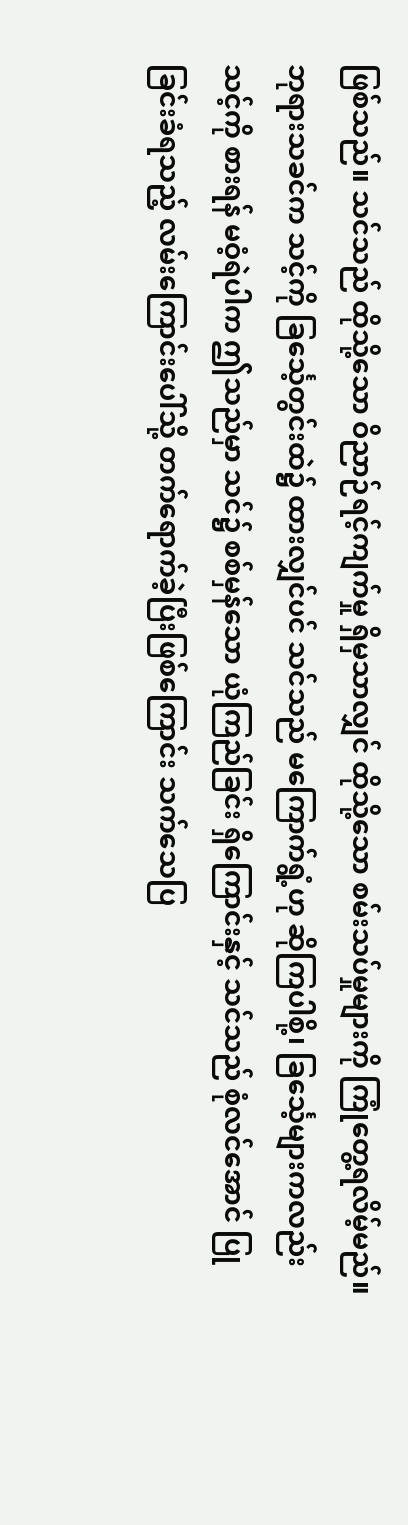ဖြစ်သည်။ သင်သည် ထိုသို့သော ဝိညာဉ်ရင့်ကျက်မှု ရှိမှသာလျှင် ထိုသို့သော စမ်းသပ်မှုများကို ကြုံတွေ့ရလိမ့်မည်။ ဘုရားသခင်က သင့်ကို ခြင်္သေ့တွင်းထဲ၌ ထားလျှင်ပင် သင်သည် မကြောက်ရွံ့ဟု ဆိုကြပါစို့၊ ခြင်္သေ့များကလည်း သင့်ကို စားရန် မဝံ့ရဲပါက ဤသည်မှာ သင်၌ စစ်မှန်သော ယုံကြည်ခြင်း ရှိကြောင်းနှင့် သင်သည် စုံလင်အောင် ပြုခြင်းခံရသည့် လမ်းကြောင်းပေါ်သို့ တက်ရောက်ခဲ့ပြီးဖြစ်ကြောင်း သက်သေပြ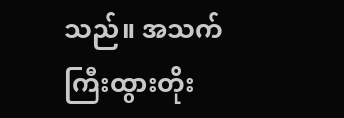သည်။ အသက်ကြီးထွားတိုး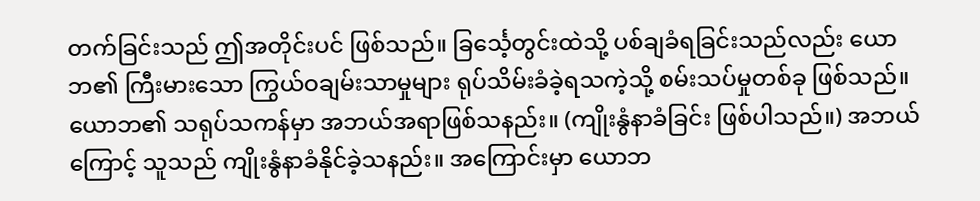တက်ခြင်းသည် ဤအတိုင်းပင် ဖြစ်သည်။ ခြင်္သေ့တွင်းထဲသို့ ပစ်ချခံရခြင်းသည်လည်း ယောဘ၏ ကြီးမားသော ကြွယ်ဝချမ်းသာမှုများ ရုပ်သိမ်းခံခဲ့ရသကဲ့သို့ စမ်းသပ်မှုတစ်ခု ဖြစ်သည်။ ယောဘ၏ သရုပ်သကန်မှာ အဘယ်အရာဖြစ်သနည်း။ (ကျိုးနွံနာခံခြင်း ဖြစ်ပါသည်။) အဘယ်ကြောင့် သူသည် ကျိုးနွံနာခံနိုင်ခဲ့သနည်း။ အကြောင်းမှာ ယောဘ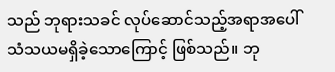သည် ဘုရားသခင် လုပ်ဆောင်သည့်အရာအပေါ် သံသယမရှိခဲ့သောကြောင့် ဖြစ်သည်။ ဘု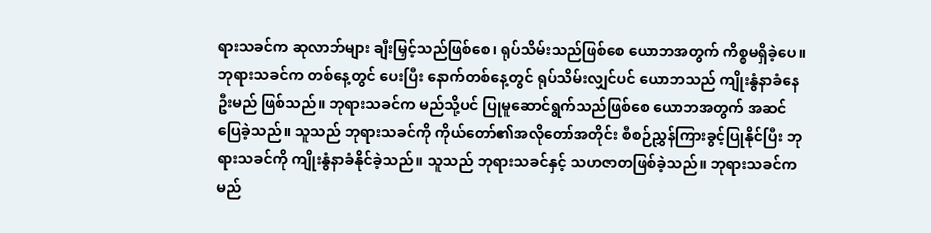ရားသခင်က ဆုလာဘ်များ ချီးမြှင့်သည်ဖြစ်စေ၊ ရုပ်သိမ်းသည်ဖြစ်စေ ယောဘအတွက် ကိစ္စမရှိခဲ့ပေ။ ဘုရားသခင်က တစ်နေ့တွင် ပေးပြီး နောက်တစ်နေ့တွင် ရုပ်သိမ်းလျှင်ပင် ယောဘသည် ကျိုးနွံနာခံနေဦးမည် ဖြစ်သည်။ ဘုရားသခင်က မည်သို့ပင် ပြုမူဆောင်ရွက်သည်ဖြစ်စေ ယောဘအတွက် အဆင်ပြေခဲ့သည်။ သူသည် ဘုရားသခင်ကို ကိုယ်တော်၏အလိုတော်အတိုင်း စီစဉ်ညွှန်ကြားခွင့်ပြုနိုင်ပြီး ဘုရားသခင်ကို ကျိုးနွံနာခံနိုင်ခဲ့သည်။ သူသည် ဘုရားသခင်နှင့် သဟဇာတဖြစ်ခဲ့သည်။ ဘုရားသခင်က မည်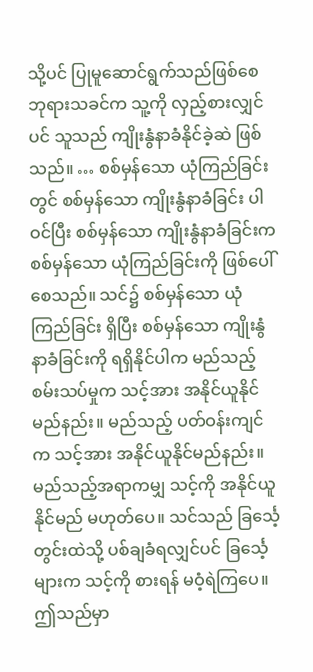သို့ပင် ပြုမူဆောင်ရွက်သည်ဖြစ်စေ ဘုရားသခင်က သူ့ကို လှည့်စားလျှင်ပင် သူသည် ကျိုးနွံနာခံနိုင်ခဲ့ဆဲ ဖြစ်သည်။ … စစ်မှန်သော ယုံကြည်ခြင်းတွင် စစ်မှန်သော ကျိုးနွံနာခံခြင်း ပါဝင်ပြီး စစ်မှန်သော ကျိုးနွံနာခံခြင်းက စစ်မှန်သော ယုံကြည်ခြင်းကို ဖြစ်ပေါ်စေသည်။ သင်၌ စစ်မှန်သော ယုံကြည်ခြင်း ရှိပြီး စစ်မှန်သော ကျိုးနွံနာခံခြင်းကို ရရှိနိုင်ပါက မည်သည့် စမ်းသပ်မှုက သင့်အား အနိုင်ယူနိုင်မည်နည်း။ မည်သည့် ပတ်ဝန်းကျင်က သင့်အား အနိုင်ယူနိုင်မည်နည်း။ မည်သည့်အရာကမျှ သင့်ကို အနိုင်ယူနိုင်မည် မဟုတ်ပေ။ သင်သည် ခြင်္သေ့တွင်းထဲသို့ ပစ်ချခံရလျှင်ပင် ခြင်္သေ့များက သင့်ကို စားရန် မဝံ့ရဲကြပေ။ ဤသည်မှာ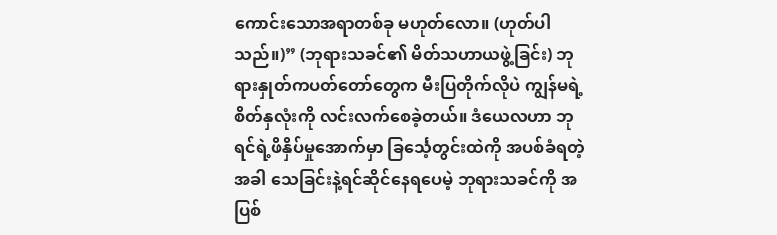ကောင်းသောအရာတစ်ခု မဟုတ်လော။ (ဟုတ်ပါသည်။)” (ဘုရားသခင်၏ မိတ်သဟာယဖွဲ့ခြင်း) ဘုရားနှုတ်ကပတ်တော်တွေက မီးပြတိုက်လိုပဲ ကျွန်မရဲ့စိတ်နှလုံးကို လင်းလက်စေခဲ့တယ်။ ဒံယေလဟာ ဘုရင်ရဲ့ဖိနှိပ်မှုအောက်မှာ ခြင်္သေ့တွင်းထဲကို အပစ်ခံရတဲ့အခါ သေခြင်းနဲ့ရင်ဆိုင်နေရပေမဲ့ ဘုရားသခင်ကို အပြစ်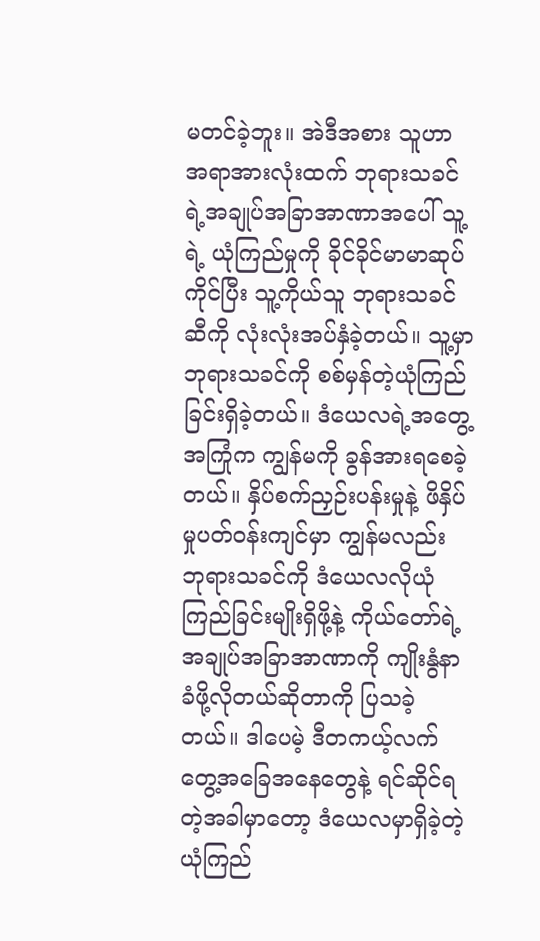မတင်ခဲ့ဘူး။ အဲဒီအစား သူဟာ အရာအားလုံးထက် ဘုရားသခင်ရဲ့အချုပ်အခြာအာဏာအပေါ် သူ့ရဲ့ ယုံကြည်မှုကို ခိုင်ခိုင်မာမာဆုပ်ကိုင်ပြီး သူ့ကိုယ်သူ ဘုရားသခင်ဆီကို လုံးလုံးအပ်နှံခဲ့တယ်။ သူ့မှာ ဘုရားသခင်ကို စစ်မှန်တဲ့ယုံကြည်ခြင်းရှိခဲ့တယ်။ ဒံယေလရဲ့အတွေ့အကြုံက ကျွန်မကို ခွန်အားရစေခဲ့တယ်။ နှိပ်စက်ညှဉ်းပန်းမှုနဲ့ ဖိနှိပ်မှုပတ်ဝန်းကျင်မှာ ကျွန်မလည်း ဘုရားသခင်ကို ဒံယေလလိုယုံကြည်ခြင်းမျိုးရှိဖို့နဲ့ ကိုယ်တော်ရဲ့အချုပ်အခြာအာဏာကို ကျိုးနွံနာခံဖို့လိုတယ်ဆိုတာကို ပြသခဲ့တယ်။ ဒါပေမဲ့ ဒီတကယ့်လက်တွေ့အခြေအနေတွေနဲ့ ရင်ဆိုင်ရတဲ့အခါမှာတော့ ဒံယေလမှာရှိခဲ့တဲ့ယုံကြည်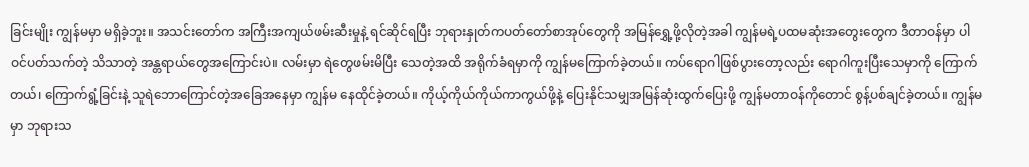ခြင်းမျိုး ကျွန်မမှာ မရှိခဲ့ဘူး။ အသင်းတော်က အကြီးအကျယ်ဖမ်းဆီးမှုနဲ့ ရင်ဆိုင်ရပြီး ဘုရားနှုတ်ကပတ်တော်စာအုပ်တွေကို အမြန်ရွှေ့ဖို့လိုတဲ့အခါ ကျွန်မရဲ့ပထမဆုံးအတွေးတွေက ဒီတာဝန်မှာ ပါဝင်ပတ်သက်တဲ့ သိသာတဲ့ အန္တရာယ်တွေအကြောင်းပဲ။ လမ်းမှာ ရဲတွေဖမ်းမိပြီး သေတဲ့အထိ အရိုက်ခံရမှာကို ကျွန်မကြောက်ခဲ့တယ်။ ကပ်ရောဂါဖြစ်ပွားတော့လည်း ရောဂါကူးပြီးသေမှာကို ကြောက်တယ်၊ ကြောက်ရွံ့ခြင်းနဲ့ သူရဲဘောကြောင်တဲ့အခြေအနေမှာ ကျွန်မ နေထိုင်ခဲ့တယ်။ ကိုယ့်ကိုယ်ကိုယ်ကာကွယ်ဖို့နဲ့ ပြေးနိုင်သမျှအမြန်ဆုံးထွက်ပြေးဖို့ ကျွန်မတာဝန်ကိုတောင် စွန့်ပစ်ချင်ခဲ့တယ်။ ကျွန်မမှာ ဘုရားသ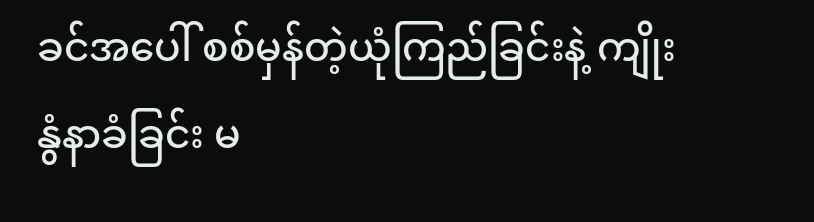ခင်အပေါ် စစ်မှန်တဲ့ယုံကြည်ခြင်းနဲ့ ကျိုးနွံနာခံခြင်း မ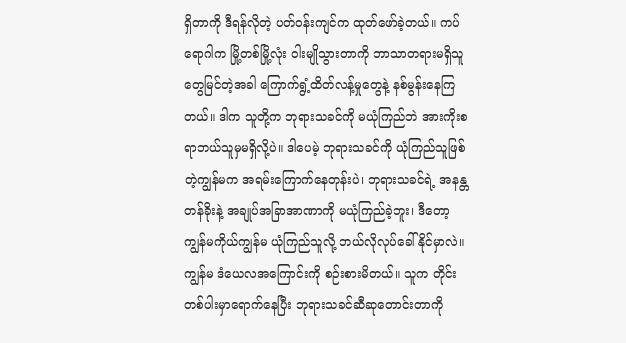ရှိတာကို ဒီရန်လိုတဲ့ ပတ်ဝန်းကျင်က ထုတ်ဖော်ခဲ့တယ်။ ကပ်ရောဂါက မြို့တစ်မြို့လုံး ဝါးမျိုသွားတာကို ဘာသာတရားမရှိသူတွေမြင်တဲ့အခါ ကြောက်ရွံ့ထိတ်လန့်မှုတွေနဲ့ နစ်မွန်းနေကြတယ်။ ဒါက သူတို့က ဘုရားသခင်ကို မယုံကြည်ဘဲ အားကိုးစရာဘယ်သူမှမရှိလို့ပဲ။ ဒါပေမဲ့ ဘုရားသခင်ကို ယုံကြည်သူဖြစ်တဲ့ကျွန်မက အရမ်းကြောက်နေတုန်းပဲ၊ ဘုရားသခင်ရဲ့ အနန္တတန်ခိုးနဲ့ အချုပ်အခြာအာဏာကို မယုံကြည်ခဲ့ဘူး၊ ဒီတော့ ကျွန်မကိုယ်ကျွန်မ ယုံကြည်သူလို့ ဘယ်လိုလုပ်ခေါ်နိုင်မှာလဲ။ ကျွန်မ ဒံယေလအကြောင်းကို စဉ်းစားမိတယ်။ သူက တိုင်းတစ်ပါးမှာရောက်နေပြီး ဘုရားသခင်ဆီဆုတောင်းတာကို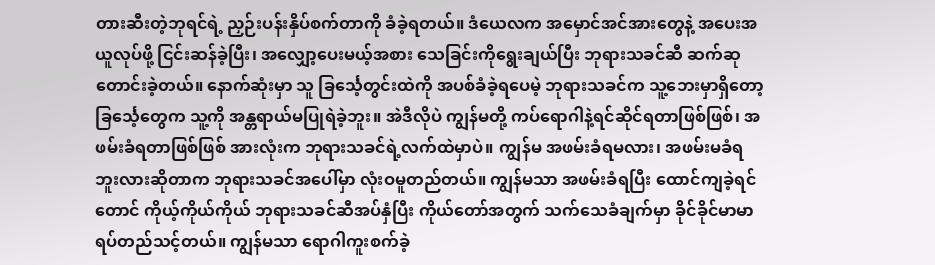တားဆီးတဲ့ဘုရင်ရဲ့ ညှဉ်းပန်းနှိပ်စက်တာကို ခံခဲ့ရတယ်။ ဒံယေလက အမှောင်အင်အားတွေနဲ့ အပေးအယူလုပ်ဖို့ ငြင်းဆန်ခဲ့ပြီး၊ အလျှော့ပေးမယ့်အစား သေခြင်းကိုရွေးချယ်ပြီး ဘုရားသခင်ဆီ ဆက်ဆုတောင်းခဲ့တယ်။ နောက်ဆုံးမှာ သူ ခြင်္သေ့တွင်းထဲကို အပစ်ခံခဲ့ရပေမဲ့ ဘုရားသခင်က သူ့ဘေးမှာရှိတော့ ခြင်္သေ့တွေက သူ့ကို အန္တရာယ်မပြုရဲခဲ့ဘူး။ အဲဒီလိုပဲ ကျွန်မတို့ ကပ်ရောဂါနဲ့ရင်ဆိုင်ရတာဖြစ်ဖြစ်၊ အဖမ်းခံရတာဖြစ်ဖြစ် အားလုံးက ဘုရားသခင်ရဲ့လက်ထဲမှာပဲ။ ကျွန်မ အဖမ်းခံရမလား၊ အဖမ်းမခံရဘူးလားဆိုတာက ဘုရားသခင်အပေါ်မှာ လုံးဝမူတည်တယ်။ ကျွန်မသာ အဖမ်းခံရပြီး ထောင်ကျခဲ့ရင်တောင် ကိုယ့်ကိုယ်ကိုယ် ဘုရားသခင်ဆီအပ်နှံပြီး ကိုယ်တော်အတွက် သက်သေခံချက်မှာ ခိုင်ခိုင်မာမာရပ်တည်သင့်တယ်။ ကျွန်မသာ ရောဂါကူးစက်ခဲ့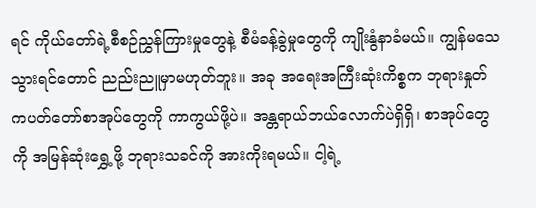ရင် ကိုယ်တော်ရဲ့စီစဉ်ညွှန်ကြားမှုတွေနဲ့ စီမံခန့်ခွဲမှုတွေကို ကျိုးနွံနာခံမယ်။ ကျွန်မသေသွားရင်တောင် ညည်းညူမှာမဟုတ်ဘူး။ အခု အရေးအကြီးဆုံးကိစ္စက ဘုရားနှုတ်ကပတ်တော်စာအုပ်တွေကို ကာကွယ်ဖို့ပဲ။ အန္တရာယ်ဘယ်လောက်ပဲရှိရှိ၊ စာအုပ်တွေကို အမြန်ဆုံးရွှေ့ဖို့ ဘုရားသခင်ကို အားကိုးရမယ်။ ငါ့ရဲ့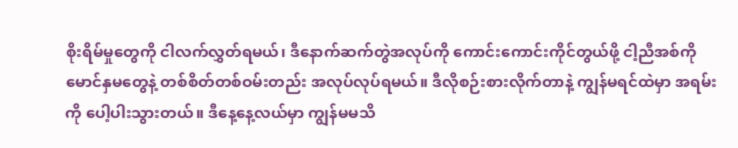စိုးရိမ်မှုတွေကို ငါလက်လွှတ်ရမယ်၊ ဒီနောက်ဆက်တွဲအလုပ်ကို ကောင်းကောင်းကိုင်တွယ်ဖို့ ငါ့ညီအစ်ကိုမောင်နှမတွေနဲ့ တစ်စိတ်တစ်ဝမ်းတည်း အလုပ်လုပ်ရမယ်။ ဒီလိုစဉ်းစားလိုက်တာနဲ့ ကျွန်မရင်ထဲမှာ အရမ်းကို ပေါ့ပါးသွားတယ်။ ဒီနေ့နေ့လယ်မှာ ကျွန်မမသိ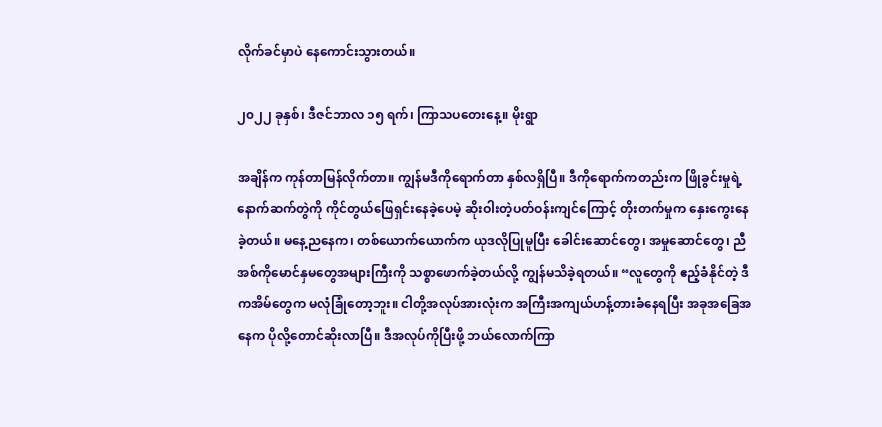လိုက်ခင်မှာပဲ နေကောင်းသွားတယ်။

၂၀၂၂ ခုနှစ်၊ ဒီဇင်ဘာလ ၁၅ ရက်၊ ကြာသပတေးနေ့။ မိုးရွာ

အချိန်က ကုန်တာမြန်လိုက်တာ။ ကျွန်မဒီကိုရောက်တာ နှစ်လရှိပြီ။ ဒီကိုရောက်ကတည်းက ဖြိုခွင်းမှုရဲ့နောက်ဆက်တွဲကို ကိုင်တွယ်ဖြေရှင်းနေခဲ့ပေမဲ့ ဆိုးဝါးတဲ့ပတ်ဝန်းကျင်ကြောင့် တိုးတက်မှုက နှေးကွေးနေခဲ့တယ်။ မနေ့ညနေက၊ တစ်ယောက်ယောက်က ယုဒလိုပြုမူပြီး ခေါင်းဆောင်တွေ၊ အမှုဆောင်တွေ၊ ညီအစ်ကိုမောင်နှမတွေအများကြီးကို သစ္စာဖောက်ခဲ့တယ်လို့ ကျွန်မသိခဲ့ရတယ်။ “လူတွေကို ဧည့်ခံနိုင်တဲ့ ဒီကအိမ်တွေက မလုံခြုံတော့ဘူး။ ငါတို့အလုပ်အားလုံးက အကြီးအကျယ်ဟန့်တားခံနေရပြီး အခုအခြေအနေက ပိုလို့တောင်ဆိုးလာပြီ။ ဒီအလုပ်ကိုပြီးဖို့ ဘယ်လောက်ကြာ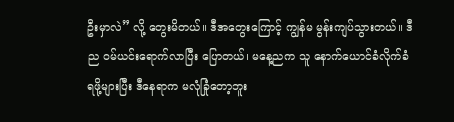ဦးမှာလဲ” လို့ တွေးမိတယ်။ ဒီအတွေးကြောင့် ကျွန်မ မွန်းကျပ်သွားတယ်။ ဒီည ဝမ်ယင်းရောက်လာပြီး ပြောတယ်၊ မနေ့ညက သူ နောက်ယောင်ခံလိုက်ခံရဖို့များပြီး ဒီနေရာက မလုံခြုံတော့ဘူး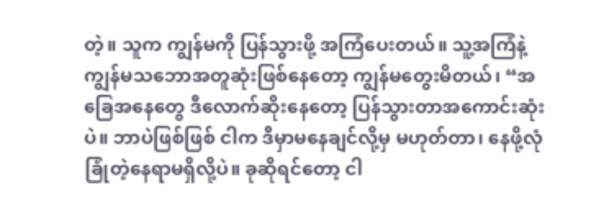တဲ့။ သူက ကျွန်မကို ပြန်သွားဖို့ အကြံပေးတယ်။ သူ့အကြံနဲ့ ကျွန်မသဘောအတူဆုံးဖြစ်နေတော့ ကျွန်မတွေးမိတယ်၊ “အခြေအနေတွေ ဒီလောက်ဆိုးနေတော့ ပြန်သွားတာအကောင်းဆုံးပဲ။ ဘာပဲဖြစ်ဖြစ် ငါက ဒီမှာမနေချင်လို့မှ မဟုတ်တာ၊ နေဖို့လုံခြုံတဲ့နေရာမရှိလို့ပဲ။ ခုဆိုရင်တော့ ငါ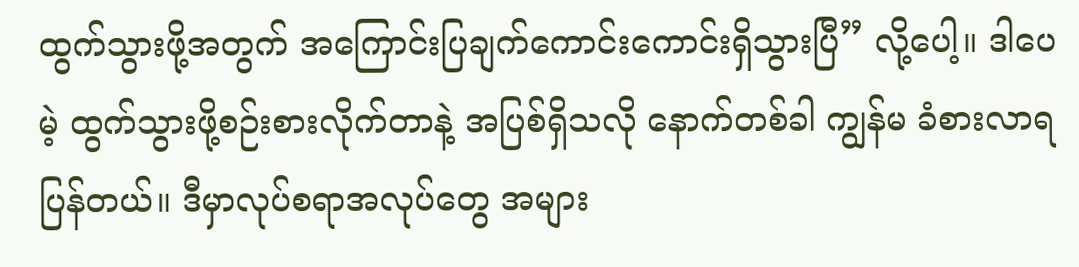ထွက်သွားဖို့အတွက် အကြောင်းပြချက်ကောင်းကောင်းရှိသွားပြီ” လို့ပေါ့။ ဒါပေမဲ့ ထွက်သွားဖို့စဉ်းစားလိုက်တာနဲ့ အပြစ်ရှိသလို နောက်တစ်ခါ ကျွန်မ ခံစားလာရပြန်တယ်။ ဒီမှာလုပ်စရာအလုပ်တွေ အများ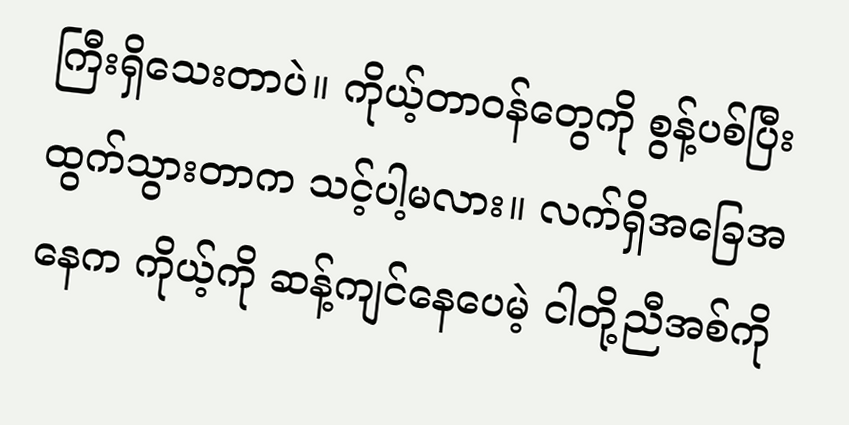ကြီးရှိသေးတာပဲ။ ကိုယ့်တာဝန်တွေကို စွန့်ပစ်ပြီးထွက်သွားတာက သင့်ပါ့မလား။ လက်ရှိအခြေအနေက ကိုယ့်ကို ဆန့်ကျင်နေပေမဲ့ ငါတို့ညီအစ်ကို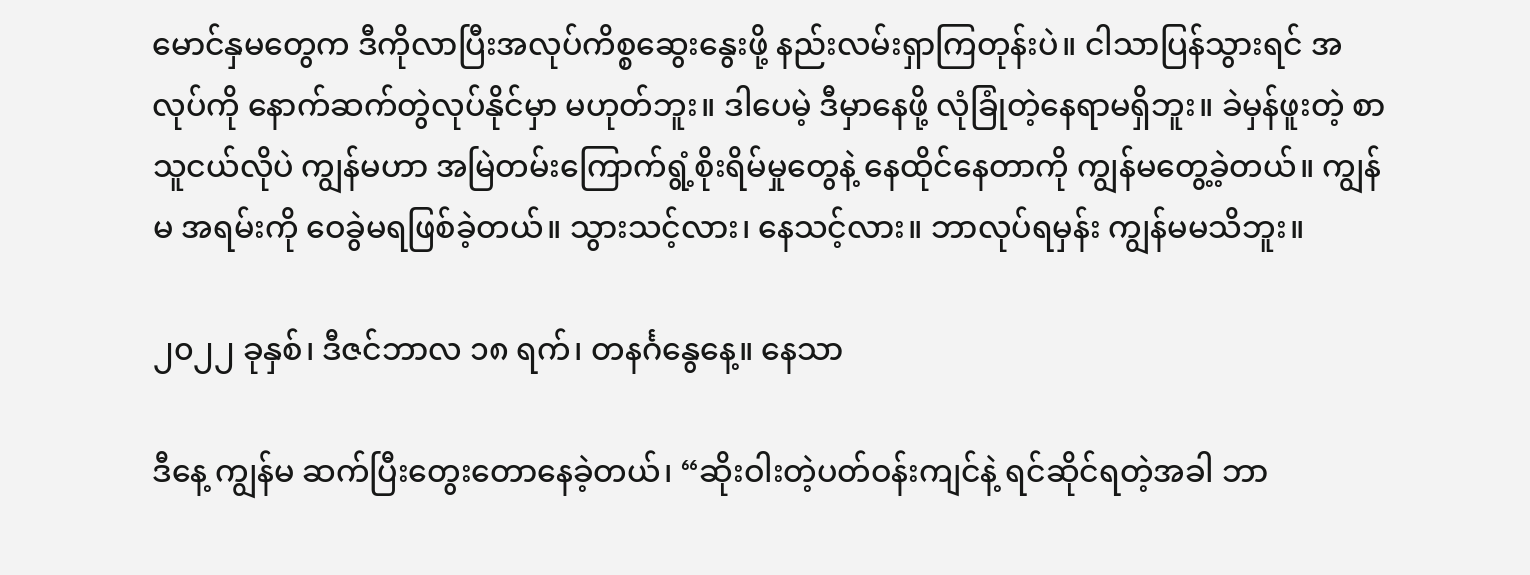မောင်နှမတွေက ဒီကိုလာပြီးအလုပ်ကိစ္စဆွေးနွေးဖို့ နည်းလမ်းရှာကြတုန်းပဲ။ ငါသာပြန်သွားရင် အလုပ်ကို နောက်ဆက်တွဲလုပ်နိုင်မှာ မဟုတ်ဘူး။ ဒါပေမဲ့ ဒီမှာနေဖို့ လုံခြုံတဲ့နေရာမရှိဘူး။ ခဲမှန်ဖူးတဲ့ စာသူငယ်လိုပဲ ကျွန်မဟာ အမြဲတမ်းကြောက်ရွံ့စိုးရိမ်မှုတွေနဲ့ နေထိုင်နေတာကို ကျွန်မတွေ့ခဲ့တယ်။ ကျွန်မ အရမ်းကို ဝေခွဲမရဖြစ်ခဲ့တယ်။ သွားသင့်လား၊ နေသင့်လား။ ဘာလုပ်ရမှန်း ကျွန်မမသိဘူး။

၂၀၂၂ ခုနှစ်၊ ဒီဇင်ဘာလ ၁၈ ရက်၊ တနင်္ဂနွေနေ့။ နေသာ

ဒီနေ့ ကျွန်မ ဆက်ပြီးတွေးတောနေခဲ့တယ်၊ “ဆိုးဝါးတဲ့ပတ်ဝန်းကျင်နဲ့ ရင်ဆိုင်ရတဲ့အခါ ဘာ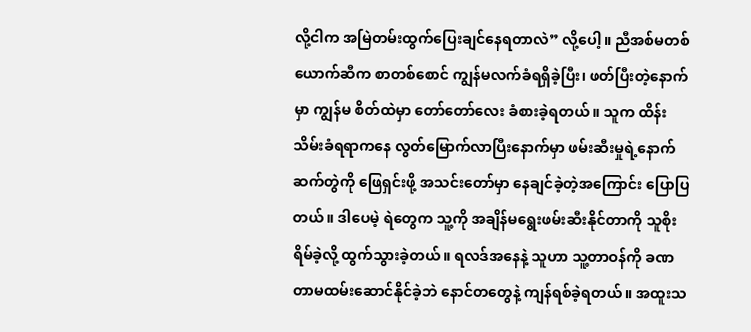လို့ငါက အမြဲတမ်းထွက်ပြေးချင်နေရတာလဲ” လို့ပေါ့။ ညီအစ်မတစ်ယောက်ဆီက စာတစ်စောင် ကျွန်မလက်ခံရရှိခဲ့ပြီး၊ ဖတ်ပြီးတဲ့နောက်မှာ ကျွန်မ စိတ်ထဲမှာ တော်တော်လေး ခံစားခဲ့ရတယ်။ သူက ထိန်းသိမ်းခံရရာကနေ လွတ်မြောက်လာပြီးနောက်မှာ ဖမ်းဆီးမှုရဲ့နောက်ဆက်တွဲကို ဖြေရှင်းဖို့ အသင်းတော်မှာ နေချင်ခဲ့တဲ့အကြောင်း ပြောပြတယ်။ ဒါပေမဲ့ ရဲတွေက သူ့ကို အချိန်မရွေးဖမ်းဆီးနိုင်တာကို သူစိုးရိမ်ခဲ့လို့ ထွက်သွားခဲ့တယ်။ ရလဒ်အနေနဲ့ သူဟာ သူ့တာဝန်ကို ခဏတာမထမ်းဆောင်နိုင်ခဲ့ဘဲ နောင်တတွေနဲ့ ကျန်ရစ်ခဲ့ရတယ်။ အထူးသ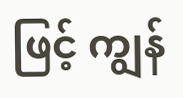ဖြင့် ကျွန်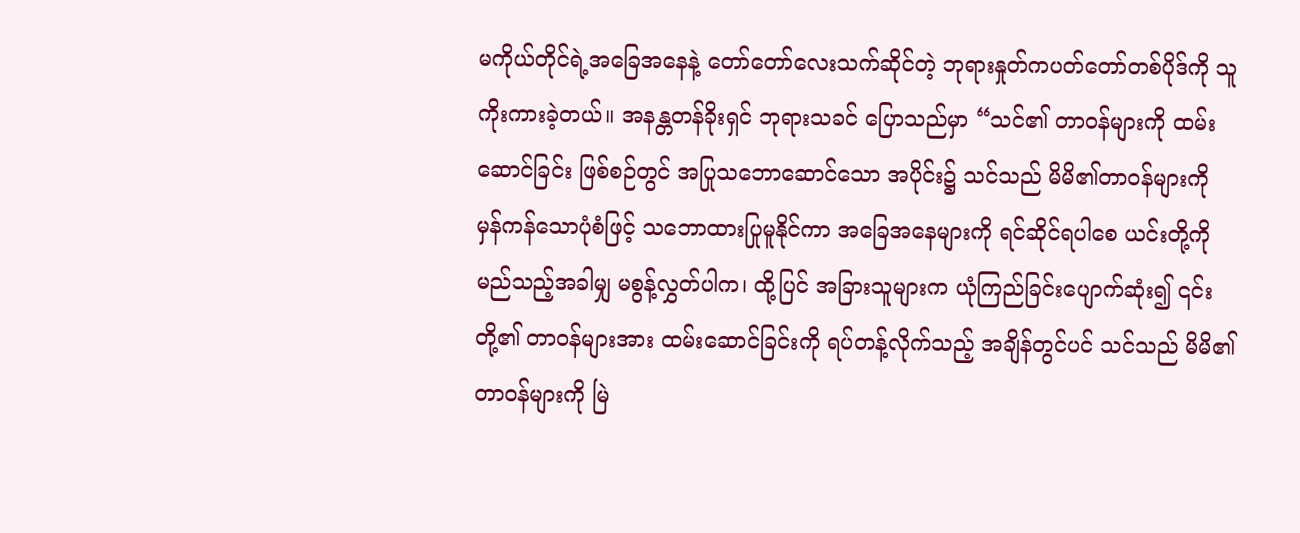မကိုယ်တိုင်ရဲ့အခြေအနေနဲ့ တော်တော်လေးသက်ဆိုင်တဲ့ ဘုရားနှုတ်ကပတ်တော်တစ်ပိုဒ်ကို သူကိုးကားခဲ့တယ်။ အနန္တတန်ခိုးရှင် ဘုရားသခင် ပြောသည်မှာ “သင်၏ တာဝန်များကို ထမ်းဆောင်ခြင်း ဖြစ်စဉ်တွင် အပြုသဘောဆောင်သော အပိုင်း၌ သင်သည် မိမိ၏တာဝန်များကို မှန်ကန်သောပုံစံဖြင့် သဘောထားပြုမူနိုင်ကာ အခြေအနေများကို ရင်ဆိုင်ရပါစေ ယင်းတို့ကို မည်သည့်အခါမျှ မစွန့်လွှတ်ပါက၊ ထို့ပြင် အခြားသူများက ယုံကြည်ခြင်းပျောက်ဆုံး၍ ၎င်းတို့၏ တာဝန်များအား ထမ်းဆောင်ခြင်းကို ရပ်တန့်လိုက်သည့် အချိန်တွင်ပင် သင်သည် မိမိ၏ တာဝန်များကို မြဲ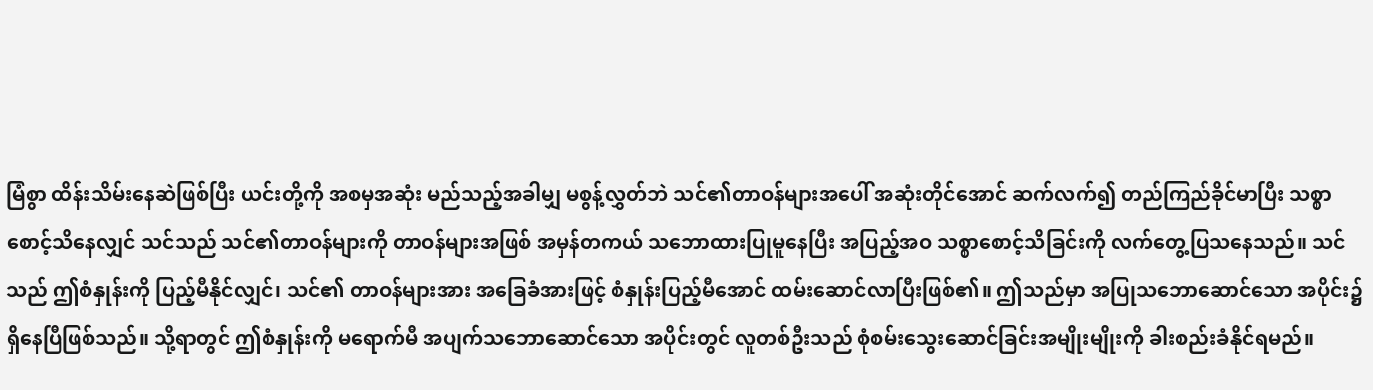မြံစွာ ထိန်းသိမ်းနေဆဲဖြစ်ပြီး ယင်းတို့ကို အစမှအဆုံး မည်သည့်အခါမျှ မစွန့်လွှတ်ဘဲ သင်၏တာဝန်များအပေါ် အဆုံးတိုင်အောင် ဆက်လက်၍ တည်ကြည်ခိုင်မာပြီး သစ္စာစောင့်သိနေလျှင် သင်သည် သင်၏တာဝန်များကို တာဝန်များအဖြစ် အမှန်တကယ် သ‌ဘောထားပြုမူနေပြီး အပြည့်အဝ သစ္စာစောင့်သိခြင်းကို လက်တွေ့ပြသနေသည်။ သင်သည် ဤစံနှုန်းကို ပြည့်မီနိုင်လျှင်၊ သင်၏ တာဝန်များအား အခြေခံအားဖြင့် စံနှုန်းပြည့်မီအောင် ထမ်းဆောင်လာပြီးဖြစ်၏။ ဤသည်မှာ အပြုသဘောဆောင်သော အပိုင်း၌ ရှိနေပြီဖြစ်သည်။ သို့ရာတွင် ဤစံနှုန်းကို မရောက်မီ အပျက်သဘောဆောင်သော အပိုင်းတွင် လူတစ်ဦးသည် စုံစမ်းသွေးဆောင်ခြင်းအမျိုးမျိုးကို ခါးစည်းခံနိုင်ရမည်။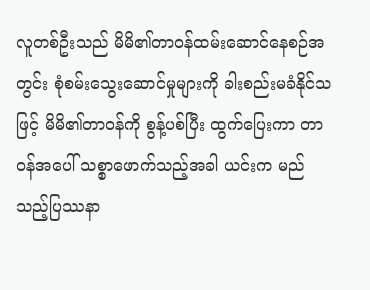လူတစ်ဦးသည် မိမိ၏တာဝန်ထမ်းဆောင်နေစဉ်အတွင်း စုံစမ်းသွေးဆောင်မှုများကို ခါးစည်းမခံနိုင်သဖြင့် မိမိ၏တာဝန်ကို စွန့်ပစ်ပြီး ထွက်ပြေးကာ တာဝန်အပေါ် သစ္စာဖောက်သည့်အခါ ယင်းက မည်သည့်ပြဿနာ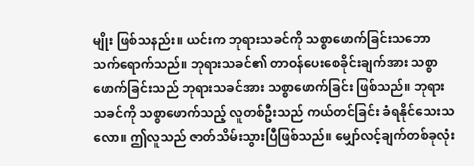မျိုး ဖြစ်သနည်း။ ယင်းက ဘုရားသခင်ကို သစ္စာဖောက်ခြင်းသဘော သက်ရောက်သည်။ ဘုရားသခင်၏ တာဝန်ပေးစေခိုင်းချက်အား သစ္စာဖောက်ခြင်းသည် ဘုရားသခင်အား သစ္စာဖောက်ခြင်း ဖြစ်သည်။ ဘုရားသခင်ကို သစ္စာဖောက်သည့် လူတစ်ဦးသည် ကယ်တင်ခြင်း ခံရနိုင်သေးသလော။ ဤလူသည် ဇာတ်သိမ်းသွားပြီဖြစ်သည်။ မျှော်လင့်ချက်တစ်ခုလုံး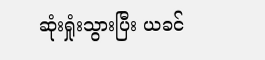ဆုံးရှုံးသွားပြီး ယခင်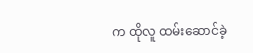က ထိုလူ ထမ်းဆောင်ခဲ့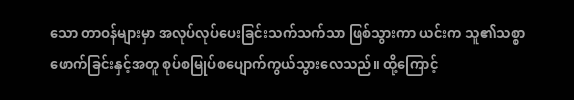သော တာဝန်များမှာ အလုပ်လုပ်ပေးခြင်းသက်သက်သာ ဖြစ်သွားကာ ယင်းက သူ၏သစ္စာဖောက်ခြင်းနှင့်အတူ စုပ်စမြုပ်စပျောက်ကွယ်သွားလေသည်။ ထို့ကြောင့်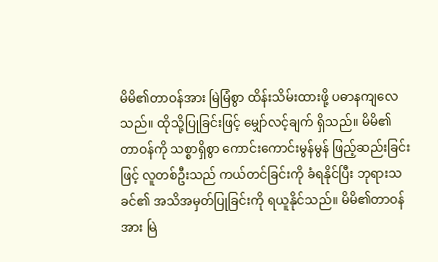မိမိ၏တာဝန်အား မြဲမြံစွာ ထိန်းသိမ်းထားဖို့ ပဓာနကျလေသည်။ ထိုသို့ပြုခြင်းဖြင့် မျှော်လင့်ချက် ရှိသည်။ မိမိ၏တာဝန်ကို သစ္စာရှိစွာ ကောင်းကောင်းမွန်မွန် ဖြည့်ဆည်းခြင်းဖြင့် လူတစ်ဦးသည် ကယ်တင်ခြင်းကို ခံရနိုင်ပြီး ဘုရားသခင်၏ အသိအမှတ်ပြုခြင်းကို ရယူနိုင်သည်။ မိမိ၏တာဝန်အား မြဲ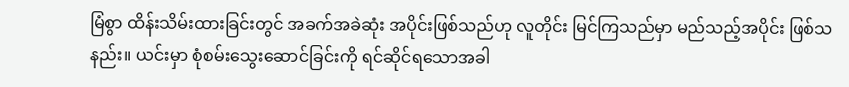မြံစွာ ထိန်းသိမ်းထားခြင်းတွင် အခက်အခဲဆုံး အပိုင်းဖြစ်သည်ဟု လူတိုင်း မြင်ကြသည်မှာ မည်သည့်အပိုင်း ဖြစ်သနည်း။ ယင်းမှာ စုံစမ်းသွေးဆောင်ခြင်းကို ရင်ဆိုင်ရသောအခါ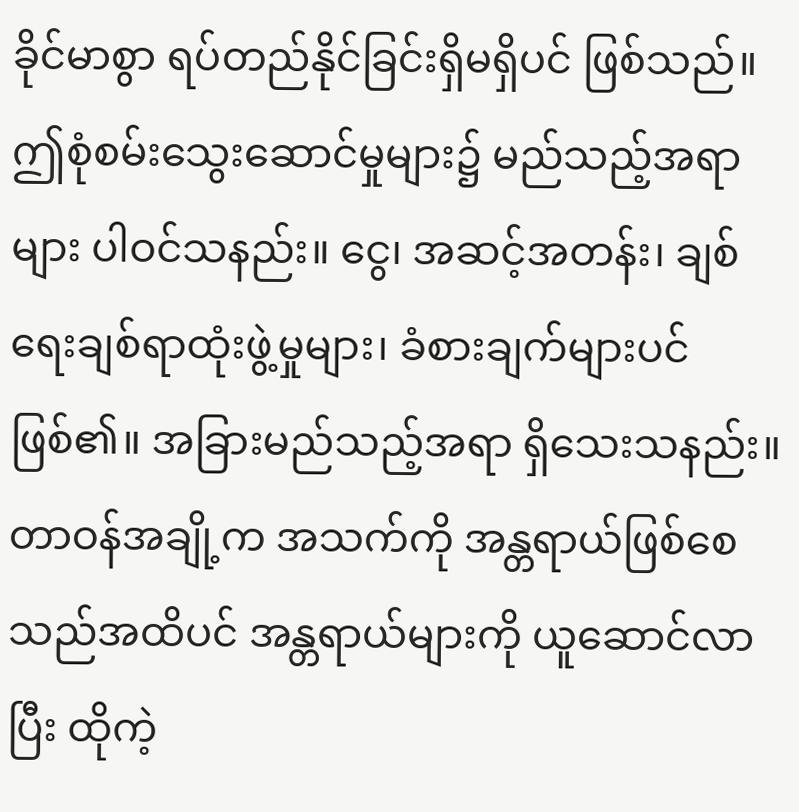ခိုင်မာစွာ ရပ်တည်နိုင်ခြင်းရှိမရှိပင် ဖြစ်သည်။ ဤစုံစမ်းသွေးဆောင်မှုများ၌ မည်သည့်အရာများ ပါဝင်သနည်း။ ငွေ၊ အဆင့်အတန်း၊ ချစ်ရေးချစ်ရာထုံးဖွဲ့မှုများ၊ ခံစားချက်များပင်ဖြစ်၏။ အခြားမည်သည့်အရာ ရှိ‌သေးသနည်း။ တာဝန်အချို့က အသက်ကို အန္တရာယ်ဖြစ်စေသည်အထိပင် အန္တရာယ်များကို ယူဆောင်လာပြီး ထိုကဲ့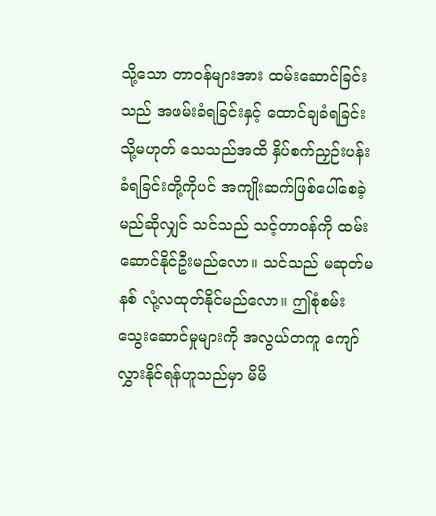သို့သော တာဝန်များအား ထမ်းဆောင်ခြင်းသည် အဖမ်းခံရခြင်းနှင့် ထောင်ချခံရခြင်း သို့မဟုတ် သေသည်အထိ နှိပ်စက်ညှဉ်းပန်းခံရခြင်းတို့ကိုပင် အကျိုးဆက်ဖြစ်ပေါ်စေခဲ့မည်ဆိုလျှင် သင်သည် သင့်တာဝန်ကို ထမ်းဆောင်နိုင်ဦးမည်လော။ သင်သည် မဆုတ်မနစ် လုံ့လထုတ်နိုင်မည်လော။ ဤစုံစမ်းသွေးဆောင်မှုများကို အလွယ်တကူ ကျော်လွှားနိုင်ရန်ဟူသည်မှာ မိမိ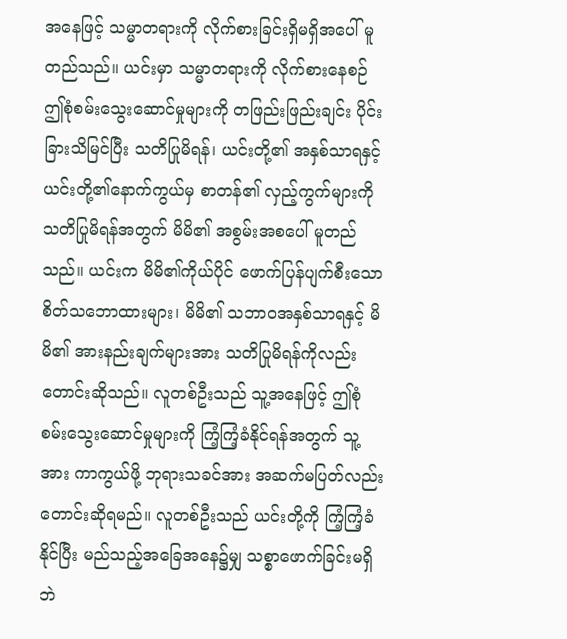အနေဖြင့် သမ္မာတရားကို လိုက်စားခြင်းရှိမရှိအပေါ် မူတည်သည်။ ယင်းမှာ သမ္မာတရားကို လိုက်စားနေစဉ် ဤစုံစမ်းသွေးဆောင်မှုများကို တဖြည်းဖြည်းချင်း ပိုင်းခြားသိမြင်ပြီး သတိပြုမိရန်၊ ယင်းတို့၏ အနှစ်သာရနှင့် ယင်းတို့၏နောက်ကွယ်မှ စာတန်၏ လှည့်ကွက်များကို သတိပြုမိရန်အတွက် မိမိ၏ အစွမ်းအစပေါ် မူတည်သည်။ ယင်းက မိမိ၏ကိုယ်ပိုင် ဖောက်ပြန်ပျက်စီးသော စိတ်သဘောထားများ၊ မိမိ၏ သဘာဝအနှစ်သာရနှင့် မိမိ၏ အားနည်းချက်များအား သတိပြုမိရန်ကိုလည်း တောင်းဆိုသည်။ လူတစ်ဦးသည် သူ့အနေဖြင့် ဤစုံစမ်းသွေးဆောင်မှုများကို ကြံ့ကြံ့ခံနိုင်ရန်အတွက် သူ့အား ကာကွယ်ဖို့ ဘုရားသခင်အား အဆက်မပြတ်လည်း တောင်းဆိုရမည်။ လူတစ်ဦးသည် ယင်းတို့ကို ကြံ့ကြံ့ခံနိုင်ပြီး မည်သည့်အခြေအနေ၌မျှ သစ္စာဖောက်ခြင်းမရှိဘဲ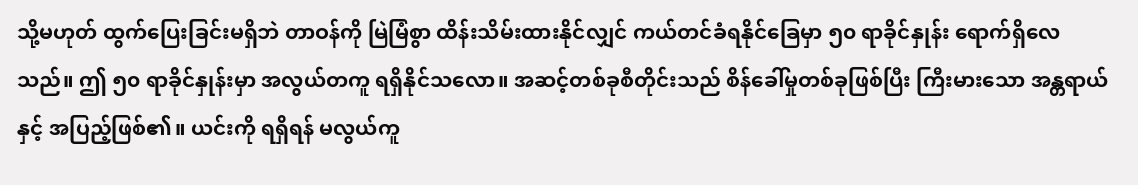သို့မဟုတ် ထွက်ပြေးခြင်းမရှိဘဲ တာဝန်ကို မြဲမြံစွာ ထိန်းသိမ်းထားနိုင်လျှင် ကယ်တင်ခံရနိုင်ခြေမှာ ၅၀ ရာခိုင်နှုန်း ရောက်ရှိလေသည်။ ဤ ၅၀ ရာခိုင်နှုန်းမှာ အလွယ်တကူ ရရှိနိုင်သလော။ အဆင့်တစ်ခုစီတိုင်းသည် စိန်ခေါ်မှုတစ်ခုဖြစ်ပြီး ကြီးမားသော အန္တရာယ်နှင့် အပြည့်ဖြစ်၏။ ယင်းကို ရရှိရန် မလွယ်ကူ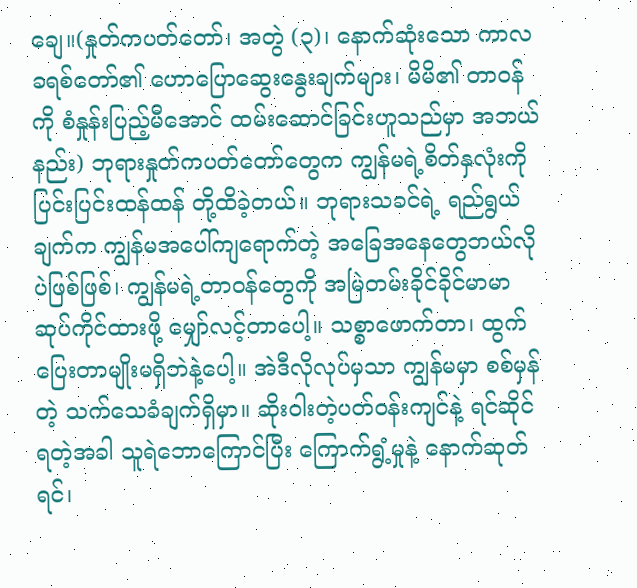ချေ။(နှုတ်ကပတ်တော်၊ အတွဲ (၃)၊ နောက်ဆုံးသော ကာလ ခရစ်တော်၏ ဟောပြောဆွေးနွေးချက်များ၊ မိမိ၏ တာဝန်ကို စံနှုန်းပြည့်မီအောင် ထမ်းဆောင်ခြင်းဟူသည်မှာ အဘယ်နည်း) ဘုရားနှုတ်ကပတ်တော်တွေက ကျွန်မရဲ့စိတ်နှလုံးကို ပြင်းပြင်းထန်ထန် တို့ထိခဲ့တယ်။ ဘုရားသခင်ရဲ့ ရည်ရွယ်ချက်က ကျွန်မအပေါ်ကျရောက်တဲ့ အခြေအနေတွေဘယ်လိုပဲဖြစ်ဖြစ်၊ ကျွန်မရဲ့တာဝန်တွေကို အမြဲတမ်းခိုင်ခိုင်မာမာ ဆုပ်ကိုင်ထားဖို့ မျှော်လင့်တာပေါ့။ သစ္စာဖောက်တာ၊ ထွက်ပြေးတာမျိုးမရှိဘဲနဲ့ပေါ့။ အဲဒီလိုလုပ်မှသာ ကျွန်မမှာ စစ်မှန်တဲ့ သက်သေခံချက်ရှိမှာ။ ဆိုးဝါးတဲ့ပတ်ဝန်းကျင်နဲ့ ရင်ဆိုင်ရတဲ့အခါ သူရဲဘောကြောင်ပြီး ကြောက်ရွံ့မှုနဲ့ နောက်ဆုတ်ရင်၊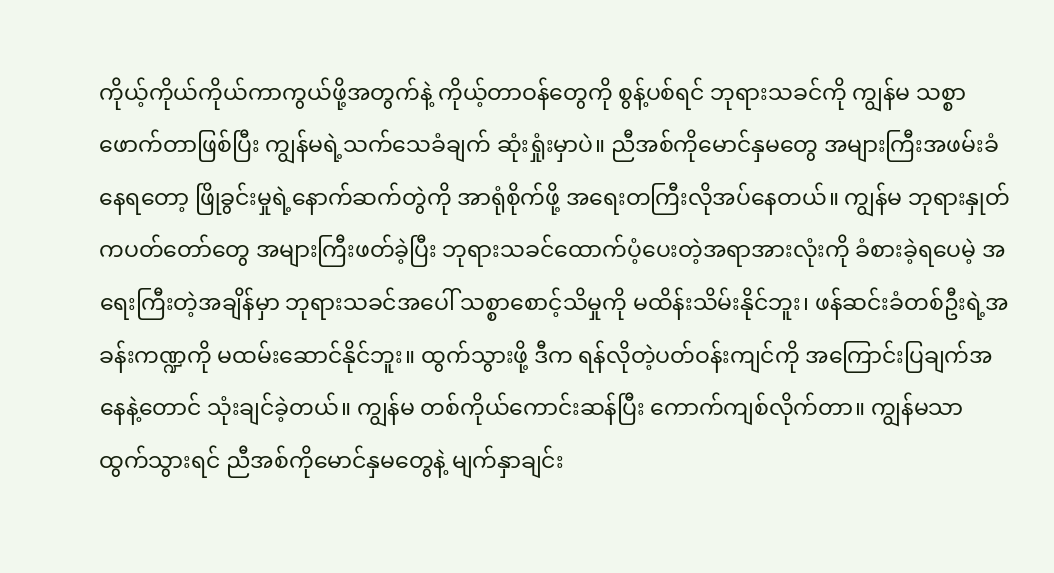ကိုယ့်ကိုယ်ကိုယ်ကာကွယ်ဖို့အတွက်နဲ့ ကိုယ့်တာဝန်တွေကို စွန့်ပစ်ရင် ဘုရားသခင်ကို ကျွန်မ သစ္စာဖောက်တာဖြစ်ပြီး ကျွန်မရဲ့သက်သေခံချက် ဆုံးရှုံးမှာပဲ။ ညီအစ်ကိုမောင်နှမတွေ အများကြီးအဖမ်းခံနေရတော့ ဖြိုခွင်းမှုရဲ့နောက်ဆက်တွဲကို အာရုံစိုက်ဖို့ အရေးတကြီးလိုအပ်နေတယ်။ ကျွန်မ ဘုရားနှုတ်ကပတ်တော်တွေ အများကြီးဖတ်ခဲ့ပြီး ဘုရားသခင်ထောက်ပံ့ပေးတဲ့အရာအားလုံးကို ခံစားခဲ့ရပေမဲ့ အရေးကြီးတဲ့အချိန်မှာ ဘုရားသခင်အပေါ် သစ္စာစောင့်သိမှုကို မထိန်းသိမ်းနိုင်ဘူး၊ ဖန်ဆင်းခံတစ်ဦးရဲ့အခန်းကဏ္ဍကို မထမ်းဆောင်နိုင်ဘူး။ ထွက်သွားဖို့ ဒီက ရန်လိုတဲ့ပတ်ဝန်းကျင်ကို အကြောင်းပြချက်အနေနဲ့တောင် သုံးချင်ခဲ့တယ်။ ကျွန်မ တစ်ကိုယ်ကောင်းဆန်ပြီး ကောက်ကျစ်လိုက်တာ။ ကျွန်မသာထွက်သွားရင် ညီအစ်ကိုမောင်နှမတွေနဲ့ မျက်နှာချင်း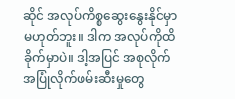ဆိုင် အလုပ်ကိစ္စဆွေးနွေးနိုင်မှာမဟုတ်ဘူး။ ဒါက အလုပ်ကိုထိခိုက်မှာပဲ။ ဒါ့အပြင် အစုလိုက်အပြုံလိုက်ဖမ်းဆီးမှုတွေ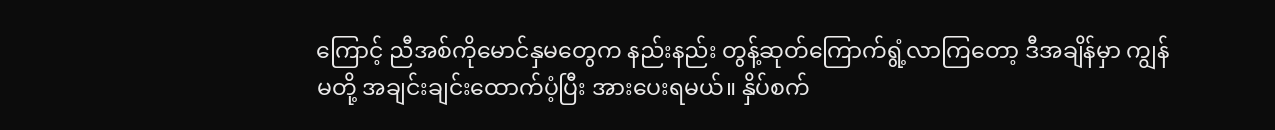ကြောင့် ညီအစ်ကိုမောင်နှမတွေက နည်းနည်း တွန့်ဆုတ်ကြောက်ရွံ့လာကြတော့ ဒီအချိန်မှာ ကျွန်မတို့ အချင်းချင်းထောက်ပံ့ပြီး အားပေးရမယ်။ နှိပ်စက်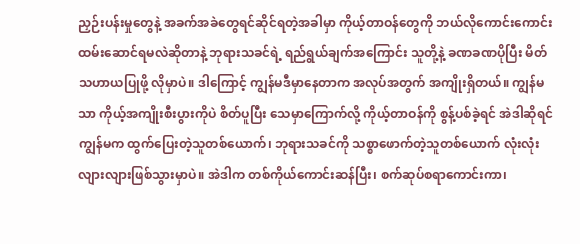ညှဉ်းပန်းမှုတွေနဲ့ အခက်အခဲတွေရင်ဆိုင်ရတဲ့အခါမှာ ကိုယ့်တာဝန်တွေကို ဘယ်လိုကောင်းကောင်းထမ်းဆောင်ရမလဲဆိုတာနဲ့ ဘုရားသခင်ရဲ့ ရည်ရွယ်ချက်အကြောင်း သူတို့နဲ့ ခဏခဏပိုပြီး မိတ်သဟာယပြုဖို့ လိုမှာပဲ။ ဒါကြောင့် ကျွန်မဒီမှာနေတာက အလုပ်အတွက် အကျိုးရှိတယ်။ ကျွန်မသာ ကိုယ့်အကျိုးစီးပွားကိုပဲ စိတ်ပူပြီး သေမှာကြောက်လို့ ကိုယ့်တာဝန်ကို စွန့်ပစ်ခဲ့ရင် အဲဒါဆိုရင် ကျွန်မက ထွက်ပြေးတဲ့သူတစ်ယောက်၊ ဘုရားသခင်ကို သစ္စာဖောက်တဲ့သူတစ်ယောက် လုံးလုံးလျားလျားဖြစ်သွားမှာပဲ။ အဲဒါက တစ်ကိုယ်ကောင်းဆန်ပြီး၊ စက်ဆုပ်စရာကောင်းကာ၊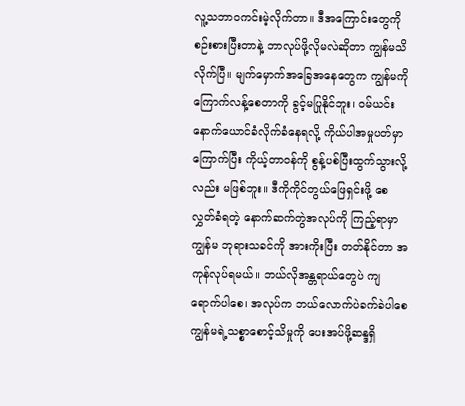လူ့သဘာဝကင်းမဲ့လိုက်တာ။ ဒီအကြောင်းတွေကို စဉ်းစားပြီးတာနဲ့ ဘာလုပ်ဖို့လိုမလဲဆိုတာ ကျွန်မသိလိုက်ပြီ။ မျက်မှောက်အခြေအနေတွေက ကျွန်မကို ကြောက်လန့်စေတာကို ခွင့်မပြုနိုင်ဘူး၊ ဝမ်ယင်းနောက်ယောင်ခံလိုက်ခံနေရလို့ ကိုယ်ပါအမှုပတ်မှာကြောက်ပြီး ကိုယ့်တာဝန်ကို စွန့်ပစ်ပြီးထွက်သွားလို့လည်း မဖြစ်ဘူး။ ဒီကိုကိုင်တွယ်ဖြေရှင်းဖို့ စေလွှတ်ခံရတဲ့ နောက်ဆက်တွဲအလုပ်ကို ကြည့်ရာမှာ ကျွန်မ ဘုရားသခင်ကို အားကိုးပြီး တတ်နိုင်တာ အကုန်လုပ်ရမယ်။ ဘယ်လိုအန္တရာယ်တွေပဲ ကျရောက်ပါစေ၊ အလုပ်က ဘယ်လောက်ပဲခက်ခဲပါစေ ကျွန်မရဲ့သစ္စာစောင့်သိမှုကို ပေးအပ်ဖို့ဆန္ဒရှိ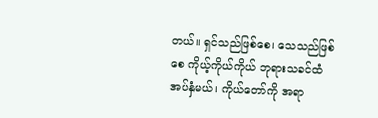တယ်။ ရှင်သည်ဖြစ်စေ၊ သေသည်ဖြစ်စေ ကိုယ့်ကိုယ်ကိုယ် ဘုရားသခင်ထံ အပ်နှံမယ်၊ ကိုယ်တော်ကို အရာ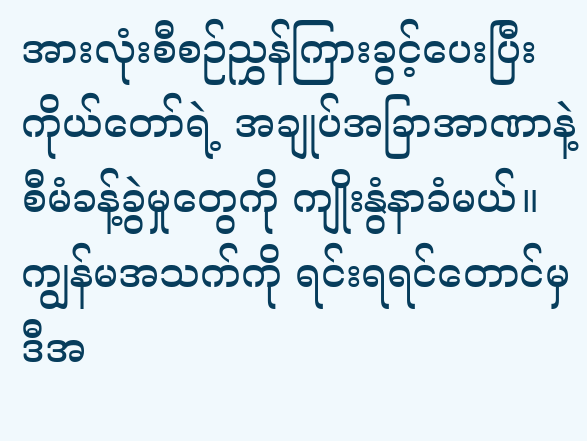အားလုံးစီစဉ်ညွှန်ကြားခွင့်ပေးပြီး ကိုယ်တော်ရဲ့ အချုပ်အခြာအာဏာနဲ့ စီမံခန့်ခွဲမှုတွေကို ကျိုးနွံနာခံမယ်။ ကျွန်မအသက်ကို ရင်းရရင်တောင်မှ ဒီအ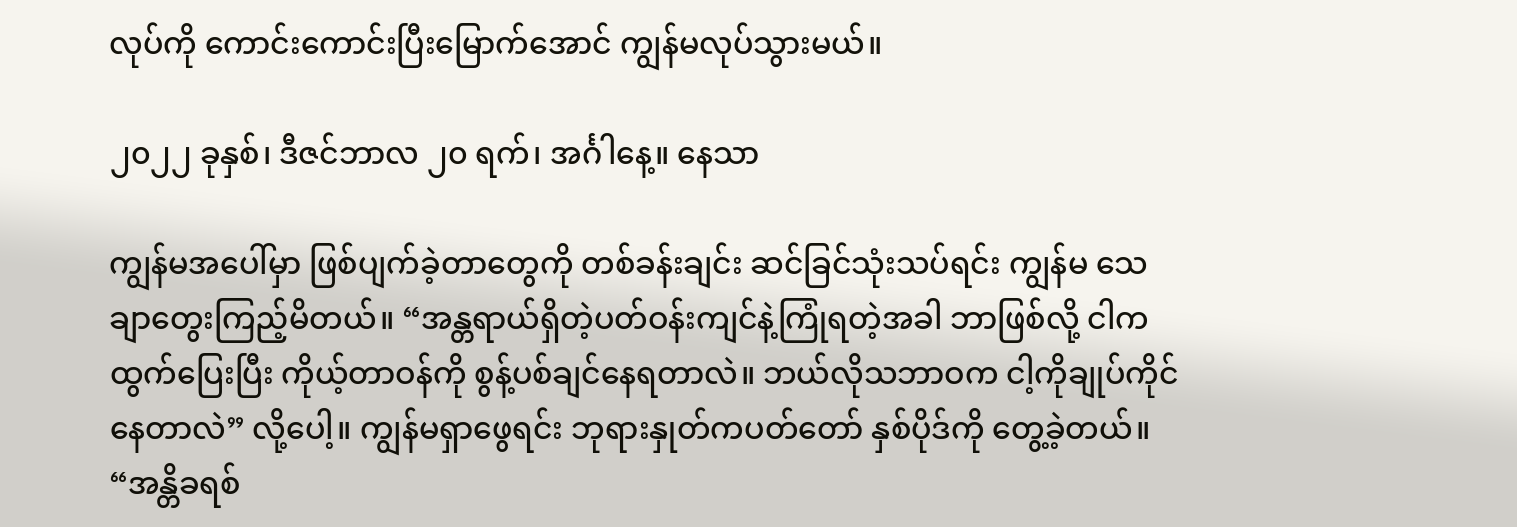လုပ်ကို ကောင်းကောင်းပြီးမြောက်အောင် ကျွန်မလုပ်သွားမယ်။

၂၀၂၂ ခုနှစ်၊ ဒီဇင်ဘာလ ၂၀ ရက်၊ အင်္ဂါနေ့။ နေသာ

ကျွန်မအပေါ်မှာ ဖြစ်ပျက်ခဲ့တာတွေကို တစ်ခန်းချင်း ဆင်ခြင်သုံးသပ်ရင်း ကျွန်မ သေချာတွေးကြည့်မိတယ်။ “အန္တရာယ်ရှိတဲ့ပတ်ဝန်းကျင်နဲ့ကြုံရတဲ့အခါ ဘာဖြစ်လို့ ငါကထွက်ပြေးပြီး ကိုယ့်တာဝန်ကို စွန့်ပစ်ချင်နေရတာလဲ။ ဘယ်လိုသဘာဝက ငါ့ကိုချုပ်ကိုင်နေတာလဲ” လို့ပေါ့။ ကျွန်မရှာဖွေရင်း ဘုရားနှုတ်ကပတ်တော် နှစ်ပိုဒ်ကို တွေ့ခဲ့တယ်။ “အန္တိခရစ်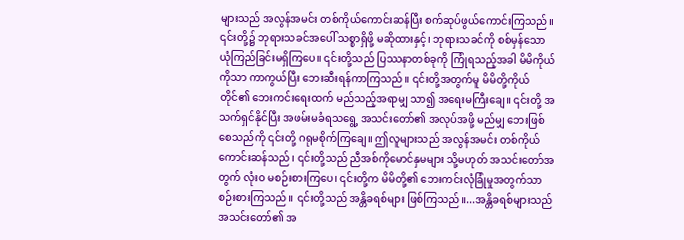များသည် အလွန်အမင်း တစ်ကိုယ်ကောင်းဆန်ပြီး စက်ဆုပ်ဖွယ်ကောင်းကြသည်။ ၎င်းတို့၌ ဘုရားသခင်အပေါ် သစ္စာရှိဖို့ မဆိုထားနှင့်၊ ဘုရားသခင်ကို စစ်မှန်သော ယုံကြည်ခြင်းမရှိကြပေ။ ၎င်းတို့သည် ပြဿနာတစ်ခုကို ကြုံရသည့်အခါ မိမိကိုယ်ကိုသာ ကာကွယ်ပြီး ဘေးဆီးရန်ကာကြသည်။ ၎င်းတို့အတွက်မူ မိမိတို့ကိုယ်တိုင်၏ ဘေးကင်းရေးထက် မည်သည့်အရာမျှ သာ၍ အရေးမကြီးချေ။ ၎င်းတို့ အသက်ရှင်နိုင်ပြီး အဖမ်းမခံရသရွေ့ အသင်းတော်၏ အလုပ်အဖို့ မည်မျှ ဘေးဖြစ်စေသည်ကို ၎င်းတို့ ဂရုမစိုက်ကြချေ။ ဤလူများသည် အလွန်အမင်း တစ်ကိုယ်ကောင်းဆန်သည်၊ ၎င်းတို့သည် ညီအစ်ကိုမောင်နှမများ သို့မဟုတ် အသင်းတော်အတွက် လုံးဝ မစဉ်းစားကြပေ၊ ၎င်းတို့က မိမိတို့၏ ဘေးကင်းလုံခြုံမှုအတွက်သာ စဉ်းစားကြသည်။ ၎င်းတို့သည် အန္တိခရစ်များ ဖြစ်ကြသည်။...အန္တိခရစ်များသည် အသင်းတော်၏ အ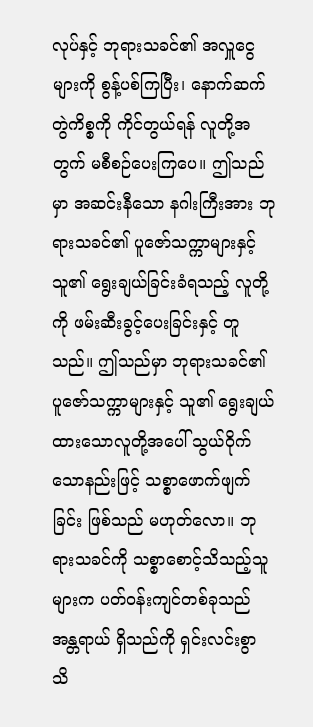လုပ်နှင့် ဘုရားသခင်၏ အလှူငွေများကို စွန့်ပစ်ကြပြီး၊ နောက်ဆက်တွဲကိစ္စကို ကိုင်တွယ်ရန် လူတို့အတွက် မစီစဉ်ပေးကြပေ။ ဤသည်မှာ အဆင်းနီသော နဂါးကြီးအား ဘုရားသခင်၏ ပူဇော်သက္ကာများနှင့် သူ၏ ရွေးချယ်ခြင်းခံရသည့် လူတို့ကို ဖမ်းဆီးခွင့်ပေးခြင်းနှင့် တူသည်။ ဤသည်မှာ ဘုရားသခင်၏ ပူဇော်သက္ကာများနှင့် သူ၏ ရွေးချယ်ထားသောလူတို့အပေါ် သွယ်ဝိုက်သောနည်းဖြင့် သစ္စာဖောက်ဖျက်ခြင်း ဖြစ်သည် မဟုတ်လော။ ဘုရားသခင်ကို သစ္စာစောင့်သိသည့်သူများက ပတ်ဝန်းကျင်တစ်ခုသည် အန္တရာယ် ရှိသည်ကို ရှင်းလင်းစွာ သိ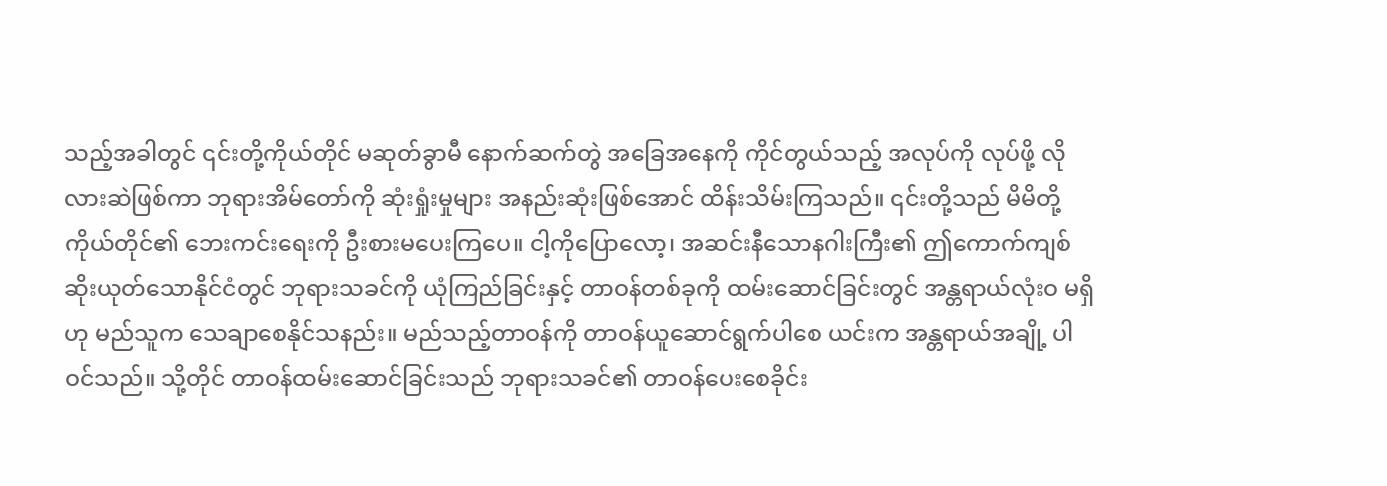သည့်အခါတွင် ၎င်းတို့ကိုယ်တိုင် မဆုတ်ခွာမီ နောက်ဆက်တွဲ အခြေအနေကို ကိုင်တွယ်သည့် အလုပ်ကို လုပ်ဖို့ လိုလားဆဲဖြစ်ကာ ဘုရားအိမ်တော်ကို ဆုံးရှုံးမှုများ အနည်းဆုံးဖြစ်အောင် ထိန်းသိမ်းကြသည်။ ၎င်းတို့သည် မိမိတို့ကိုယ်တိုင်၏ ဘေးကင်းရေးကို ဦးစားမပေးကြပေ။ ငါ့ကိုပြောလော့၊ အဆင်းနီသောနဂါးကြီး၏ ဤကောက်ကျစ်ဆိုးယုတ်သောနိုင်ငံတွင် ဘုရားသခင်ကို ယုံကြည်ခြင်းနှင့် တာဝန်တစ်ခုကို ထမ်းဆောင်ခြင်းတွင် အန္တရာယ်လုံးဝ မရှိဟု မည်သူက သေချာစေနိုင်သနည်း။ မည်သည့်တာဝန်ကို တာဝန်ယူဆောင်ရွက်ပါစေ ယင်းက အန္တရာယ်အချို့ ပါဝင်သည်။ သို့တိုင် တာဝန်ထမ်းဆောင်ခြင်းသည် ဘုရားသခင်၏ တာဝန်ပေးစေခိုင်း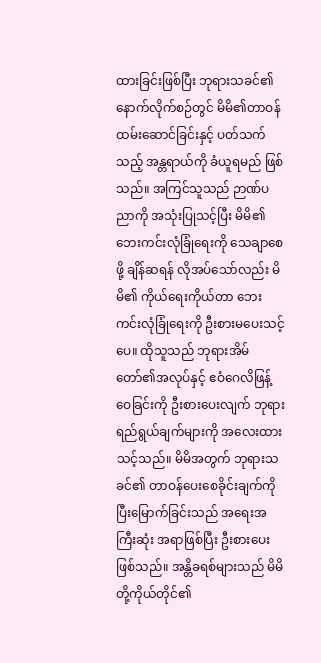ထားခြင်းဖြစ်ပြီး ဘုရားသခင်၏ နောက်လိုက်စဉ်တွင် မိမိ၏တာဝန် ထမ်းဆောင်ခြင်းနှင့် ပတ်သက်သည့် အန္တရာယ်ကို ခံယူရမည် ဖြစ်သည်။ အကြင်သူသည် ဉာဏ်ပညာကို အသုံးပြုသင့်ပြီး မိမိ၏ဘေးကင်းလုံခြုံရေးကို သေချာစေဖို့ ချိန်ဆရန် လိုအပ်သော်လည်း မိမိ၏ ကိုယ်ရေးကိုယ်တာ ဘေးကင်းလုံခြုံရေးကို ဦးစားမပေးသင့်ပေ။ ထိုသူသည် ဘုရားအိမ်တော်၏အလုပ်နှင့် ဧဝံဂေလိဖြန့်ဝေခြင်းကို ဦးစားပေးလျက် ဘုရားရည်ရွယ်ချက်များကို အလေးထားသင့်သည်။ မိမိအတွက် ဘုရားသခင်၏ တာဝန်ပေးစေခိုင်းချက်ကို ပြီးမြောက်ခြင်းသည် အရေးအကြီးဆုံး အရာဖြစ်ပြီး ဦးစားပေးဖြစ်သည်။ အန္တိခရစ်များသည် မိမိတို့ကိုယ်တိုင်၏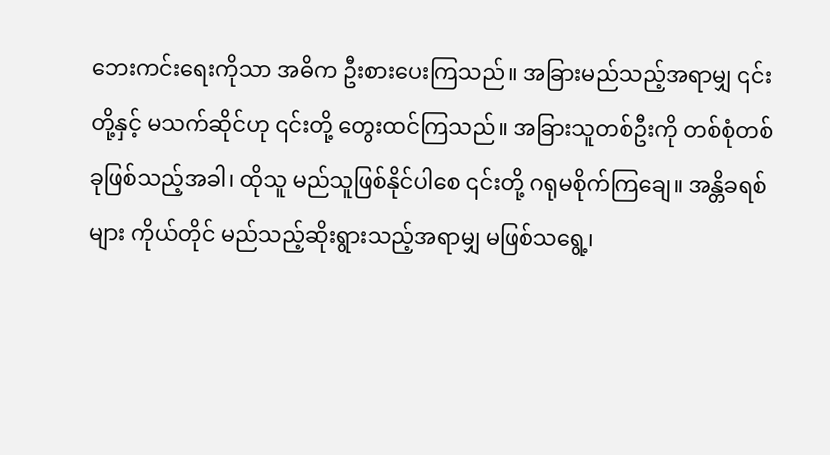ဘေးကင်းရေးကိုသာ အဓိက ဦးစားပေးကြသည်။ အခြားမည်သည့်အရာမျှ ၎င်းတို့နှင့် မသက်ဆိုင်ဟု ၎င်းတို့ တွေးထင်ကြသည်။ အခြားသူတစ်ဦးကို တစ်စုံတစ်ခုဖြစ်သည့်အခါ၊ ထိုသူ မည်သူဖြစ်နိုင်ပါစေ ၎င်းတို့ ဂရုမစိုက်ကြချေ။ အန္တိခရစ်များ ကိုယ်တိုင် မည်သည့်ဆိုးရွားသည့်အရာမျှ မဖြစ်သရွေ့၊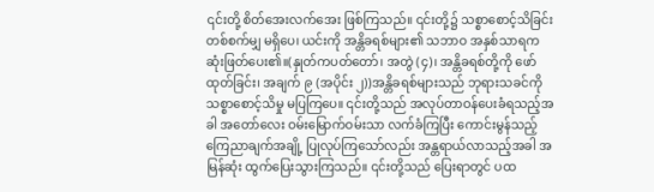၎င်းတို့ စိတ်အေးလက်အေး ဖြစ်ကြသည်။ ၎င်းတို့၌ သစ္စာစောင့်သိခြင်း တစ်စက်မျှ မရှိပေ၊ ယင်းကို အန္တိခရစ်များ၏ သဘာဝ အနှစ်သာရက ဆုံးဖြတ်ပေး၏။(နှုတ်ကပတ်တော်၊ အတွဲ (၄)၊ အန္တိခရစ်တို့ကို ဖော်ထုတ်ခြင်း၊ အချက် ၉ (အပိုင်း ၂))အန္တိခရစ်များသည် ဘုရားသခင်ကို သစ္စာစောင့်သိမှု မပြကြပေ။ ၎င်းတို့သည် အလုပ်တာဝန်ပေးခံရသည့်အခါ အတော်လေး ဝမ်းမြောက်ဝမ်းသာ လက်ခံကြပြီး ကောင်းမွန်သည့် ကြေညာချက်အချို့ ပြုလုပ်ကြသော်လည်း အန္တရာယ်လာသည့်အခါ အမြန်ဆုံး ထွက်ပြေးသွားကြသည်။ ၎င်းတို့သည် ပြေးရာတွင် ပထ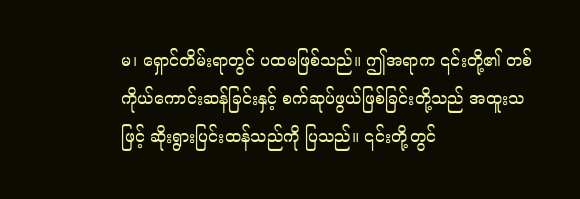မ၊ ရှောင်တိမ်းရာတွင် ပထမဖြစ်သည်။ ဤအရာက ၎င်းတို့၏ တစ်ကိုယ်ကောင်းဆန်ခြင်းနှင့် စက်ဆုပ်ဖွယ်ဖြစ်ခြင်းတို့သည် အထူးသဖြင့် ဆိုးရွားပြင်းထန်သည်ကို ပြသည်။ ၎င်းတို့တွင်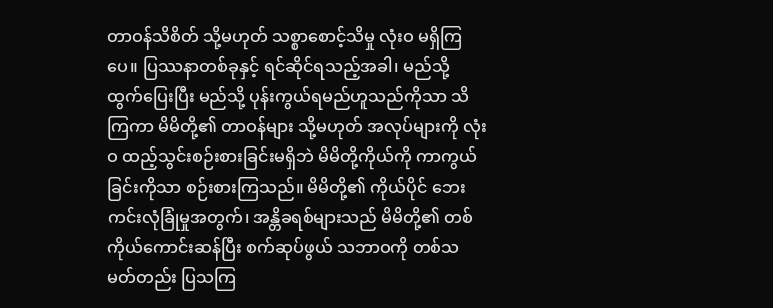တာဝန်သိစိတ် သို့မဟုတ် သစ္စာစောင့်သိမှု လုံးဝ မရှိကြပေ။ ပြဿနာတစ်ခုနှင့် ရင်ဆိုင်ရသည့်အခါ၊ မည်သို့ ထွက်ပြေးပြီး မည်သို့ ပုန်းကွယ်ရမည်ဟူသည်ကိုသာ သိကြကာ မိမိတို့၏ တာဝန်များ သို့မဟုတ် အလုပ်များကို လုံးဝ ထည့်သွင်းစဉ်းစားခြင်းမရှိဘဲ မိမိတို့ကိုယ်ကို ကာကွယ်ခြင်းကိုသာ စဉ်းစားကြသည်။ မိမိတို့၏ ကိုယ်ပိုင် ဘေးကင်းလုံခြုံမှုအတွက်၊ အန္တိခရစ်များသည် မိမိတို့၏ တစ်ကိုယ်ကောင်းဆန်ပြီး စက်ဆုပ်ဖွယ် သဘာဝကို တစ်သမတ်တည်း ပြသကြ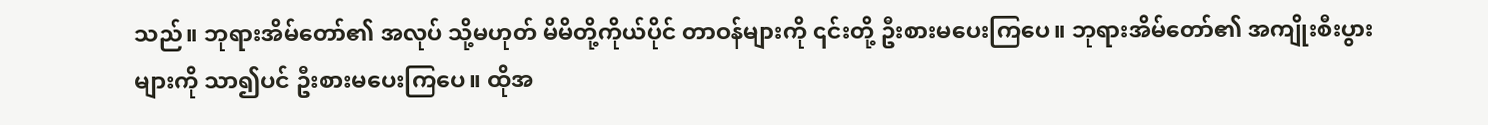သည်။ ဘုရားအိမ်တော်၏ အလုပ် သို့မဟုတ် မိမိတို့ကိုယ်ပိုင် တာဝန်များကို ၎င်းတို့ ဦးစားမပေးကြပေ။ ဘုရားအိမ်တော်၏ အကျိုးစီးပွားများကို သာ၍ပင် ဦးစားမပေးကြပေ။ ထိုအ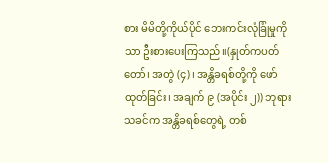စား မိမိတို့ကိုယ်ပိုင် ဘေးကင်းလုံခြုံမှုကိုသာ ဦးစားပေးကြသည်။(နှုတ်ကပတ်တော်၊ အတွဲ (၄)၊ အန္တိခရစ်တို့ကို ဖော်ထုတ်ခြင်း၊ အချက် ၉ (အပိုင်း ၂)) ဘုရားသခင်က အန္တိခရစ်တွေရဲ့ တစ်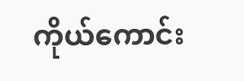ကိုယ်ကောင်း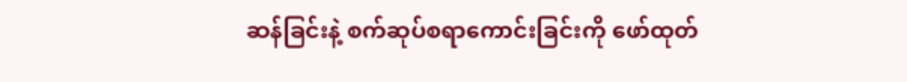ဆန်ခြင်းနဲ့ စက်ဆုပ်စရာကောင်းခြင်းကို ဖော်ထုတ်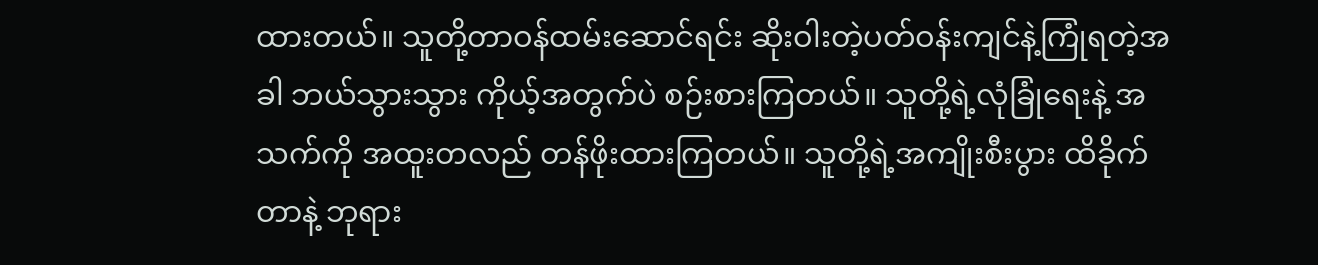ထားတယ်။ သူတို့တာဝန်ထမ်းဆောင်ရင်း ဆိုးဝါးတဲ့ပတ်ဝန်းကျင်နဲ့ကြုံရတဲ့အခါ ဘယ်သွားသွား ကိုယ့်အတွက်ပဲ စဉ်းစားကြတယ်။ သူတို့ရဲ့လုံခြုံရေးနဲ့ အသက်ကို အထူးတလည် တန်ဖိုးထားကြတယ်။ သူတို့ရဲ့အကျိုးစီးပွား ထိခိုက်တာနဲ့ ဘုရား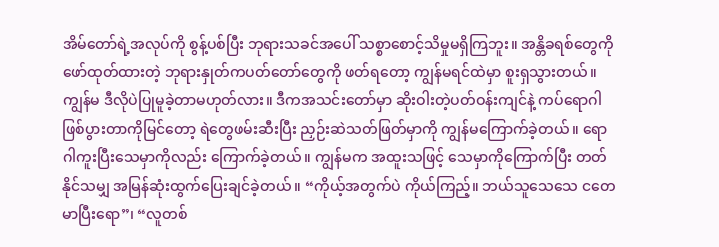အိမ်တော်ရဲ့အလုပ်ကို စွန့်ပစ်ပြီး ဘုရားသခင်အပေါ် သစ္စာစောင့်သိမှုမရှိကြဘူး။ အန္တိခရစ်တွေကို ဖော်ထုတ်ထားတဲ့ ဘုရားနှုတ်ကပတ်တော်တွေကို ဖတ်ရတော့ ကျွန်မရင်ထဲမှာ စူးရှသွားတယ်။ ကျွန်မ ဒီလိုပဲပြုမူခဲ့တာမဟုတ်လား။ ဒီကအသင်းတော်မှာ ဆိုးဝါးတဲ့ပတ်ဝန်းကျင်နဲ့ ကပ်ရောဂါဖြစ်ပွားတာကိုမြင်တော့ ရဲတွေဖမ်းဆီးပြီး ညှဉ်းဆဲသတ်ဖြတ်မှာကို ကျွန်မကြောက်ခဲ့တယ်။ ရောဂါကူးပြီးသေမှာကိုလည်း ကြောက်ခဲ့တယ်။ ကျွန်မက အထူးသဖြင့် သေမှာကိုကြောက်ပြီး တတ်နိုင်သမျှ အမြန်ဆုံးထွက်ပြေးချင်ခဲ့တယ်။ “ကိုယ့်အတွက်ပဲ ကိုယ်ကြည့်။ ဘယ်သူသေသေ ငတေမာပြီးရော”၊ “လူတစ်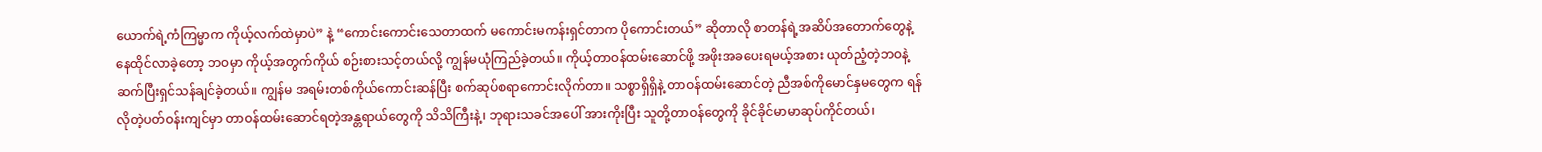ယောက်ရဲ့ကံကြမ္မာက ကိုယ့်လက်ထဲမှာပဲ” နဲ့ “ကောင်းကောင်းသေတာထက် မကောင်းမကန်းရှင်တာက ပိုကောင်းတယ်” ဆိုတာလို စာတန်ရဲ့အဆိပ်အတောက်တွေနဲ့ နေထိုင်လာခဲ့တော့ ဘဝမှာ ကိုယ့်အတွက်ကိုယ် စဉ်းစားသင့်တယ်လို့ ကျွန်မယုံကြည်ခဲ့တယ်။ ကိုယ့်တာဝန်ထမ်းဆောင်ဖို့ အဖိုးအခပေးရမယ့်အစား ယုတ်ညံ့တဲ့ဘဝနဲ့ ဆက်ပြီးရှင်သန်ချင်ခဲ့တယ်။ ကျွန်မ အရမ်းတစ်ကိုယ်ကောင်းဆန်ပြီး စက်ဆုပ်စရာကောင်းလိုက်တာ။ သစ္စာရှိရှိနဲ့ တာဝန်ထမ်းဆောင်တဲ့ ညီအစ်ကိုမောင်နှမတွေက ရန်လိုတဲ့ပတ်ဝန်းကျင်မှာ တာဝန်ထမ်းဆောင်ရတဲ့အန္တရာယ်တွေကို သိသိကြီးနဲ့၊ ဘုရားသခင်အပေါ် အားကိုးပြီး သူတို့တာဝန်တွေကို ခိုင်ခိုင်မာမာဆုပ်ကိုင်တယ်၊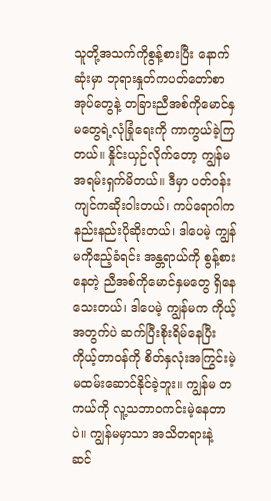သူတို့အသက်ကိုစွန့်စားပြီး နောက်ဆုံးမှာ ဘုရားနှုတ်ကပတ်တော်စာအုပ်တွေနဲ့ တခြားညီအစ်ကိုမောင်နှမတွေရဲ့လုံခြုံရေးကို ကာကွယ်ခဲ့ကြတယ်။ နှိုင်းယှဉ်လိုက်တော့ ကျွန်မ အရမ်းရှက်မိတယ်။ ဒီမှာ ပတ်ဝန်းကျင်ကဆိုးဝါးတယ်၊ ကပ်ရောဂါက နည်းနည်းပိုဆိုးတယ်၊ ဒါပေမဲ့ ကျွန်မကိုဧည့်ခံရင်း အန္တရာယ်ကို စွန့်စားနေတဲ့ ညီအစ်ကိုမောင်နှမတွေ ရှိနေသေးတယ်၊ ဒါပေမဲ့ ကျွန်မက ကိုယ့်အတွက်ပဲ ဆက်ပြီးစိုးရိမ်နေပြီး ကိုယ့်တာဝန်ကို စိတ်နှလုံးအကြွင်းမဲ့ မထမ်းဆောင်နိုင်ခဲ့ဘူး။ ကျွန်မ တကယ်ကို လူ့သဘာဝကင်းမဲ့နေတာပဲ။ ကျွန်မမှာသာ အသိတရားနဲ့ ဆင်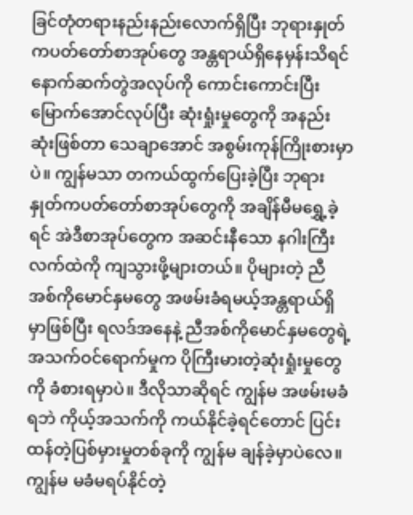ခြင်တုံတရားနည်းနည်းလောက်ရှိပြီး ဘုရားနှုတ်ကပတ်တော်စာအုပ်တွေ အန္တရာယ်ရှိနေမှန်းသိရင် နောက်ဆက်တွဲအလုပ်ကို ကောင်းကောင်းပြီးမြောက်အောင်လုပ်ပြီး ဆုံးရှုံးမှုတွေကို အနည်းဆုံးဖြစ်တာ သေချာအောင် အစွမ်းကုန်ကြိုးစားမှာပဲ။ ကျွန်မသာ တကယ်ထွက်ပြေးခဲ့ပြီး ဘုရားနှုတ်ကပတ်တော်စာအုပ်တွေကို အချိန်မီမရွှေ့ခဲ့ရင် အဲဒီစာအုပ်တွေက အဆင်းနီသော နဂါးကြီးလက်ထဲကို ကျသွားဖို့များတယ်။ ပိုများတဲ့ ညီအစ်ကိုမောင်နှမတွေ အဖမ်းခံရမယ့်အန္တရာယ်ရှိမှာဖြစ်ပြီး ရလဒ်အနေနဲ့ ညီအစ်ကိုမောင်နှမတွေရဲ့ အသက်ဝင်ရောက်မှုက ပိုကြီးမားတဲ့ဆုံးရှုံးမှုတွေကို ခံစားရမှာပဲ။ ဒီလိုသာဆိုရင် ကျွန်မ အဖမ်းမခံရဘဲ ကိုယ့်အသက်ကို ကယ်နိုင်ခဲ့ရင်တောင် ပြင်းထန်တဲ့ပြစ်မှားမှုတစ်ခုကို ကျွန်မ ချန်ခဲ့မှာပဲလေ။ ကျွန်မ မခံမရပ်နိုင်တဲ့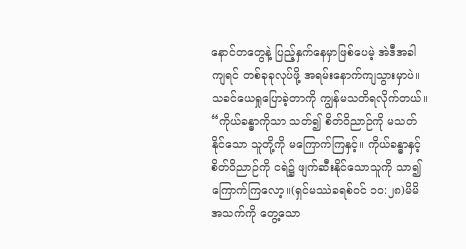နောင်တတွေနဲ့ ပြည့်နှက်နေမှာဖြစ်ပေမဲ့ အဲဒီအခါကျရင် တစ်ခုခုလုပ်ဖို့ အရမ်းနောက်ကျသွားမှာပဲ။ သခင်ယေရှုပြောခဲ့တာကို ကျွန်မသတိရလိုက်တယ်။ “ကိုယ်ခန္ဓာကိုသာ သတ်၍ စိတ်ဝိညာဉ်ကို မသတ်နိုင်သော သူတို့ကို မကြောက်ကြနှင့်။ ကိုယ်ခန္ဓာနှင့်စိတ်ဝိညာဉ်ကို ငရဲ၌ ဖျက်ဆီးနိုင်သောသူကို သာ၍ ကြောက်ကြလော့။(ရှင်မဿဲခရစ်ဝင် ၁၀:၂၈)မိမိအသက်ကို တွေ့သော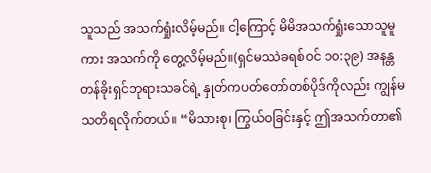သူသည် အသက်ရှုံးလိမ့်မည်။ ငါ့ကြောင့် မိမိအသက်ရှုံးသောသူမူကား အသက်ကို တွေ့လိမ့်မည်။(ရှင်မဿဲခရစ်ဝင် ၁၀:၃၉) အနန္တတန်ခိုးရှင်ဘုရားသခင်ရဲ့ နှုတ်ကပတ်တော်တစ်ပိုဒ်ကိုလည်း ကျွန်မသတိရလိုက်တယ်။ “မိသားစု၊ ကြွယ်ဝခြင်းနှင့် ဤအသက်တာ၏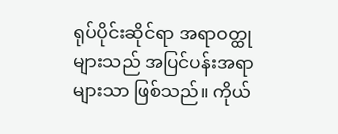ရုပ်ပိုင်းဆိုင်ရာ အရာဝတ္ထုများသည် အပြင်ပန်းအရာများသာ ဖြစ်သည်။ ကိုယ်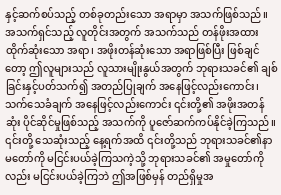နှင့်ဆက်စပ်သည့် တစ်ခုတည်းသော အရာမှာ အသက်ဖြစ်သည်။ အသက်ရှင်သည့် လူတိုင်းအတွက် အသက်သည် တန်ဖိုးအထားထိုက်ဆုံးသော အရာ၊ အဖိုးတန်ဆုံးသော အရာဖြစ်ပြီး ဖြစ်ချင်တော့ ဤလူများသည် လူသားမျိုးနွယ်အတွက် ဘုရားသခင်၏ ချစ်ခြင်းနှင့်ပတ်သက်၍ အတည်ပြုချက် အနေဖြင့်လည်းကောင်း၊ သက်သေခံချက် အနေဖြင့်လည်းကောင်း ၎င်းတို့၏ အဖိုးအတန်ဆုံး ပိုင်ဆိုင်မှုဖြစ်သည့် အသက်ကို ပူဇော်ဆက်ကပ်နိုင်ခဲ့ကြသည်။ ၎င်းတို့ သေဆုံးသည့် နေ့ရက်အထိ ၎င်းတို့သည် ဘုရားသခင်၏နာမတော်ကို မငြင်းပယ်ခဲ့ကြသကဲ့သို့ ဘုရားသခင်၏ အမှုတော်ကိုလည်း မငြင်းပယ်ခဲ့ကြဘဲ ဤအဖြစ်မှန် တည်ရှိမှုအ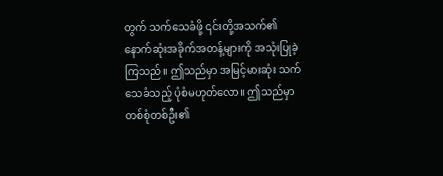တွက် သက်သေခံဖို့ ၎င်းတို့အသက်၏ နောက်ဆုံးအခိုက်အတန့်များကို အသုံးပြုခဲ့ကြသည်။ ဤသည်မှာ အမြင့်မားဆုံး သက်သေခံသည့် ပုံစံမဟုတ်လော။ ဤသည်မှာ တစ်စုံတစ်ဦး၏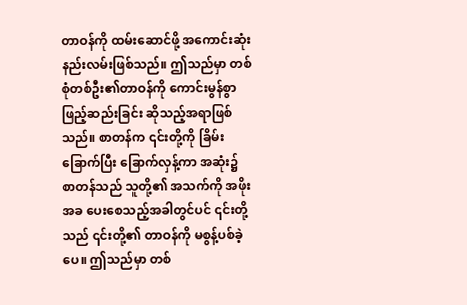တာဝန်ကို ထမ်းဆောင်ဖို့ အကောင်းဆုံး နည်းလမ်းဖြစ်သည်။ ဤသည်မှာ တစ်စုံတစ်ဦး၏တာဝန်ကို ကောင်းမွန်စွာ ဖြည့်ဆည်းခြင်း ဆိုသည့်အရာဖြစ်သည်။ စာတန်က ၎င်းတို့ကို ခြိမ်းခြောက်ပြီး ခြောက်လှန့်ကာ အဆုံး၌ စာတန်သည် သူတို့၏ အသက်ကို အဖိုးအခ ပေးစေသည့်အခါတွင်ပင် ၎င်းတို့သည် ၎င်းတို့၏ တာဝန်ကို မစွန့်ပစ်ခဲ့ပေ။ ဤသည်မှာ တစ်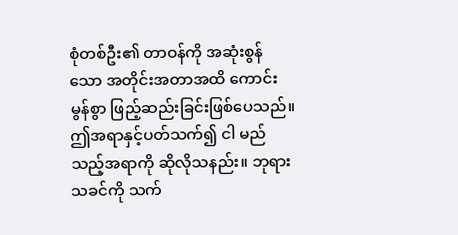စုံတစ်ဦး၏ တာဝန်ကို အဆုံးစွန်သော အတိုင်းအတာအထိ ကောင်းမွန်စွာ ဖြည့်ဆည်းခြင်းဖြစ်ပေသည်။ ဤအရာနှင့်ပတ်သက်၍ ငါ မည်သည့်အရာကို ဆိုလိုသနည်း။ ဘုရားသခင်ကို သက်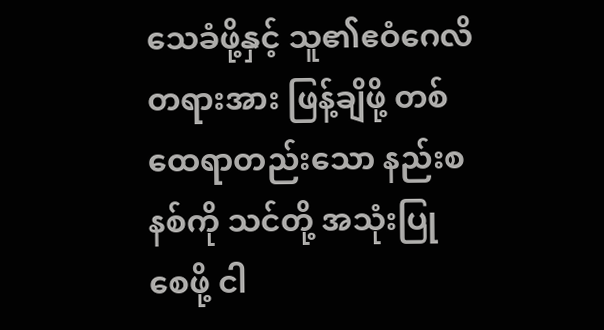သေခံဖို့နှင့် သူ၏ဧဝံဂေလိတရားအား ဖြန့်ချိဖို့ တစ်ထေရာတည်းသော နည်းစနစ်ကို သင်တို့ အသုံးပြုစေဖို့ ငါ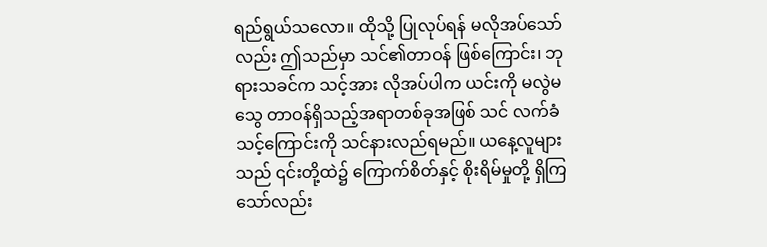ရည်ရွယ်သလော။ ထိုသို့ ပြုလုပ်ရန် မလိုအပ်သော်လည်း ဤသည်မှာ သင်၏တာဝန် ဖြစ်ကြောင်း၊ ဘုရားသခင်က သင့်အား လိုအပ်ပါက ယင်းကို မလွဲမသွေ တာဝန်ရှိသည့်အရာတစ်ခုအဖြစ် သင် လက်ခံသင့်ကြောင်းကို သင်နားလည်ရမည်။ ယနေ့လူများသည် ၎င်းတို့ထဲ၌ ကြောက်စိတ်နှင့် စိုးရိမ်မှုတို့ ရှိကြသော်လည်း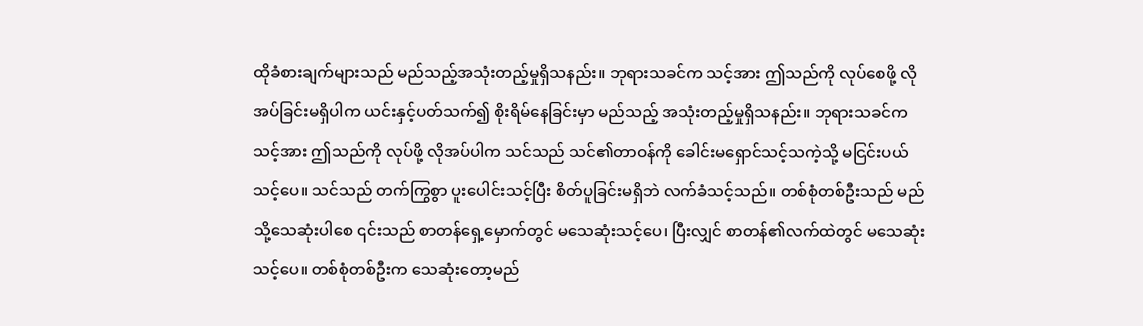ထိုခံစားချက်များသည် မည်သည့်အသုံးတည့်မှုရှိသနည်း။ ဘုရားသခင်က သင့်အား ဤသည်ကို လုပ်စေဖို့ လိုအပ်ခြင်းမရှိပါက ယင်းနှင့်ပတ်သက်၍ စိုးရိမ်နေခြင်းမှာ မည်သည့် အသုံးတည့်မှုရှိသနည်း။ ဘုရားသခင်က သင့်အား ဤသည်ကို လုပ်ဖို့ လိုအပ်ပါက သင်သည် သင်၏တာဝန်ကို ခေါင်းမရှောင်သင့်သကဲ့သို့ မငြင်းပယ်သင့်ပေ။ သင်သည် တက်ကြွစွာ ပူးပေါင်းသင့်ပြီး စိတ်ပူခြင်းမရှိဘဲ လက်ခံသင့်သည်။ တစ်စုံတစ်ဦးသည် မည်သို့သေဆုံးပါစေ ၎င်းသည် စာတန်ရှေ့မှောက်တွင် မသေဆုံးသင့်ပေ၊ ပြီးလျှင် စာတန်၏လက်ထဲတွင် မသေဆုံးသင့်ပေ။ တစ်စုံတစ်ဦးက သေဆုံးတော့မည်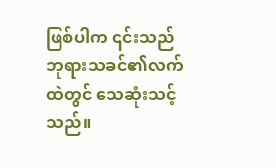ဖြစ်ပါက ၎င်းသည် ဘုရားသခင်၏လက်ထဲတွင် သေဆုံးသင့်သည်။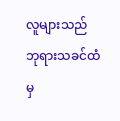လူများသည် ဘုရားသခင်ထံမှ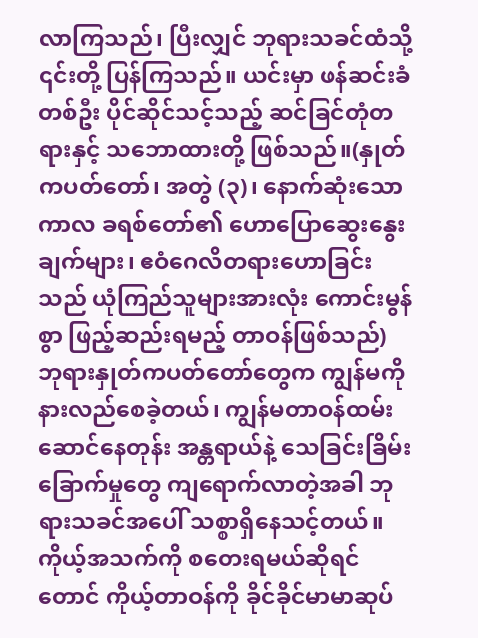လာကြသည်၊ ပြီးလျှင် ဘုရားသခင်ထံသို့ ၎င်းတို့ ပြန်ကြသည်။ ယင်းမှာ ဖန်ဆင်းခံတစ်ဦး ပိုင်ဆိုင်သင့်သည့် ဆင်ခြင်တုံတရားနှင့် သဘောထားတို့ ဖြစ်သည်။(နှုတ်ကပတ်တော်၊ အတွဲ (၃)၊ နောက်ဆုံးသော ကာလ ခရစ်တော်၏ ဟောပြောဆွေးနွေးချက်များ၊ ဧဝံဂေလိတရားဟောခြင်းသည် ယုံကြည်သူများအားလုံး ကောင်းမွန်စွာ ဖြည့်ဆည်းရမည့် တာဝန်ဖြစ်သည်) ဘုရားနှုတ်ကပတ်တော်တွေက ကျွန်မကို နားလည်စေခဲ့တယ်၊ ကျွန်မတာဝန်ထမ်းဆောင်နေတုန်း အန္တရာယ်နဲ့ သေခြင်းခြိမ်းခြောက်မှုတွေ ကျရောက်လာတဲ့အခါ ဘုရားသခင်အပေါ် သစ္စာရှိနေသင့်တယ်။ ကိုယ့်အသက်ကို စတေးရမယ်ဆိုရင်တောင် ကိုယ့်တာဝန်ကို ခိုင်ခိုင်မာမာဆုပ်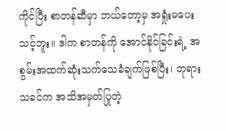ကိုင်ပြီး စာတန်ဆီမှာ ဘယ်တော့မှ အရှုံးမပေးသင့်ဘူး။ ဒါက စာတန်ကို အောင်နိုင်ခြင်းရဲ့ အစွမ်းအထက်ဆုံးသက်သေခံချက်ဖြစ်ပြီး၊ ဘုရားသခင်က အသိအမှတ်ပြုတဲ့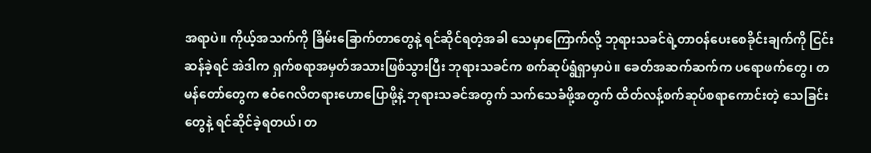အရာပဲ။ ကိုယ့်အသက်ကို ခြိမ်းခြောက်တာတွေနဲ့ ရင်ဆိုင်ရတဲ့အခါ သေမှာကြောက်လို့ ဘုရားသခင်ရဲ့တာဝန်ပေးစေခိုင်းချက်ကို ငြင်းဆန်ခဲ့ရင် အဲဒါက ရှက်စရာအမှတ်အသားဖြစ်သွားပြီး ဘုရားသခင်က စက်ဆုပ်ရွံရှာမှာပဲ။ ခေတ်အဆက်ဆက်က ပရောဖက်တွေ၊ တမန်တော်တွေက ဧဝံဂေလိတရားဟောပြောဖို့နဲ့ ဘုရားသခင်အတွက် သက်သေခံဖို့အတွက် ထိတ်လန့်စက်ဆုပ်စရာကောင်းတဲ့ သေခြင်းတွေနဲ့ ရင်ဆိုင်ခဲ့ရတယ်၊ တ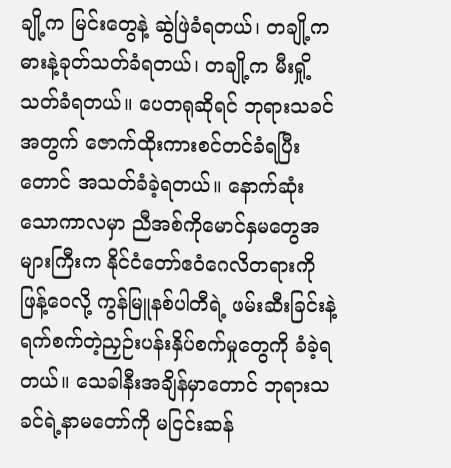ချို့က မြင်းတွေနဲ့ ဆွဲဖြဲခံရတယ်၊ တချို့က ဓားနဲ့ခုတ်သတ်ခံရတယ်၊ တချို့က မီးရှို့သတ်ခံရတယ်။ ပေတရုဆိုရင် ဘုရားသခင်အတွက် ဇောက်ထိုးကားစင်တင်ခံရပြီးတောင် အသတ်ခံခဲ့ရတယ်။ နောက်ဆုံးသောကာလမှာ ညီအစ်ကိုမောင်နှမတွေအများကြီးက နိုင်ငံတော်ဧဝံဂေလိတရားကို ဖြန့်ဝေလို့ ကွန်မြူနစ်ပါတီရဲ့ ဖမ်းဆီးခြင်းနဲ့ ရက်စက်တဲ့ညှဉ်းပန်းနှိပ်စက်မှုတွေကို ခံခဲ့ရတယ်။ သေခါနီးအချိန်မှာတောင် ဘုရားသခင်ရဲ့နာမတော်ကို မငြင်းဆန်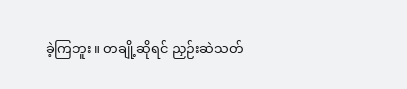ခဲ့ကြဘူး။ တချို့ဆိုရင် ညှဉ်းဆဲသတ်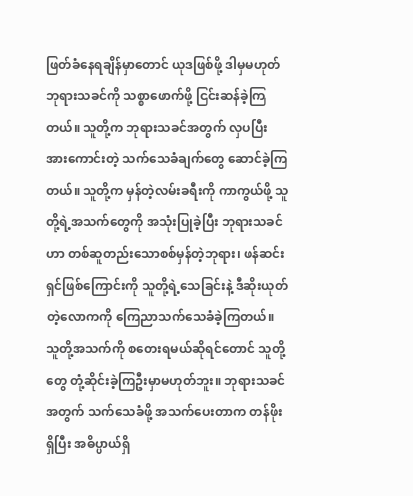ဖြတ်ခံနေရချိန်မှာတောင် ယုဒဖြစ်ဖို့ ဒါမှမဟုတ် ဘုရားသခင်ကို သစ္စာဖောက်ဖို့ ငြင်းဆန်ခဲ့ကြတယ်။ သူတို့က ဘုရားသခင်အတွက် လှပပြီး အားကောင်းတဲ့ သက်သေခံချက်တွေ ဆောင်ခဲ့ကြတယ်။ သူတို့က မှန်တဲ့လမ်းခရီးကို ကာကွယ်ဖို့ သူတို့ရဲ့အသက်တွေကို အသုံးပြုခဲ့ပြီး ဘုရားသခင်ဟာ တစ်ဆူတည်းသောစစ်မှန်တဲ့ဘုရား၊ ဖန်ဆင်းရှင်ဖြစ်ကြောင်းကို သူတို့ရဲ့သေခြင်းနဲ့ ဒီဆိုးယုတ်တဲ့လောကကို ကြေညာသက်သေခံခဲ့ကြတယ်။ သူတို့အသက်ကို စတေးရမယ်ဆိုရင်တောင် သူတို့တွေ တုံ့ဆိုင်းခဲ့ကြဦးမှာမဟုတ်ဘူး။ ဘုရားသခင်အတွက် သက်သေခံဖို့ အသက်ပေးတာက တန်ဖိုးရှိပြီး အဓိပ္ပာယ်ရှိ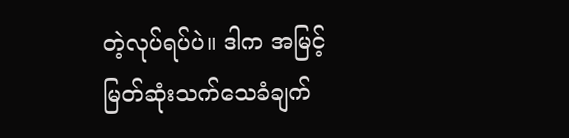တဲ့လုပ်ရပ်ပဲ။ ဒါက အမြင့်မြတ်ဆုံးသက်သေခံချက်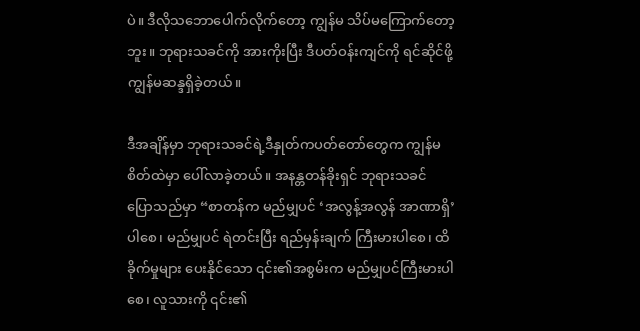ပဲ။ ဒီလိုသဘောပေါက်လိုက်တော့ ကျွန်မ သိပ်မကြောက်တော့ဘူး။ ဘုရားသခင်ကို အားကိုးပြီး ဒီပတ်ဝန်းကျင်ကို ရင်ဆိုင်ဖို့ ကျွန်မဆန္ဒရှိခဲ့တယ်။

ဒီအချိန်မှာ ဘုရားသခင်ရဲ့ဒီနှုတ်ကပတ်တော်တွေက ကျွန်မစိတ်ထဲမှာ ပေါ်လာခဲ့တယ်။ အနန္တတန်ခိုးရှင် ဘုရားသခင် ပြောသည်မှာ “စာတန်က မည်မျှပင် ‘အလွန့်အလွန် အာဏာရှိ’ ပါစေ၊ မည်မျှပင် ရဲတင်းပြီး ရည်မှန်းချက် ကြီးမားပါစေ၊ ထိခိုက်မှုများ ပေးနိုင်သော ၎င်း၏အစွမ်းက မည်မျှပင်ကြီးမားပါစေ၊ လူသားကို ၎င်း၏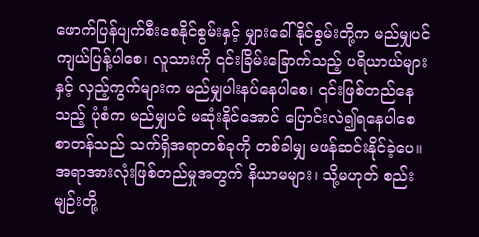ဖောက်ပြန်ပျက်စီးစေနိုင်စွမ်းနှင့် မျှားခေါ်နိုင်စွမ်းတို့က မည်မျှပင် ကျယ်ပြန့်ပါစေ၊ လူသားကို ၎င်းခြိမ်းခြောက်သည့် ပရိယာယ်များနှင့် လှည့်ကွက်များက မည်မျှပါးနပ်နေပါစေ၊ ၎င်းဖြစ်တည်နေသည့် ပုံစံက မည်မျှပင် မဆုံးနိုင်အောင် ပြောင်းလဲ၍ရနေပါစေ စာတန်သည် သက်ရှိအရာတစ်ခုကို တစ်ခါမျှ မဖန်ဆင်းနိုင်ခဲ့ပေ။ အရာအားလုံးဖြစ်တည်မှုအတွက် နိယာမများ၊ သို့မဟုတ် စည်းမျဉ်းတို့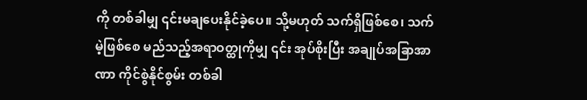ကို တစ်ခါမျှ ၎င်းမချပေးနိုင်ခဲ့ပေ။ သို့မဟုတ် သက်ရှိဖြစ်စေ၊ သက်မဲ့ဖြစ်စေ မည်သည့်အရာဝတ္ထုကိုမျှ ၎င်း အုပ်စိုးပြီး အချုပ်အခြာအာဏာ ကိုင်စွဲနိုင်စွမ်း တစ်ခါ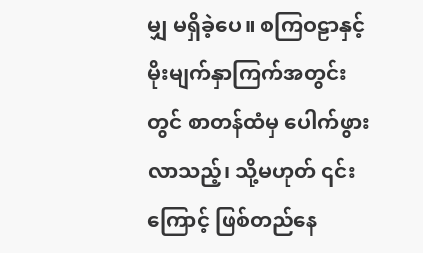မျှ မရှိခဲ့ပေ။ စကြဝဠာနှင့် မိုးမျက်နှာကြက်အတွင်းတွင် စာတန်ထံမှ ပေါက်ဖွားလာသည့်၊ သို့မဟုတ် ၎င်းကြောင့် ဖြစ်တည်နေ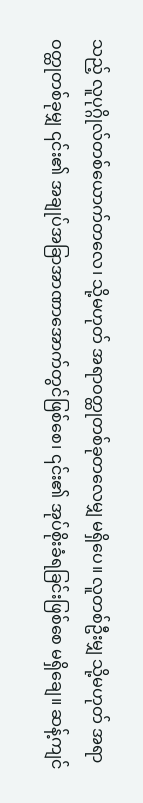သည့် လူပုဂ္ဂိုလ်တစ်ယောက်တလေ၊ သို့မဟုတ် အရာဝတ္ထုတစ်ခုတလေမျှ မရှိပေ။ လူတစ်ဦးမျှ သို့မဟုတ် အရာဝတ္ထုတစ်ခုမျှ ၎င်း၏ အချုပ်အခြာအာဏာအောက်တွင်ဖြစ်စေ၊ ၎င်း၏ အုပ်စိုးခံရခြင်းဖြစ်စေ မရှိချေ။ ဆန့်ကျင်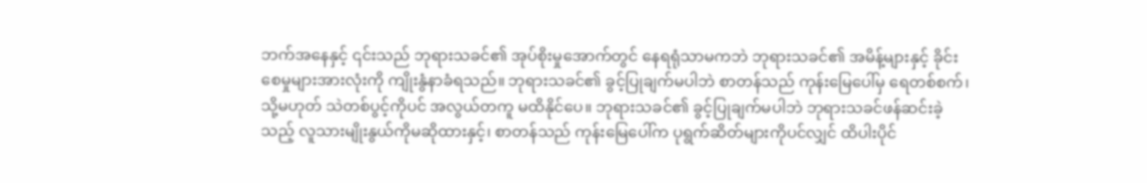ဘက်အနေနှင့် ၎င်းသည် ဘုရားသခင်၏ အုပ်စိုးမှုအောက်တွင် နေရရုံသာမကဘဲ ဘုရားသခင်၏ အမိန့်များနှင့် ခိုင်းစေမှုများအားလုံးကို ကျိုးနွံနာခံရသည်။ ဘုရားသခင်၏ ခွင့်ပြုချက်မပါဘဲ စာတန်သည် ကုန်းမြေပေါ်မှ ရေတစ်စက်၊ သို့မဟုတ် သဲတစ်ပွင့်ကိုပင် အလွယ်တကူ မထိနိုင်ပေ။ ဘုရားသခင်၏ ခွင့်ပြုချက်မပါဘဲ ဘုရားသခင်ဖန်ဆင်းခဲ့သည့် လူသားမျိုးနွယ်ကိုမဆိုထားနှင့်၊ စာတန်သည် ကုန်းမြေပေါ်က ပုရွက်ဆိတ်များကိုပင်လျှင် ထိပါးပိုင်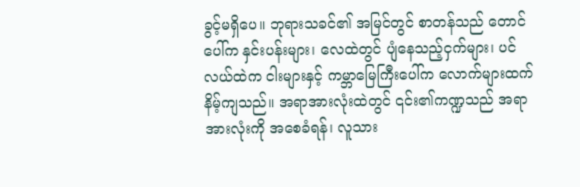ခွင့်မရှိပေ။ ဘုရားသခင်၏ အမြင်တွင် စာတန်သည် တောင်ပေါ်က နှင်းပန်းများ၊ လေထဲတွင် ပျံနေသည့်ငှက်များ၊ ပင်လယ်ထဲက ငါးများနှင့် ကမ္ဘာမြေကြီးပေါ်က လောက်များထက် နိမ့်ကျသည်။ အရာအားလုံးထဲတွင် ၎င်း၏ကဏ္ဍသည် အရာအားလုံးကို အစေခံရန်၊ လူသား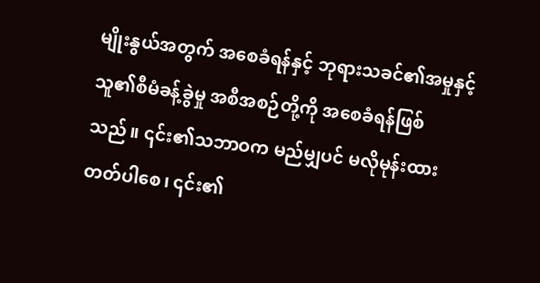မျိုးနွယ်အတွက် အစေခံရန်နှင့် ဘုရားသခင်၏အမှုနှင့် သူ၏စီမံခန့်ခွဲမှု အစီအစဉ်တို့ကို အစေခံရန်ဖြစ်သည်။ ၎င်း၏သဘာဝက မည်မျှပင် မလိုမုန်းထားတတ်ပါစေ၊ ၎င်း၏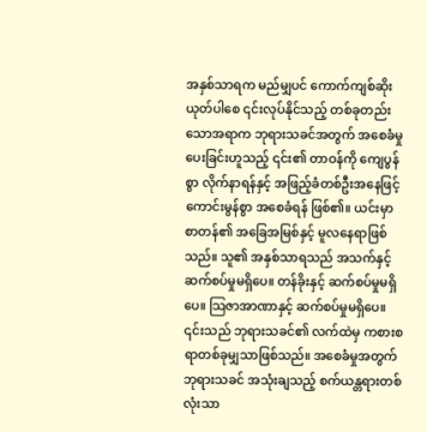အနှစ်သာရက မည်မျှပင် ကောက်ကျစ်ဆိုးယုတ်ပါစေ ၎င်းလုပ်နိုင်သည့် တစ်ခုတည်းသောအရာက ဘုရားသခင်အတွက် အစေခံမှုပေးခြင်းဟူသည့် ၎င်း၏ တာဝန်ကို ကျေပွန်စွာ လိုက်နာရန်နှင့် အဖြည့်ခံတစ်ဦးအနေဖြင့် ကောင်းမွန်စွာ အစေခံရန် ဖြစ်၏။ ယင်းမှာ စာတန်၏ အခြေအမြစ်နှင့် မူလနေရာဖြစ်သည်။ သူ၏ အနှစ်သာရသည် အသက်နှင့် ဆက်စပ်မှုမရှိပေ။ တန်ခိုးနှင့် ဆက်စပ်မှုမရှိပေ။ သြဇာအာဏာနှင့် ဆက်စပ်မှုမရှိပေ။ ၎င်းသည် ဘုရားသခင်၏ လက်ထဲမှ ကစားစရာတစ်ခုမျှသာဖြစ်သည်။ အစေခံမှုအတွက် ဘုရားသခင် အသုံးချသည့် စက်ယန္တရားတစ်လုံးသာ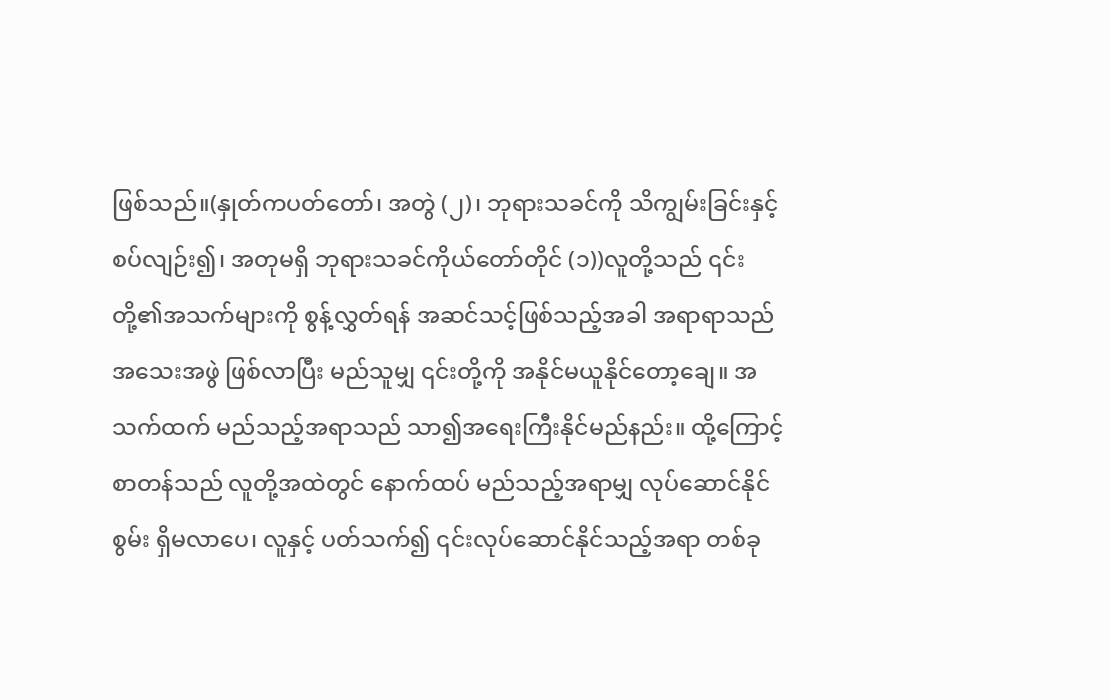ဖြစ်သည်။(နှုတ်ကပတ်တော်၊ အတွဲ (၂)၊ ဘုရားသခင်ကို သိကျွမ်းခြင်းနှင့် စပ်လျဉ်း၍၊ အတုမရှိ ဘုရားသခင်ကိုယ်တော်တိုင် (၁))လူတို့သည် ၎င်းတို့၏အသက်များကို စွန့်လွှတ်ရန် အဆင်သင့်ဖြစ်သည့်အခါ အရာရာသည် အသေးအဖွဲ ဖြစ်လာပြီး မည်သူမျှ ၎င်းတို့ကို အနိုင်မယူနိုင်တော့ချေ။ အသက်ထက် မည်သည့်အရာသည် သာ၍အရေးကြီးနိုင်မည်နည်း။ ထို့ကြောင့် စာတန်သည် လူတို့အထဲတွင် နောက်ထပ် မည်သည့်အရာမျှ လုပ်ဆောင်နိုင်စွမ်း ရှိမလာပေ၊ လူနှင့် ပတ်သက်၍ ၎င်းလုပ်ဆောင်နိုင်သည့်အရာ တစ်ခု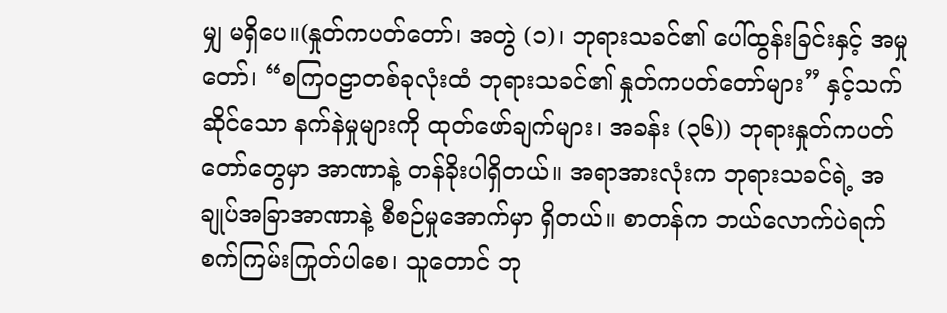မျှ မရှိပေ။(နှုတ်ကပတ်တော်၊ အတွဲ (၁)၊ ဘုရားသခင်၏ ပေါ်ထွန်းခြင်းနှင့် အမှုတော်၊ “စကြဝဠာတစ်ခုလုံးထံ ဘုရားသခင်၏ နှုတ်ကပတ်တော်များ” နှင့်သက်ဆိုင်သော နက်နဲမှုများကို ထုတ်ဖော်ချက်များ၊ အခန်း (၃၆)) ဘုရားနှုတ်ကပတ်တော်တွေမှာ အာဏာနဲ့ တန်ခိုးပါရှိတယ်။ အရာအားလုံးက ဘုရားသခင်ရဲ့ အချုပ်အခြာအာဏာနဲ့ စီစဉ်မှုအောက်မှာ ရှိတယ်။ စာတန်က ဘယ်လောက်ပဲရက်စက်ကြမ်းကြုတ်ပါစေ၊ သူတောင် ဘု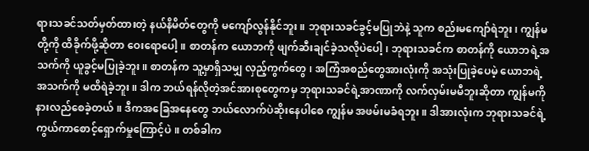ရားသခင်သတ်မှတ်ထားတဲ့ နယ်နိမိတ်တွေကို မကျော်လွန်နိုင်ဘူး။ ဘုရားသခင်ခွင့်မပြုဘဲနဲ့ သူက စည်းမကျော်ရဲဘူး၊ ကျွန်မတို့ကို ထိခိုက်ဖို့ဆိုတာ ဝေးရောပေါ့။ စာတန်က ယောဘကို ဖျက်ဆီးချင်ခဲ့သလိုပဲပေါ့၊ ဘုရားသခင်က စာတန်ကို ယောဘရဲ့အသက်ကို ယူခွင့်မပြုခဲ့ဘူး။ စာတန်က သူ့မှာရှိသမျှ လှည့်ကွက်တွေ၊ အကြံအစည်တွေအားလုံးကို အသုံးပြုခဲ့ပေမဲ့ ယောဘရဲ့အသက်ကို မထိရဲခဲ့ဘူး။ ဒါက ဘယ်ရန်လိုတဲ့အင်အားစုတွေကမှ ဘုရားသခင်ရဲ့အာဏာကို လက်လှမ်းမမီဘူးဆိုတာ ကျွန်မကို နားလည်စေခဲ့တယ်။ ဒီကအခြေအနေတွေ ဘယ်လောက်ပဲဆိုးနေပါစေ ကျွန်မ အဖမ်းမခံရဘူး။ ဒါအားလုံးက ဘုရားသခင်ရဲ့ ကွယ်ကာစောင့်ရှောက်မှုကြောင့်ပဲ။ တစ်ခါက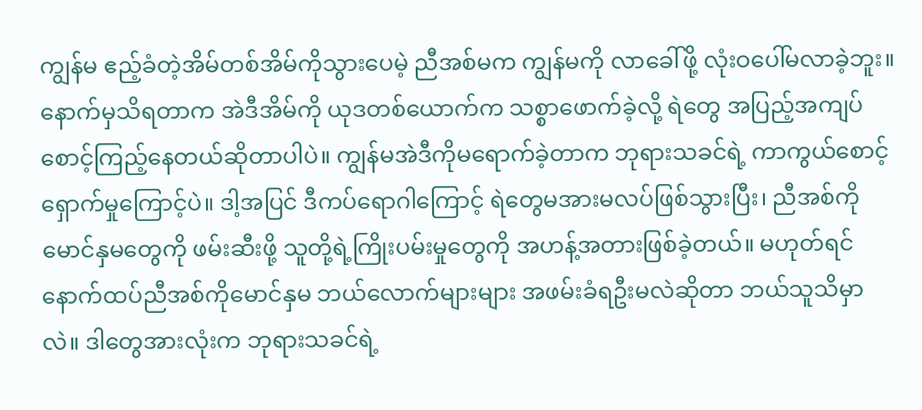ကျွန်မ ဧည့်ခံတဲ့အိမ်တစ်အိမ်ကိုသွားပေမဲ့ ညီအစ်မက ကျွန်မကို လာခေါ်ဖို့ လုံးဝပေါ်မလာခဲ့ဘူး။ နောက်မှသိရတာက အဲဒီအိမ်ကို ယုဒတစ်ယောက်က သစ္စာဖောက်ခဲ့လို့ ရဲတွေ အပြည့်အကျပ် စောင့်ကြည့်နေတယ်ဆိုတာပါပဲ။ ကျွန်မအဲဒီကိုမရောက်ခဲ့တာက ဘုရားသခင်ရဲ့ ကာကွယ်စောင့်ရှောက်မှုကြောင့်ပဲ။ ဒါ့အပြင် ဒီကပ်ရောဂါကြောင့် ရဲတွေမအားမလပ်ဖြစ်သွားပြီး၊ ညီအစ်ကိုမောင်နှမတွေကို ဖမ်းဆီးဖို့ သူတို့ရဲ့ကြိုးပမ်းမှုတွေကို အဟန့်အတားဖြစ်ခဲ့တယ်။ မဟုတ်ရင် နောက်ထပ်ညီအစ်ကိုမောင်နှမ ဘယ်လောက်များများ အဖမ်းခံရဦးမလဲဆိုတာ ဘယ်သူသိမှာလဲ။ ဒါတွေအားလုံးက ဘုရားသခင်ရဲ့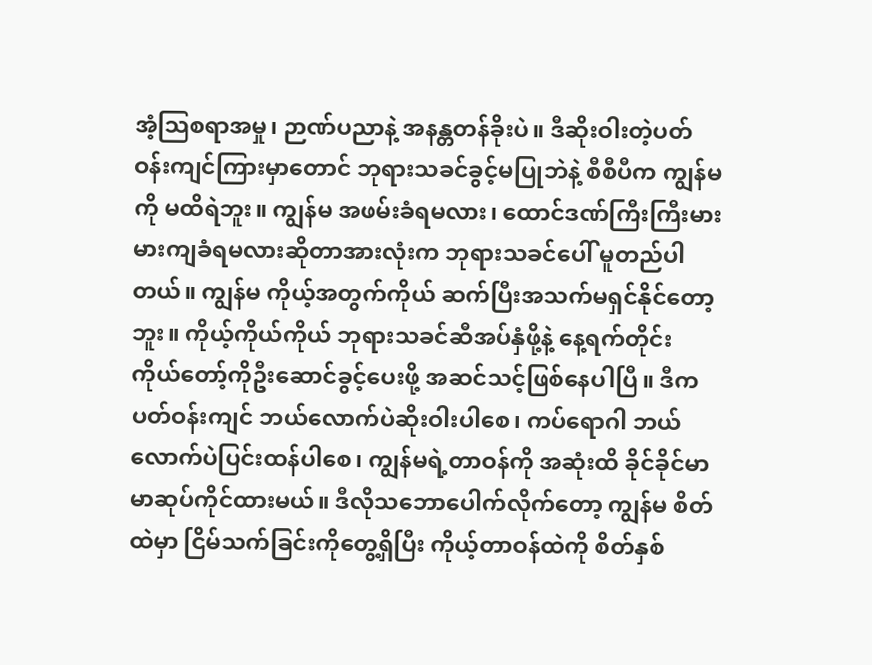အံ့သြစရာအမှု၊ ဉာဏ်ပညာနဲ့ အနန္တတန်ခိုးပဲ။ ဒီဆိုးဝါးတဲ့ပတ်ဝန်းကျင်ကြားမှာတောင် ဘုရားသခင်ခွင့်မပြုဘဲနဲ့ စီစီပီက ကျွန်မကို မထိရဲဘူး။ ကျွန်မ အဖမ်းခံရမလား၊ ထောင်ဒဏ်ကြီးကြီးမားမားကျခံရမလားဆိုတာအားလုံးက ဘုရားသခင်ပေါ် မူတည်ပါတယ်။ ကျွန်မ ကိုယ့်အတွက်ကိုယ် ဆက်ပြီးအသက်မရှင်နိုင်တော့ဘူး။ ကိုယ့်ကိုယ်ကိုယ် ဘုရားသခင်ဆီအပ်နှံဖို့နဲ့ နေ့ရက်တိုင်း ကိုယ်တော့်ကိုဦးဆောင်ခွင့်ပေးဖို့ အဆင်သင့်ဖြစ်နေပါပြီ။ ဒီကပတ်ဝန်းကျင် ဘယ်လောက်ပဲဆိုးဝါးပါစေ၊ ကပ်ရောဂါ ဘယ်လောက်ပဲပြင်းထန်ပါစေ၊ ကျွန်မရဲ့တာဝန်ကို အဆုံးထိ ခိုင်ခိုင်မာမာဆုပ်ကိုင်ထားမယ်။ ဒီလိုသဘောပေါက်လိုက်တော့ ကျွန်မ စိတ်ထဲမှာ ငြိမ်သက်ခြင်းကိုတွေ့ရှိပြီး ကိုယ့်တာဝန်ထဲကို စိတ်နှစ်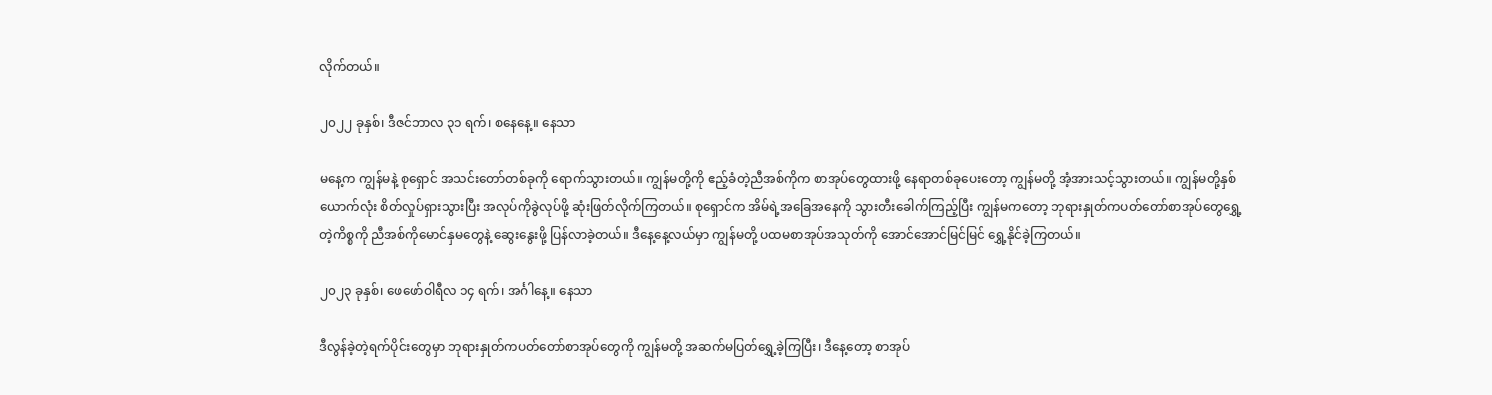လိုက်တယ်။

၂၀၂၂ ခုနှစ်၊ ဒီဇင်ဘာလ ၃၁ ရက်၊ စနေနေ့။ နေသာ

မနေ့က ကျွန်မနဲ့ စုရှောင် အသင်းတော်တစ်ခုကို ရောက်သွားတယ်။ ကျွန်မတို့ကို ဧည့်ခံတဲ့ညီအစ်ကိုက စာအုပ်တွေထားဖို့ နေရာတစ်ခုပေးတော့ ကျွန်မတို့ အံ့အားသင့်သွားတယ်။ ကျွန်မတို့နှစ်ယောက်လုံး စိတ်လှုပ်ရှားသွားပြီး အလုပ်ကိုခွဲလုပ်ဖို့ ဆုံးဖြတ်လိုက်ကြတယ်။ စုရှောင်က အိမ်ရဲ့အခြေအနေကို သွားတီးခေါက်ကြည့်ပြီး ကျွန်မကတော့ ဘုရားနှုတ်ကပတ်တော်စာအုပ်တွေရွှေ့တဲ့ကိစ္စကို ညီအစ်ကိုမောင်နှမတွေနဲ့ ဆွေးနွေးဖို့ ပြန်လာခဲ့တယ်။ ဒီနေ့နေ့လယ်မှာ ကျွန်မတို့ ပထမစာအုပ်အသုတ်ကို အောင်အောင်မြင်မြင် ရွှေ့နိုင်ခဲ့ကြတယ်။

၂၀၂၃ ခုနှစ်၊ ဖေဖော်ဝါရီလ ၁၄ ရက်၊ အင်္ဂါနေ့။ နေသာ

ဒီလွန်ခဲ့တဲ့ရက်ပိုင်းတွေမှာ ဘုရားနှုတ်ကပတ်တော်စာအုပ်တွေကို ကျွန်မတို့ အဆက်မပြတ်ရွှေ့ခဲ့ကြပြီး၊ ဒီနေ့တော့ စာအုပ်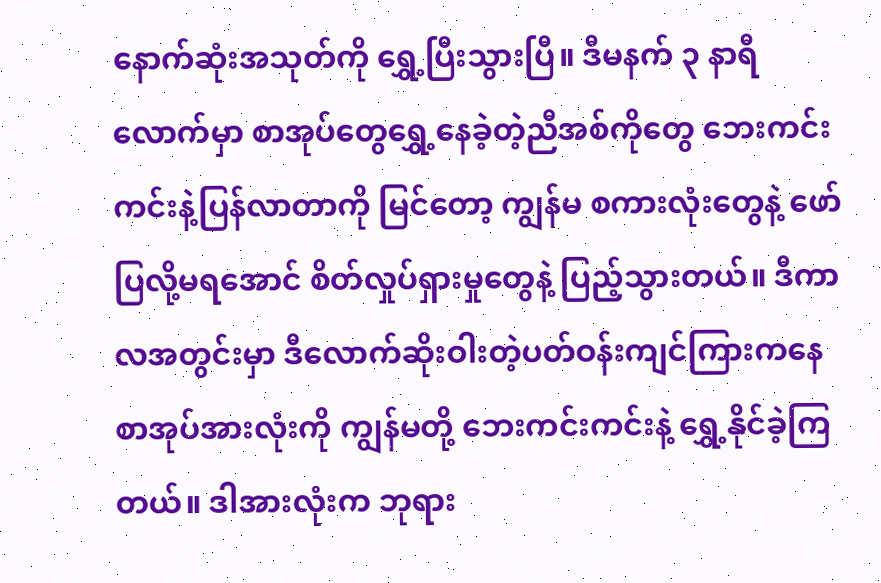နောက်ဆုံးအသုတ်ကို ရွှေ့ပြီးသွားပြီ။ ဒီမနက် ၃ နာရီလောက်မှာ စာအုပ်တွေရွှေ့နေခဲ့တဲ့ညီအစ်ကိုတွေ ဘေးကင်းကင်းနဲ့ပြန်လာတာကို မြင်တော့ ကျွန်မ စကားလုံးတွေနဲ့ ဖော်ပြလို့မရအောင် စိတ်လှုပ်ရှားမှုတွေနဲ့ ပြည့်သွားတယ်။ ဒီကာလအတွင်းမှာ ဒီလောက်ဆိုးဝါးတဲ့ပတ်ဝန်းကျင်ကြားကနေ စာအုပ်အားလုံးကို ကျွန်မတို့ ဘေးကင်းကင်းနဲ့ ရွှေ့နိုင်ခဲ့ကြတယ်။ ဒါအားလုံးက ဘုရား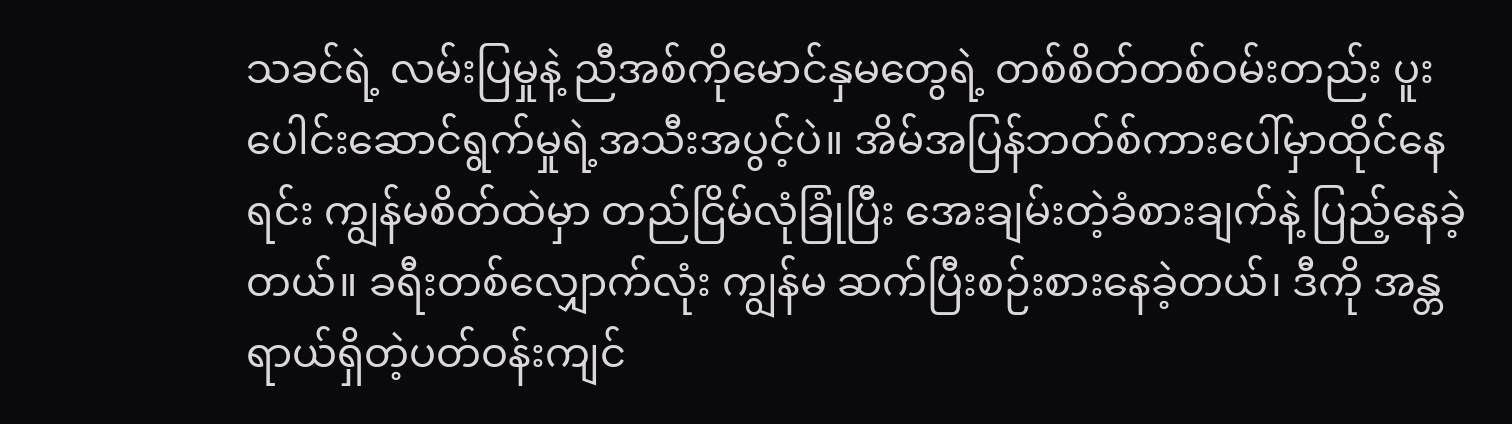သခင်ရဲ့ လမ်းပြမှုနဲ့ ညီအစ်ကိုမောင်နှမတွေရဲ့ တစ်စိတ်တစ်ဝမ်းတည်း ပူးပေါင်းဆောင်ရွက်မှုရဲ့အသီးအပွင့်ပဲ။ အိမ်အပြန်ဘတ်စ်ကားပေါ်မှာထိုင်နေရင်း ကျွန်မစိတ်ထဲမှာ တည်ငြိမ်လုံခြုံပြီး အေးချမ်းတဲ့ခံစားချက်နဲ့ ပြည့်နေခဲ့တယ်။ ခရီးတစ်လျှောက်လုံး ကျွန်မ ဆက်ပြီးစဉ်းစားနေခဲ့တယ်၊ ဒီကို အန္တရာယ်ရှိတဲ့ပတ်ဝန်းကျင်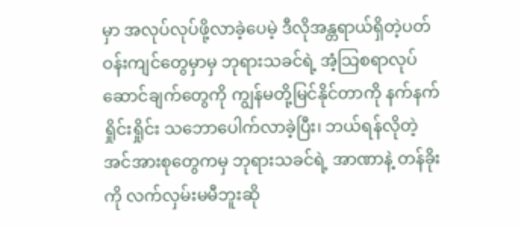မှာ အလုပ်လုပ်ဖို့လာခဲ့ပေမဲ့ ဒီလိုအန္တရာယ်ရှိတဲ့ပတ်ဝန်းကျင်တွေမှာမှ ဘုရားသခင်ရဲ့ အံ့သြစရာလုပ်ဆောင်ချက်တွေကို ကျွန်မတို့မြင်နိုင်တာကို နက်နက်ရှိုင်းရှိုင်း သဘောပေါက်လာခဲ့ပြီး၊ ဘယ်ရန်လိုတဲ့ အင်အားစုတွေကမှ ဘုရားသခင်ရဲ့ အာဏာနဲ့ တန်ခိုးကို လက်လှမ်းမမီဘူးဆို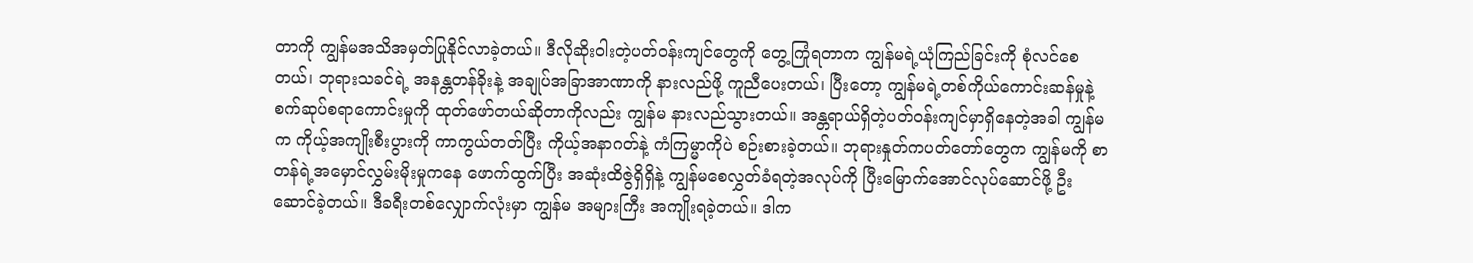တာကို ကျွန်မအသိအမှတ်ပြုနိုင်လာခဲ့တယ်။ ဒီလိုဆိုးဝါးတဲ့ပတ်ဝန်းကျင်တွေကို တွေ့ကြုံရတာက ကျွန်မရဲ့ယုံကြည်ခြင်းကို စုံလင်စေတယ်၊ ဘုရားသခင်ရဲ့ အနန္တတန်ခိုးနဲ့ အချုပ်အခြာအာဏာကို နားလည်ဖို့ ကူညီပေးတယ်၊ ပြီးတော့ ကျွန်မရဲ့တစ်ကိုယ်ကောင်းဆန်မှုနဲ့ စက်ဆုပ်စရာကောင်းမှုကို ထုတ်ဖော်တယ်ဆိုတာကိုလည်း ကျွန်မ နားလည်သွားတယ်။ အန္တရာယ်ရှိတဲ့ပတ်ဝန်းကျင်မှာရှိနေတဲ့အခါ ကျွန်မက ကိုယ့်အကျိုးစီးပွားကို ကာကွယ်တတ်ပြီး ကိုယ့်အနာဂတ်နဲ့ ကံကြမ္မာကိုပဲ စဉ်းစားခဲ့တယ်။ ဘုရားနှုတ်ကပတ်တော်တွေက ကျွန်မကို စာတန်ရဲ့အမှောင်လွှမ်းမိုးမှုကနေ ဖောက်ထွက်ပြီး အဆုံးထိဇွဲရှိရှိနဲ့ ကျွန်မစေလွှတ်ခံရတဲ့အလုပ်ကို ပြီးမြောက်အောင်လုပ်ဆောင်ဖို့ ဦးဆောင်ခဲ့တယ်။ ဒီခရီးတစ်လျှောက်လုံးမှာ ကျွန်မ အများကြီး အကျိုးရခဲ့တယ်။ ဒါက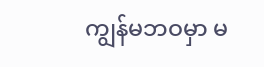ကျွန်မဘဝမှာ မ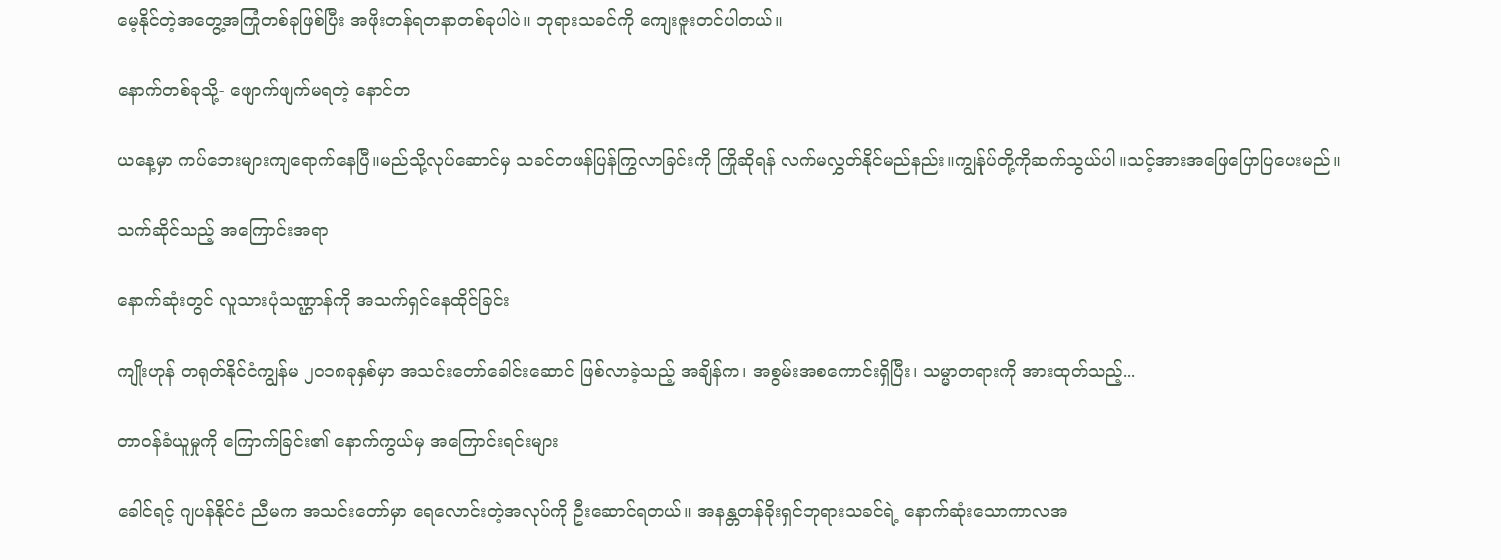မေ့နိုင်တဲ့အတွေ့အကြုံတစ်ခုဖြစ်ပြီး အဖိုးတန်ရတနာတစ်ခုပါပဲ။ ဘုရားသခင်ကို ကျေးဇူးတင်ပါတယ်။

နောက်တစ်ခုသို့- ဖျောက်ဖျက်မရတဲ့ နောင်တ

ယနေ့မှာ ကပ်ဘေးများကျရောက်နေပြီ။မည်သို့လုပ်ဆောင်မှ သခင်တဖန်ပြန်ကြွလာခြင်းကို ကြိုဆိုရန် လက်မလွှတ်နိုင်မည်နည်း။ကျွန်ုပ်တို့ကိုဆက်သွယ်ပါ။သင့်အားအဖြေပြောပြပေးမည်။

သက်ဆိုင်သည့် အကြောင်းအရာ

နောက်ဆုံးတွင် လူသားပုံသဏ္ဌာန်ကို အသက်ရှင်နေထိုင်ခြင်း

ကျိုးဟုန် တရုတ်နိုင်ငံကျွန်မ ၂၀၁၈ခုနှစ်မှာ အသင်းတော်ခေါင်းဆောင် ဖြစ်လာခဲ့သည့် အချိန်က၊ အစွမ်းအစကောင်းရှိပြီး၊ သမ္မာတရားကို အားထုတ်သည့်...

တာဝန်ခံယူမှုကို ကြောက်ခြင်း၏ နောက်ကွယ်မှ အကြောင်းရင်းများ

ခေါင်ရင့် ဂျပန်နိုင်ငံ ညီမက အသင်းတော်မှာ ရေလောင်းတဲ့အလုပ်ကို ဦးဆောင်ရတယ်။ အနန္တတန်ခိုးရှင်ဘုရားသခင်ရဲ့ နောက်ဆုံးသောကာလအ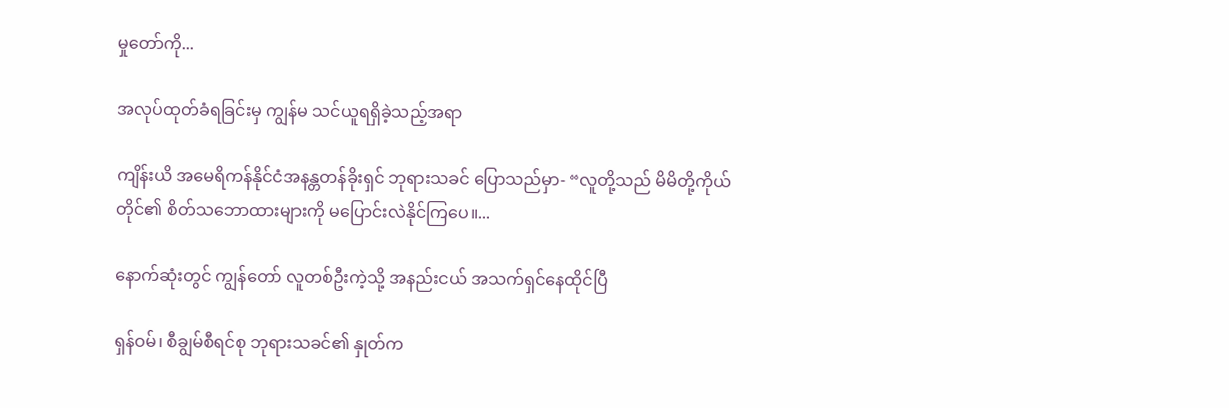မှုတော်ကို...

အလုပ်ထုတ်ခံရခြင်းမှ ကျွန်မ သင်ယူရရှိခဲ့သည့်အရာ

ကျိန်းယိ အမေရိကန်နိုင်ငံအနန္တတန်ခိုးရှင် ဘုရားသခင် ပြောသည်မှာ- “လူတို့သည် မိမိတို့ကိုယ်တိုင်၏ စိတ်သဘောထားများကို မပြောင်းလဲနိုင်ကြပေ။...

နောက်ဆုံးတွင် ကျွန်တော် လူတစ်ဦးကဲ့သို့ အနည်းငယ် အသက်ရှင်နေထိုင်ပြီ

ရှန်ဝမ်၊ စီချွမ်စီရင်စု ဘုရားသခင်၏ နှုတ်က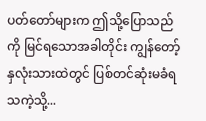ပတ်တော်များက ဤသို့ပြောသည်ကို မြင်ရသောအခါတိုင်း ကျွန်တော့်နှလုံးသားထဲတွင် ပြစ်တင်ဆုံးမခံရသကဲ့သို့...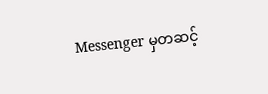Messenger မှတဆင့်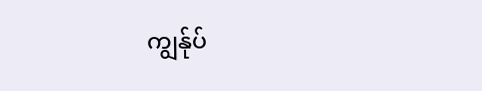ကျွန်ုပ်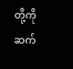တို့ကို ဆက်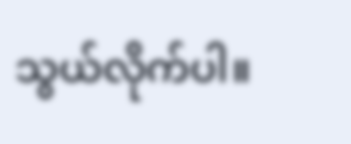သွယ်လိုက်ပါ။